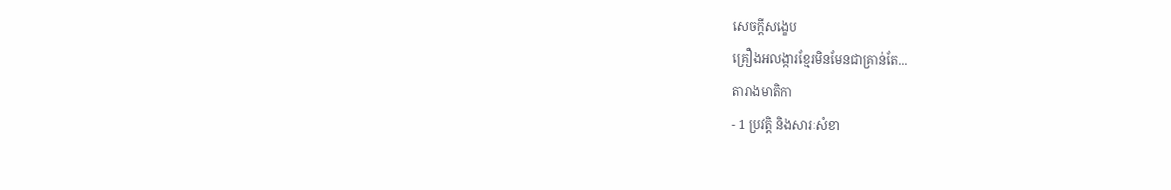សេចក្តីសង្ខេប
គ្រឿងអលង្ការខ្មែរមិនមែនជាគ្រាន់តែ...
តារាងមាតិកា
- 1 ប្រវត្តិ និងសារៈសំខា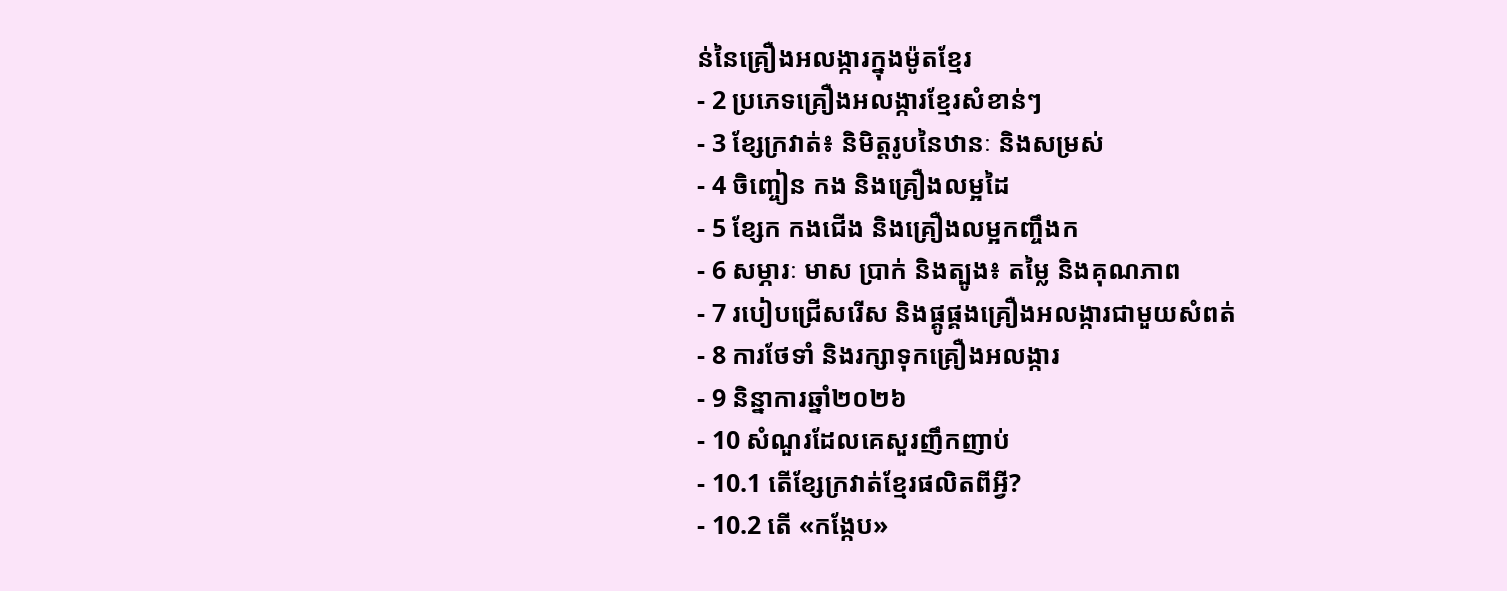ន់នៃគ្រឿងអលង្ការក្នុងម៉ូតខ្មែរ
- 2 ប្រភេទគ្រឿងអលង្ការខ្មែរសំខាន់ៗ
- 3 ខ្សែក្រវាត់៖ និមិត្តរូបនៃឋានៈ និងសម្រស់
- 4 ចិញ្ចៀន កង និងគ្រឿងលម្អដៃ
- 5 ខ្សែក កងជើង និងគ្រឿងលម្អកញ្ចឹងក
- 6 សម្ភារៈ មាស ប្រាក់ និងត្បូង៖ តម្លៃ និងគុណភាព
- 7 របៀបជ្រើសរើស និងផ្គូផ្គងគ្រឿងអលង្ការជាមួយសំពត់
- 8 ការថែទាំ និងរក្សាទុកគ្រឿងអលង្ការ
- 9 និន្នាការឆ្នាំ២០២៦
- 10 សំណួរដែលគេសួរញឹកញាប់
- 10.1 តើខ្សែក្រវាត់ខ្មែរផលិតពីអ្វី?
- 10.2 តើ «កង្កែប»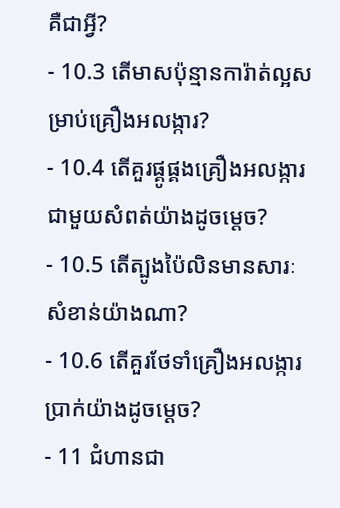គឺជាអ្វី?
- 10.3 តើមាសប៉ុន្មានការ៉ាត់ល្អសម្រាប់គ្រឿងអលង្ការ?
- 10.4 តើគួរផ្គូផ្គងគ្រឿងអលង្ការជាមួយសំពត់យ៉ាងដូចម្ដេច?
- 10.5 តើត្បូងប៉ៃលិនមានសារៈសំខាន់យ៉ាងណា?
- 10.6 តើគួរថែទាំគ្រឿងអលង្ការប្រាក់យ៉ាងដូចម្ដេច?
- 11 ជំហានជា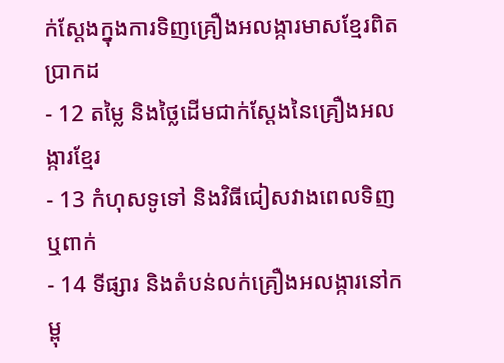ក់ស្តែងក្នុងការទិញគ្រឿងអលង្ការមាសខ្មែរពិតប្រាកដ
- 12 តម្លៃ និងថ្លៃដើមជាក់ស្តែងនៃគ្រឿងអលង្ការខ្មែរ
- 13 កំហុសទូទៅ និងវិធីជៀសវាងពេលទិញ ឬពាក់
- 14 ទីផ្សារ និងតំបន់លក់គ្រឿងអលង្ការនៅកម្ពុ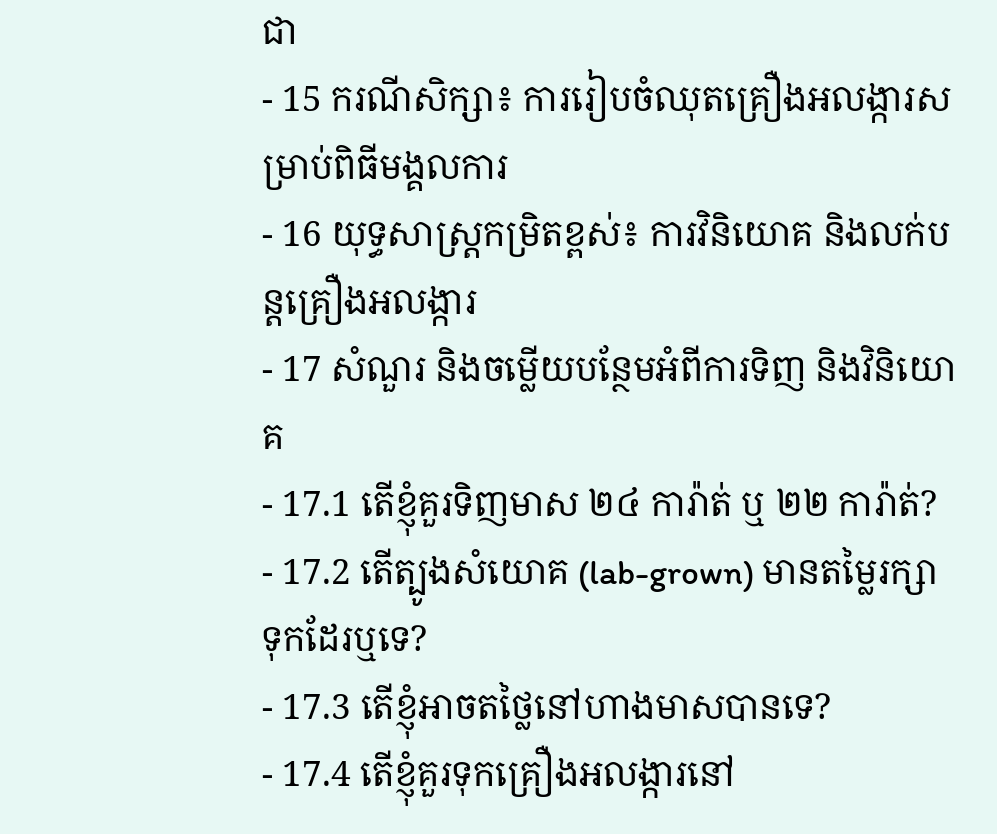ជា
- 15 ករណីសិក្សា៖ ការរៀបចំឈុតគ្រឿងអលង្ការសម្រាប់ពិធីមង្គលការ
- 16 យុទ្ធសាស្ត្រកម្រិតខ្ពស់៖ ការវិនិយោគ និងលក់បន្តគ្រឿងអលង្ការ
- 17 សំណួរ និងចម្លើយបន្ថែមអំពីការទិញ និងវិនិយោគ
- 17.1 តើខ្ញុំគួរទិញមាស ២៤ ការ៉ាត់ ឬ ២២ ការ៉ាត់?
- 17.2 តើត្បូងសំយោគ (lab-grown) មានតម្លៃរក្សាទុកដែរឬទេ?
- 17.3 តើខ្ញុំអាចតថ្លៃនៅហាងមាសបានទេ?
- 17.4 តើខ្ញុំគួរទុកគ្រឿងអលង្ការនៅ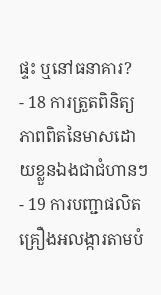ផ្ទះ ឬនៅធនាគារ?
- 18 ការត្រួតពិនិត្យភាពពិតនៃមាសដោយខ្លួនឯងជាជំហានៗ
- 19 ការបញ្ជាផលិតគ្រឿងអលង្ការតាមបំ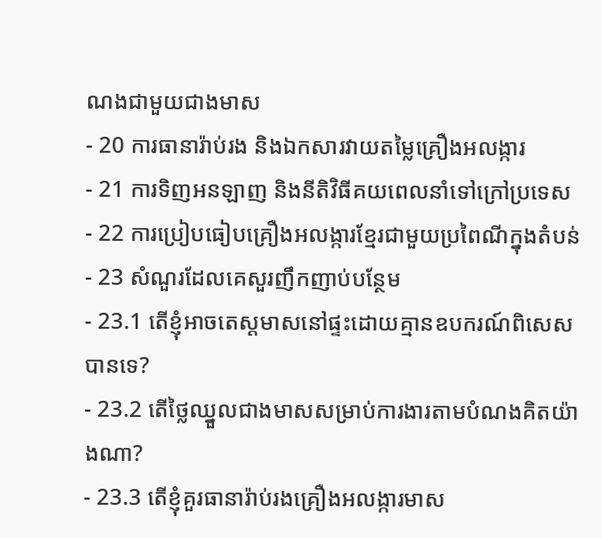ណងជាមួយជាងមាស
- 20 ការធានារ៉ាប់រង និងឯកសារវាយតម្លៃគ្រឿងអលង្ការ
- 21 ការទិញអនឡាញ និងនីតិវិធីគយពេលនាំទៅក្រៅប្រទេស
- 22 ការប្រៀបធៀបគ្រឿងអលង្ការខ្មែរជាមួយប្រពៃណីក្នុងតំបន់
- 23 សំណួរដែលគេសួរញឹកញាប់បន្ថែម
- 23.1 តើខ្ញុំអាចតេស្តមាសនៅផ្ទះដោយគ្មានឧបករណ៍ពិសេសបានទេ?
- 23.2 តើថ្លៃឈ្នួលជាងមាសសម្រាប់ការងារតាមបំណងគិតយ៉ាងណា?
- 23.3 តើខ្ញុំគួរធានារ៉ាប់រងគ្រឿងអលង្ការមាស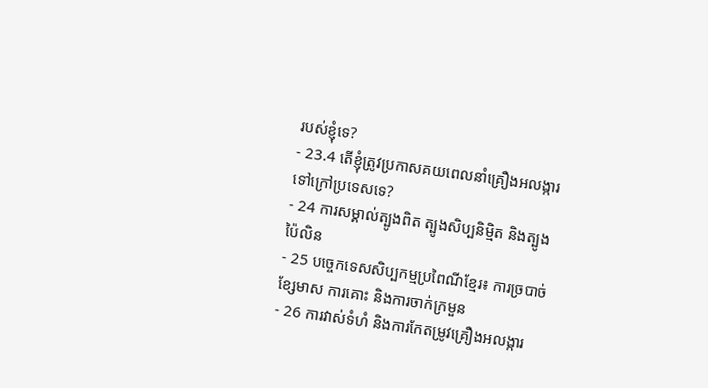របស់ខ្ញុំទេ?
- 23.4 តើខ្ញុំត្រូវប្រកាសគយពេលនាំគ្រឿងអលង្ការទៅក្រៅប្រទេសទេ?
- 24 ការសម្គាល់ត្បូងពិត ត្បូងសិប្បនិម្មិត និងត្បូងប៉ៃលិន
- 25 បច្ចេកទេសសិប្បកម្មប្រពៃណីខ្មែរ៖ ការច្របាច់ខ្សែមាស ការគោះ និងការចាក់ក្រមួន
- 26 ការវាស់ទំហំ និងការកែតម្រូវគ្រឿងអលង្ការ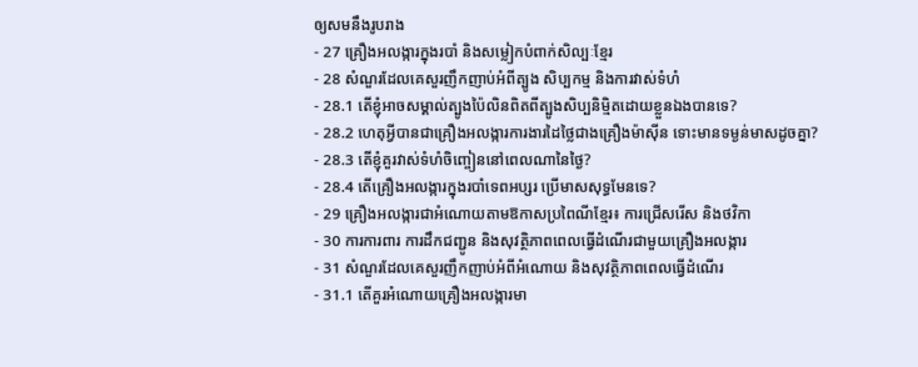ឲ្យសមនឹងរូបរាង
- 27 គ្រឿងអលង្ការក្នុងរបាំ និងសម្លៀកបំពាក់សិល្បៈខ្មែរ
- 28 សំណួរដែលគេសួរញឹកញាប់អំពីត្បូង សិប្បកម្ម និងការវាស់ទំហំ
- 28.1 តើខ្ញុំអាចសម្គាល់ត្បូងប៉ៃលិនពិតពីត្បូងសិប្បនិម្មិតដោយខ្លួនឯងបានទេ?
- 28.2 ហេតុអ្វីបានជាគ្រឿងអលង្ការការងារដៃថ្លៃជាងគ្រឿងម៉ាស៊ីន ទោះមានទម្ងន់មាសដូចគ្នា?
- 28.3 តើខ្ញុំគួរវាស់ទំហំចិញ្ចៀននៅពេលណានៃថ្ងៃ?
- 28.4 តើគ្រឿងអលង្ការក្នុងរបាំទេពអប្សរ ប្រើមាសសុទ្ធមែនទេ?
- 29 គ្រឿងអលង្ការជាអំណោយតាមឱកាសប្រពៃណីខ្មែរ៖ ការជ្រើសរើស និងថវិកា
- 30 ការការពារ ការដឹកជញ្ជូន និងសុវត្ថិភាពពេលធ្វើដំណើរជាមួយគ្រឿងអលង្ការ
- 31 សំណួរដែលគេសួរញឹកញាប់អំពីអំណោយ និងសុវត្ថិភាពពេលធ្វើដំណើរ
- 31.1 តើគួរអំណោយគ្រឿងអលង្ការមា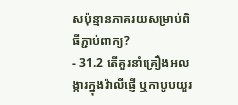សប៉ុន្មានភាគរយសម្រាប់ពិធីភ្ជាប់ពាក្យ?
- 31.2 តើគួរនាំគ្រឿងអលង្ការក្នុងវ៉ាលីផ្ញើ ឬកាបូបយួរ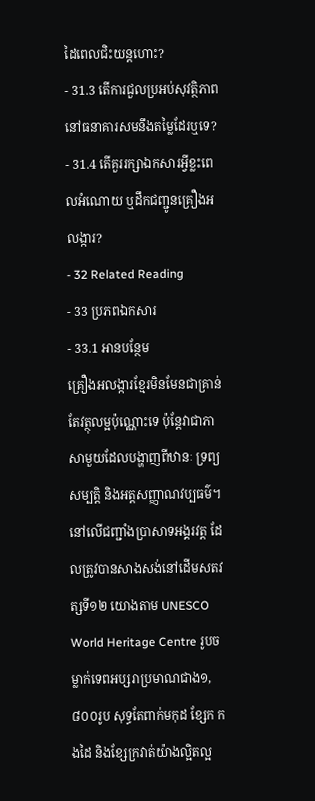ដៃពេលជិះយន្តហោះ?
- 31.3 តើការជួលប្រអប់សុវត្ថិភាពនៅធនាគារសមនឹងតម្លៃដែរឬទេ?
- 31.4 តើគួររក្សាឯកសារអ្វីខ្លះពេលអំណោយ ឬដឹកជញ្ជូនគ្រឿងអលង្ការ?
- 32 Related Reading
- 33 ប្រភពឯកសារ
- 33.1 អានបន្ថែម
គ្រឿងអលង្ការខ្មែរមិនមែនជាគ្រាន់តែវត្ថុលម្អប៉ុណ្ណោះទេ ប៉ុន្តែវាជាភាសាមួយដែលបង្ហាញពីឋានៈ ទ្រព្យសម្បត្តិ និងអត្តសញ្ញាណវប្បធម៌។ នៅលើជញ្ជាំងប្រាសាទអង្គរវត្ត ដែលត្រូវបានសាងសង់នៅដើមសតវត្សទី១២ យោងតាម UNESCO World Heritage Centre រូបចម្លាក់ទេពអប្សរាប្រមាណជាង១,៨០០រូប សុទ្ធតែពាក់មកុដ ខ្សែក កងដៃ និងខ្សែក្រវាត់យ៉ាងល្អិតល្អ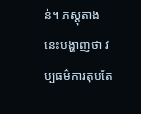ន់។ ភស្តុតាងនេះបង្ហាញថា វប្បធម៌ការតុបតែ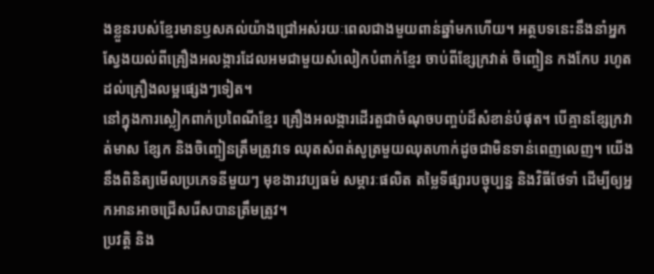ងខ្លួនរបស់ខ្មែរមានឫសគល់យ៉ាងជ្រៅអស់រយៈពេលជាងមួយពាន់ឆ្នាំមកហើយ។ អត្ថបទនេះនឹងនាំអ្នកស្វែងយល់ពីគ្រឿងអលង្ការដែលអមជាមួយសំលៀកបំពាក់ខ្មែរ ចាប់ពីខ្សែក្រវាត់ ចិញ្ចៀន កងកែប រហូតដល់គ្រឿងលម្អផ្សេងៗទៀត។
នៅក្នុងការស្លៀកពាក់ប្រពៃណីខ្មែរ គ្រឿងអលង្ការដើរតួជាចំណុចបញ្ចប់ដ៏សំខាន់បំផុត។ បើគ្មានខ្សែក្រវាត់មាស ខ្សែក និងចិញ្ចៀនត្រឹមត្រូវទេ ឈុតសំពត់សូត្រមួយឈុតហាក់ដូចជាមិនទាន់ពេញលេញ។ យើងនឹងពិនិត្យមើលប្រភេទនីមួយៗ មុខងារវប្បធម៌ សម្ភារៈផលិត តម្លៃទីផ្សារបច្ចុប្បន្ន និងវិធីថែទាំ ដើម្បីឲ្យអ្នកអានអាចជ្រើសរើសបានត្រឹមត្រូវ។
ប្រវត្តិ និង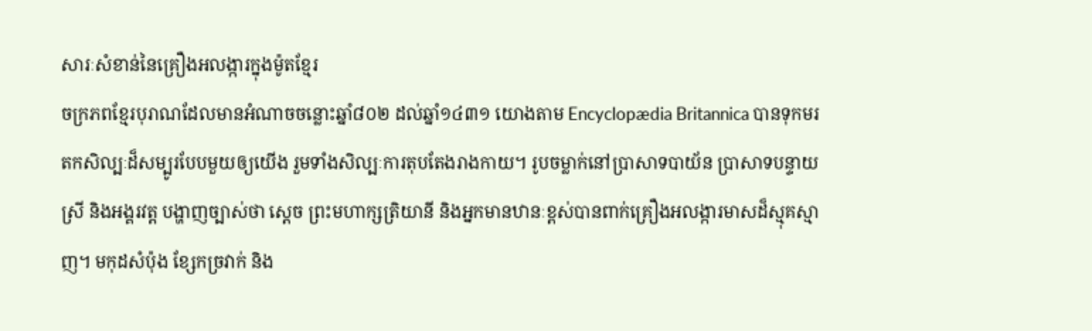សារៈសំខាន់នៃគ្រឿងអលង្ការក្នុងម៉ូតខ្មែរ
ចក្រភពខ្មែរបុរាណដែលមានអំណាចចន្លោះឆ្នាំ៨០២ ដល់ឆ្នាំ១៤៣១ យោងតាម Encyclopædia Britannica បានទុកមរតកសិល្បៈដ៏សម្បូរបែបមួយឲ្យយើង រួមទាំងសិល្បៈការតុបតែងរាងកាយ។ រូបចម្លាក់នៅប្រាសាទបាយ័ន ប្រាសាទបន្ទាយស្រី និងអង្គរវត្ត បង្ហាញច្បាស់ថា ស្ដេច ព្រះមហាក្សត្រិយានី និងអ្នកមានឋានៈខ្ពស់បានពាក់គ្រឿងអលង្ការមាសដ៏ស្មុគស្មាញ។ មកុដសំប៉ុង ខ្សែកច្រវាក់ និង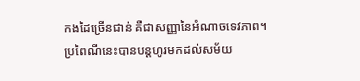កងដៃច្រើនជាន់ គឺជាសញ្ញានៃអំណាចទេវភាព។
ប្រពៃណីនេះបានបន្តហូរមកដល់សម័យ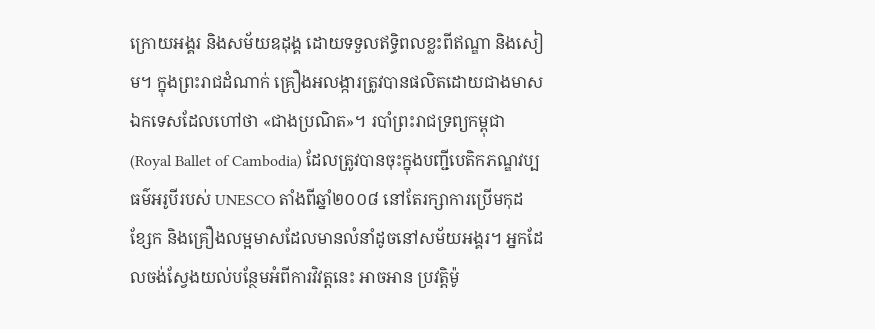ក្រោយអង្គរ និងសម័យឧដុង្គ ដោយទទួលឥទ្ធិពលខ្លះពីឥណ្ឌា និងសៀម។ ក្នុងព្រះរាជដំណាក់ គ្រឿងអលង្ការត្រូវបានផលិតដោយជាងមាសឯកទេសដែលហៅថា «ជាងប្រណិត»។ របាំព្រះរាជទ្រព្យកម្ពុជា (Royal Ballet of Cambodia) ដែលត្រូវបានចុះក្នុងបញ្ជីបេតិកភណ្ឌវប្បធម៌អរូបីរបស់ UNESCO តាំងពីឆ្នាំ២០០៨ នៅតែរក្សាការប្រើមកុដ ខ្សែក និងគ្រឿងលម្អមាសដែលមានលំនាំដូចនៅសម័យអង្គរ។ អ្នកដែលចង់ស្វែងយល់បន្ថែមអំពីការវិវត្តនេះ អាចអាន ប្រវត្តិម៉ូ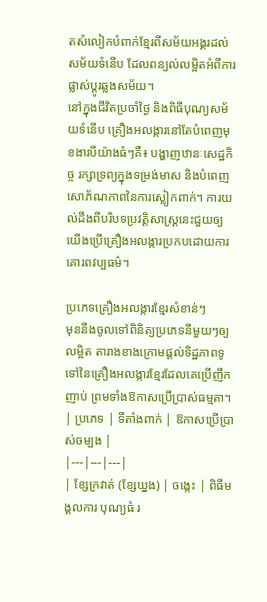តសំលៀកបំពាក់ខ្មែរពីសម័យអង្គរដល់សម័យទំនើប ដែលពន្យល់លម្អិតអំពីការផ្លាស់ប្ដូរឆ្លងសម័យ។
នៅក្នុងជីវិតប្រចាំថ្ងៃ និងពិធីបុណ្យសម័យទំនើប គ្រឿងអលង្ការនៅតែបំពេញមុខងារបីយ៉ាងធំៗគឺ៖ បង្ហាញឋានៈសេដ្ឋកិច្ច រក្សាទ្រព្យក្នុងទម្រង់មាស និងបំពេញសោភ័ណភាពនៃការស្លៀកពាក់។ ការយល់ដឹងពីបរិបទប្រវត្តិសាស្ត្រនេះជួយឲ្យយើងប្រើគ្រឿងអលង្ការប្រកបដោយការគោរពវប្បធម៌។

ប្រភេទគ្រឿងអលង្ការខ្មែរសំខាន់ៗ
មុននឹងចូលទៅពិនិត្យប្រភេទនីមួយៗឲ្យលម្អិត តារាងខាងក្រោមផ្ដល់ទិដ្ឋភាពទូទៅនៃគ្រឿងអលង្ការខ្មែរដែលគេប្រើញឹកញាប់ ព្រមទាំងឱកាសប្រើប្រាស់ធម្មតា។
| ប្រភេទ | ទីតាំងពាក់ | ឱកាសប្រើប្រាស់ចម្បង |
|---|---|---|
| ខ្សែក្រវាត់ (ខ្សែឃ្នង) | ចង្កេះ | ពិធីមង្គលការ បុណ្យធំ រ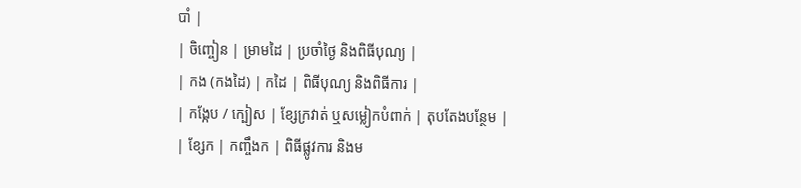បាំ |
| ចិញ្ចៀន | ម្រាមដៃ | ប្រចាំថ្ងៃ និងពិធីបុណ្យ |
| កង (កងដៃ) | កដៃ | ពិធីបុណ្យ និងពិធីការ |
| កង្កែប / ក្បៀស | ខ្សែក្រវាត់ ឬសម្លៀកបំពាក់ | តុបតែងបន្ថែម |
| ខ្សែក | កញ្ចឹងក | ពិធីផ្លូវការ និងម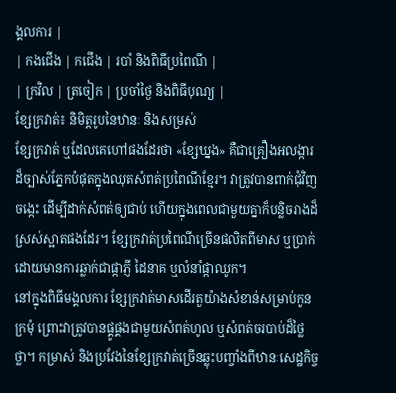ង្គលការ |
| កងជើង | កជើង | របាំ និងពិធីប្រពៃណី |
| ក្រវិល | ត្រចៀក | ប្រចាំថ្ងៃ និងពិធីបុណ្យ |
ខ្សែក្រវាត់៖ និមិត្តរូបនៃឋានៈ និងសម្រស់
ខ្សែក្រវាត់ ឬដែលគេហៅផងដែរថា «ខ្សែឃ្នង» គឺជាគ្រឿងអលង្ការដ៏ច្បាស់ភ្នែកបំផុតក្នុងឈុតសំពត់ប្រពៃណីខ្មែរ។ វាត្រូវបានពាក់ជុំវិញចង្កេះ ដើម្បីដាក់សំពត់ឲ្យជាប់ ហើយក្នុងពេលជាមួយគ្នាក៏បន្លិចរាងដ៏ស្រស់ស្អាតផងដែរ។ ខ្សែក្រវាត់ប្រពៃណីច្រើនផលិតពីមាស ឬប្រាក់ ដោយមានការឆ្លាក់ជាផ្កាភ្ញី ដៃនាគ ឬលំនាំផ្កាឈូក។
នៅក្នុងពិធីមង្គលការ ខ្សែក្រវាត់មាសដើរតួយ៉ាងសំខាន់សម្រាប់កូនក្រមុំ ព្រោះវាត្រូវបានផ្គូផ្គងជាមួយសំពត់ហូល ឬសំពត់ចរបាប់ដ៏ថ្លៃថ្លា។ កម្រាស់ និងប្រវែងនៃខ្សែក្រវាត់ច្រើនឆ្លុះបញ្ចាំងពីឋានៈសេដ្ឋកិច្ច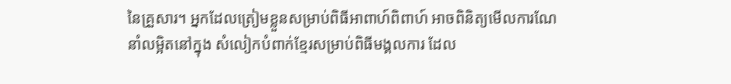នៃគ្រួសារ។ អ្នកដែលត្រៀមខ្លួនសម្រាប់ពិធីអាពាហ៍ពិពាហ៍ អាចពិនិត្យមើលការណែនាំលម្អិតនៅក្នុង សំលៀកបំពាក់ខ្មែរសម្រាប់ពិធីមង្គលការ ដែល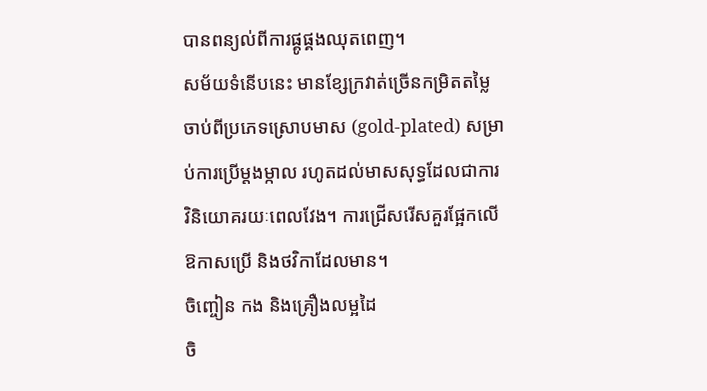បានពន្យល់ពីការផ្គូផ្គងឈុតពេញ។
សម័យទំនើបនេះ មានខ្សែក្រវាត់ច្រើនកម្រិតតម្លៃ ចាប់ពីប្រភេទស្រោបមាស (gold-plated) សម្រាប់ការប្រើម្ដងម្កាល រហូតដល់មាសសុទ្ធដែលជាការវិនិយោគរយៈពេលវែង។ ការជ្រើសរើសគួរផ្អែកលើឱកាសប្រើ និងថវិកាដែលមាន។
ចិញ្ចៀន កង និងគ្រឿងលម្អដៃ
ចិ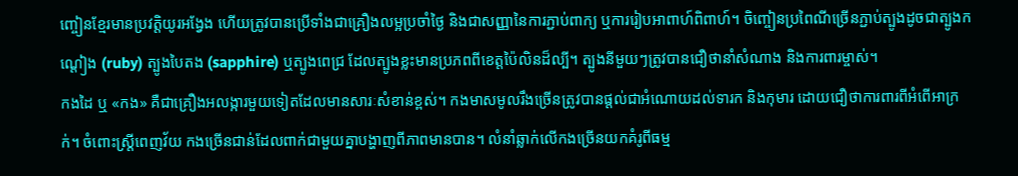ញ្ចៀនខ្មែរមានប្រវត្តិយូរអង្វែង ហើយត្រូវបានប្រើទាំងជាគ្រឿងលម្អប្រចាំថ្ងៃ និងជាសញ្ញានៃការភ្ជាប់ពាក្យ ឬការរៀបអាពាហ៍ពិពាហ៍។ ចិញ្ចៀនប្រពៃណីច្រើនភ្ជាប់ត្បូងដូចជាត្បូងកណ្ដៀង (ruby) ត្បូងបៃតង (sapphire) ឬត្បូងពេជ្រ ដែលត្បូងខ្លះមានប្រភពពីខេត្តប៉ៃលិនដ៏ល្បី។ ត្បូងនីមួយៗត្រូវបានជឿថានាំសំណាង និងការពារម្ចាស់។
កងដៃ ឬ «កង» គឺជាគ្រឿងអលង្ការមួយទៀតដែលមានសារៈសំខាន់ខ្ពស់។ កងមាសមូលរឹងច្រើនត្រូវបានផ្ដល់ជាអំណោយដល់ទារក និងកុមារ ដោយជឿថាការពារពីអំពើអាក្រក់។ ចំពោះស្ត្រីពេញវ័យ កងច្រើនជាន់ដែលពាក់ជាមួយគ្នាបង្ហាញពីភាពមានបាន។ លំនាំឆ្លាក់លើកងច្រើនយកគំរូពីធម្ម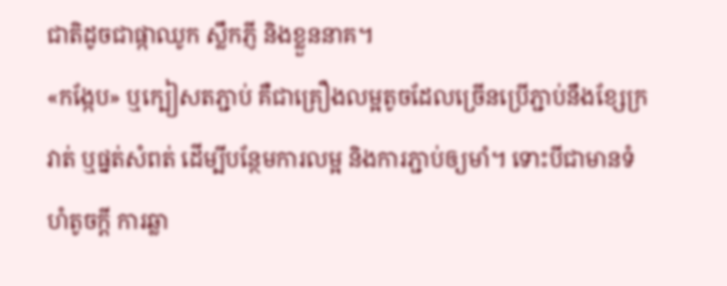ជាតិដូចជាផ្កាឈូក ស្លឹកភ្ញី និងខ្លួននាគ។
«កង្កែប» ឬក្បៀសតភ្ជាប់ គឺជាគ្រឿងលម្អតូចដែលច្រើនប្រើភ្ជាប់នឹងខ្សែក្រវាត់ ឬផ្នត់សំពត់ ដើម្បីបន្ថែមការលម្អ និងការភ្ជាប់ឲ្យមាំ។ ទោះបីជាមានទំហំតូចក្ដី ការឆ្លា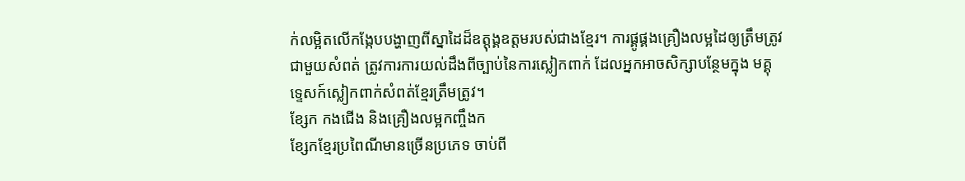ក់លម្អិតលើកង្កែបបង្ហាញពីស្នាដៃដ៏ឧត្តុង្គឧត្តមរបស់ជាងខ្មែរ។ ការផ្គូផ្គងគ្រឿងលម្អដៃឲ្យត្រឹមត្រូវជាមួយសំពត់ ត្រូវការការយល់ដឹងពីច្បាប់នៃការស្លៀកពាក់ ដែលអ្នកអាចសិក្សាបន្ថែមក្នុង មគ្គុទ្ទេសក៍ស្លៀកពាក់សំពត់ខ្មែរត្រឹមត្រូវ។
ខ្សែក កងជើង និងគ្រឿងលម្អកញ្ចឹងក
ខ្សែកខ្មែរប្រពៃណីមានច្រើនប្រភេទ ចាប់ពី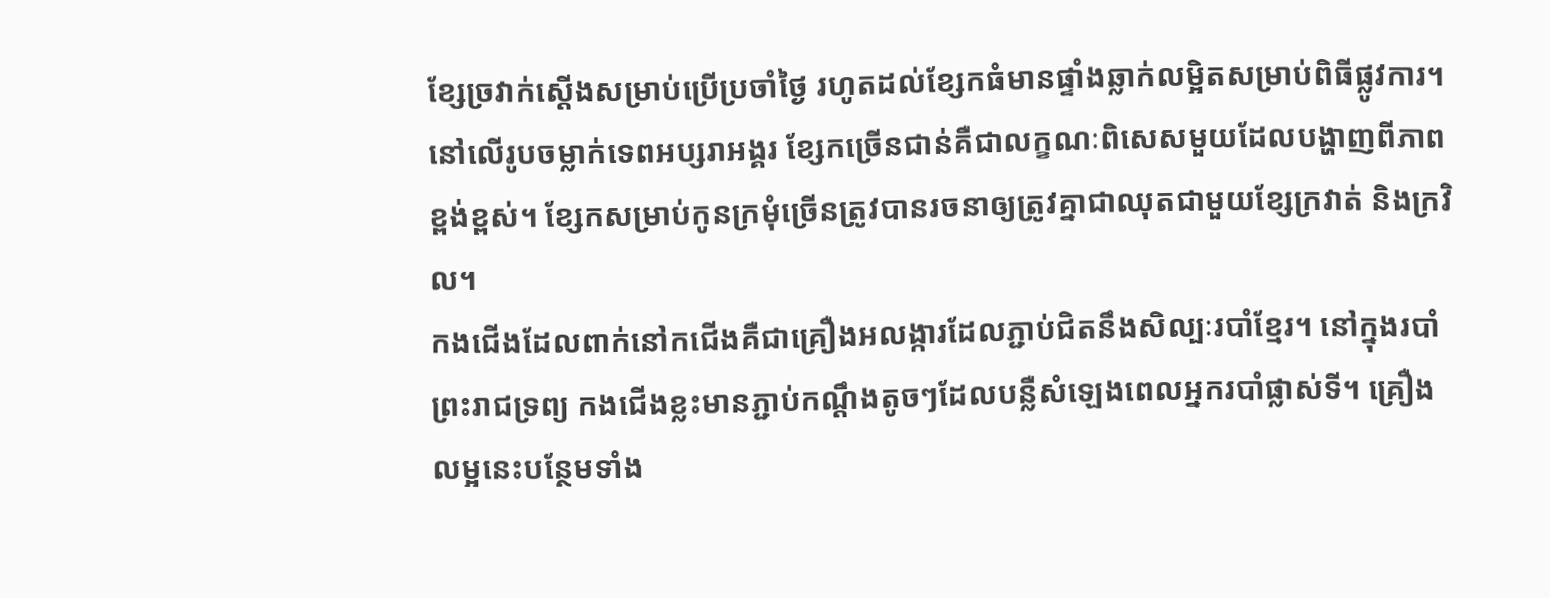ខ្សែច្រវាក់ស្ដើងសម្រាប់ប្រើប្រចាំថ្ងៃ រហូតដល់ខ្សែកធំមានផ្ទាំងឆ្លាក់លម្អិតសម្រាប់ពិធីផ្លូវការ។ នៅលើរូបចម្លាក់ទេពអប្សរាអង្គរ ខ្សែកច្រើនជាន់គឺជាលក្ខណៈពិសេសមួយដែលបង្ហាញពីភាពខ្ពង់ខ្ពស់។ ខ្សែកសម្រាប់កូនក្រមុំច្រើនត្រូវបានរចនាឲ្យត្រូវគ្នាជាឈុតជាមួយខ្សែក្រវាត់ និងក្រវិល។
កងជើងដែលពាក់នៅកជើងគឺជាគ្រឿងអលង្ការដែលភ្ជាប់ជិតនឹងសិល្បៈរបាំខ្មែរ។ នៅក្នុងរបាំព្រះរាជទ្រព្យ កងជើងខ្លះមានភ្ជាប់កណ្ដឹងតូចៗដែលបន្លឺសំឡេងពេលអ្នករបាំផ្លាស់ទី។ គ្រឿងលម្អនេះបន្ថែមទាំង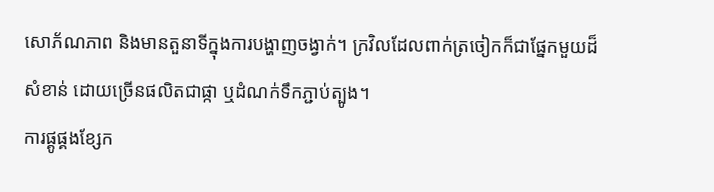សោភ័ណភាព និងមានតួនាទីក្នុងការបង្ហាញចង្វាក់។ ក្រវិលដែលពាក់ត្រចៀកក៏ជាផ្នែកមួយដ៏សំខាន់ ដោយច្រើនផលិតជាផ្កា ឬដំណក់ទឹកភ្ជាប់ត្បូង។
ការផ្គូផ្គងខ្សែក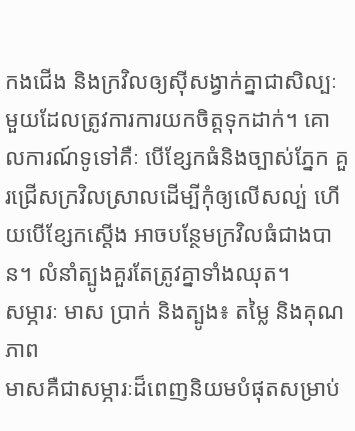កងជើង និងក្រវិលឲ្យស៊ីសង្វាក់គ្នាជាសិល្បៈមួយដែលត្រូវការការយកចិត្តទុកដាក់។ គោលការណ៍ទូទៅគឺៈ បើខ្សែកធំនិងច្បាស់ភ្នែក គួរជ្រើសក្រវិលស្រាលដើម្បីកុំឲ្យលើសល្ប់ ហើយបើខ្សែកស្ដើង អាចបន្ថែមក្រវិលធំជាងបាន។ លំនាំត្បូងគួរតែត្រូវគ្នាទាំងឈុត។
សម្ភារៈ មាស ប្រាក់ និងត្បូង៖ តម្លៃ និងគុណភាព
មាសគឺជាសម្ភារៈដ៏ពេញនិយមបំផុតសម្រាប់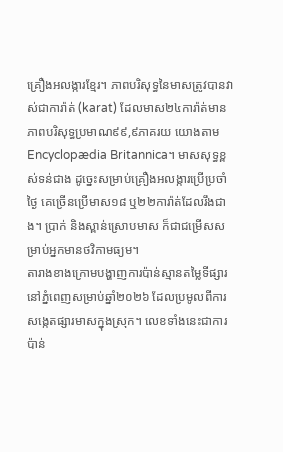គ្រឿងអលង្ការខ្មែរ។ ភាពបរិសុទ្ធនៃមាសត្រូវបានវាស់ជាការ៉ាត់ (karat) ដែលមាស២៤ការ៉ាត់មានភាពបរិសុទ្ធប្រមាណ៩៩,៩ភាគរយ យោងតាម Encyclopædia Britannica។ មាសសុទ្ធខ្ពស់ទន់ជាង ដូច្នេះសម្រាប់គ្រឿងអលង្ការប្រើប្រចាំថ្ងៃ គេច្រើនប្រើមាស១៨ ឬ២២ការ៉ាត់ដែលរឹងជាង។ ប្រាក់ និងស្ពាន់ស្រោបមាស ក៏ជាជម្រើសសម្រាប់អ្នកមានថវិកាមធ្យម។
តារាងខាងក្រោមបង្ហាញការប៉ាន់ស្មានតម្លៃទីផ្សារនៅភ្នំពេញសម្រាប់ឆ្នាំ២០២៦ ដែលប្រមូលពីការសង្កេតផ្សារមាសក្នុងស្រុក។ លេខទាំងនេះជាការប៉ាន់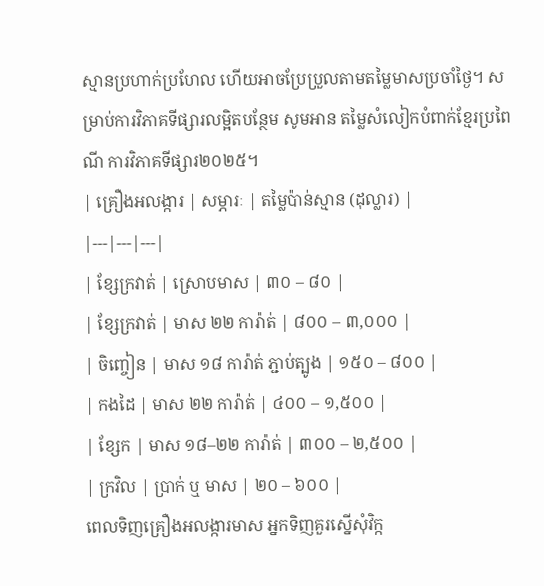ស្មានប្រហាក់ប្រហែល ហើយអាចប្រែប្រួលតាមតម្លៃមាសប្រចាំថ្ងៃ។ សម្រាប់ការវិភាគទីផ្សារលម្អិតបន្ថែម សូមអាន តម្លៃសំលៀកបំពាក់ខ្មែរប្រពៃណី ការវិភាគទីផ្សារ២០២៥។
| គ្រឿងអលង្ការ | សម្ភារៈ | តម្លៃប៉ាន់ស្មាន (ដុល្លារ) |
|---|---|---|
| ខ្សែក្រវាត់ | ស្រោបមាស | ៣០ – ៨០ |
| ខ្សែក្រវាត់ | មាស ២២ ការ៉ាត់ | ៨០០ – ៣,០០០ |
| ចិញ្ចៀន | មាស ១៨ ការ៉ាត់ ភ្ជាប់ត្បូង | ១៥០ – ៨០០ |
| កងដៃ | មាស ២២ ការ៉ាត់ | ៤០០ – ១,៥០០ |
| ខ្សែក | មាស ១៨–២២ ការ៉ាត់ | ៣០០ – ២,៥០០ |
| ក្រវិល | ប្រាក់ ឬ មាស | ២០ – ៦០០ |
ពេលទិញគ្រឿងអលង្ការមាស អ្នកទិញគួរស្នើសុំវិក្ក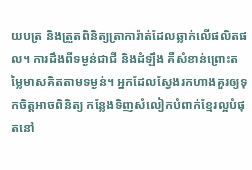យបត្រ និងត្រួតពិនិត្យត្រាការ៉ាត់ដែលឆ្លាក់លើផលិតផល។ ការដឹងពីទម្ងន់ជាជី និងដំឡឹង គឺសំខាន់ព្រោះតម្លៃមាសគិតតាមទម្ងន់។ អ្នកដែលស្វែងរកហាងគួរឲ្យទុកចិត្តអាចពិនិត្យ កន្លែងទិញសំលៀកបំពាក់ខ្មែរល្អបំផុតនៅ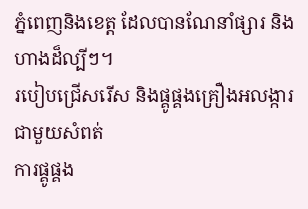ភ្នំពេញនិងខេត្ត ដែលបានណែនាំផ្សារ និងហាងដ៏ល្បីៗ។
របៀបជ្រើសរើស និងផ្គូផ្គងគ្រឿងអលង្ការជាមួយសំពត់
ការផ្គូផ្គង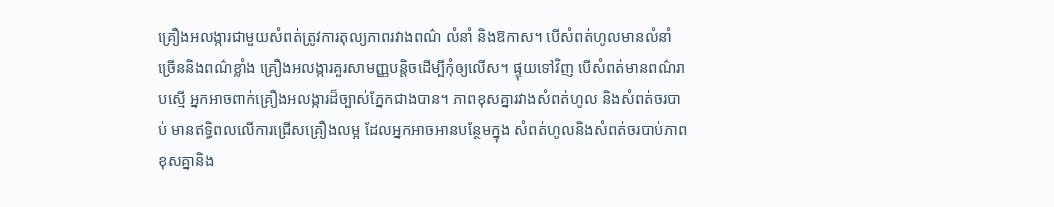គ្រឿងអលង្ការជាមួយសំពត់ត្រូវការតុល្យភាពរវាងពណ៌ លំនាំ និងឱកាស។ បើសំពត់ហូលមានលំនាំច្រើននិងពណ៌ខ្លាំង គ្រឿងអលង្ការគួរសាមញ្ញបន្តិចដើម្បីកុំឲ្យលើស។ ផ្ទុយទៅវិញ បើសំពត់មានពណ៌រាបស្មើ អ្នកអាចពាក់គ្រឿងអលង្ការដ៏ច្បាស់ភ្នែកជាងបាន។ ភាពខុសគ្នារវាងសំពត់ហូល និងសំពត់ចរបាប់ មានឥទ្ធិពលលើការជ្រើសគ្រឿងលម្អ ដែលអ្នកអាចអានបន្ថែមក្នុង សំពត់ហូលនិងសំពត់ចរបាប់ភាពខុសគ្នានិង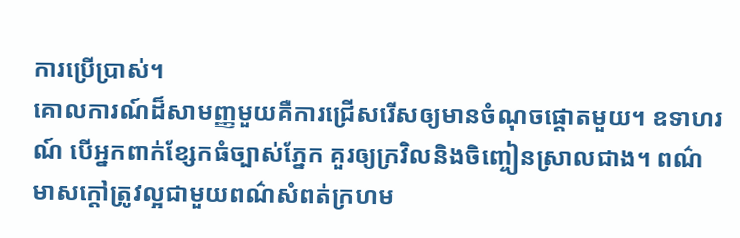ការប្រើប្រាស់។
គោលការណ៍ដ៏សាមញ្ញមួយគឺការជ្រើសរើសឲ្យមានចំណុចផ្ដោតមួយ។ ឧទាហរណ៍ បើអ្នកពាក់ខ្សែកធំច្បាស់ភ្នែក គួរឲ្យក្រវិលនិងចិញ្ចៀនស្រាលជាង។ ពណ៌មាសក្ដៅត្រូវល្អជាមួយពណ៌សំពត់ក្រហម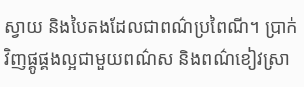ស្វាយ និងបៃតងដែលជាពណ៌ប្រពៃណី។ ប្រាក់វិញផ្គូផ្គងល្អជាមួយពណ៌ស និងពណ៌ខៀវស្រា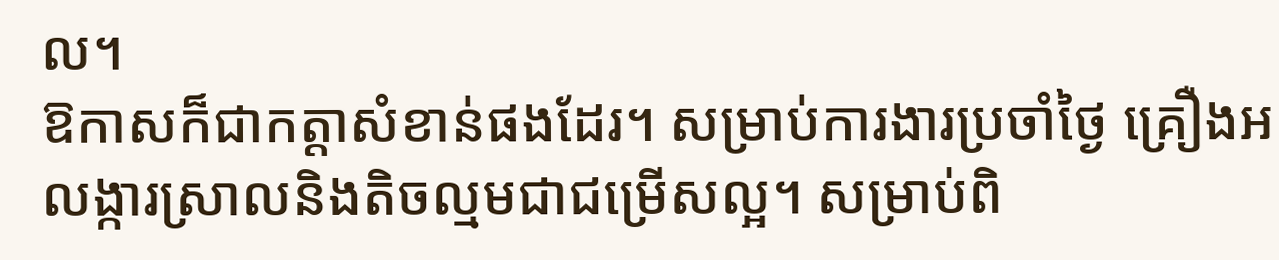ល។
ឱកាសក៏ជាកត្តាសំខាន់ផងដែរ។ សម្រាប់ការងារប្រចាំថ្ងៃ គ្រឿងអលង្ការស្រាលនិងតិចល្មមជាជម្រើសល្អ។ សម្រាប់ពិ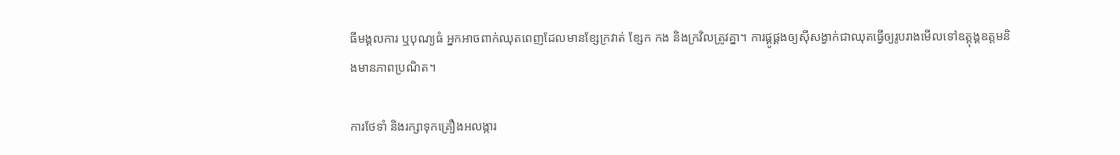ធីមង្គលការ ឬបុណ្យធំ អ្នកអាចពាក់ឈុតពេញដែលមានខ្សែក្រវាត់ ខ្សែក កង និងក្រវិលត្រូវគ្នា។ ការផ្គូផ្គងឲ្យស៊ីសង្វាក់ជាឈុតធ្វើឲ្យរូបរាងមើលទៅឧត្តុង្គឧត្តមនិងមានភាពប្រណិត។

ការថែទាំ និងរក្សាទុកគ្រឿងអលង្ការ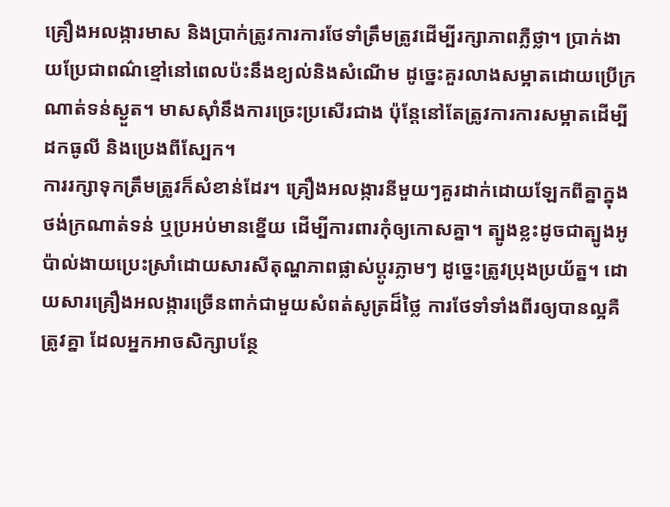គ្រឿងអលង្ការមាស និងប្រាក់ត្រូវការការថែទាំត្រឹមត្រូវដើម្បីរក្សាភាពភ្លឺថ្លា។ ប្រាក់ងាយប្រែជាពណ៌ខ្មៅនៅពេលប៉ះនឹងខ្យល់និងសំណើម ដូច្នេះគួរលាងសម្អាតដោយប្រើក្រណាត់ទន់ស្ងួត។ មាសស៊ាំនឹងការច្រេះប្រសើរជាង ប៉ុន្តែនៅតែត្រូវការការសម្អាតដើម្បីដកធូលី និងប្រេងពីស្បែក។
ការរក្សាទុកត្រឹមត្រូវក៏សំខាន់ដែរ។ គ្រឿងអលង្ការនីមួយៗគួរដាក់ដោយឡែកពីគ្នាក្នុងថង់ក្រណាត់ទន់ ឬប្រអប់មានខ្នើយ ដើម្បីការពារកុំឲ្យកោសគ្នា។ ត្បូងខ្លះដូចជាត្បូងអូប៉ាល់ងាយប្រេះស្រាំដោយសារសីតុណ្ហភាពផ្លាស់ប្ដូរភ្លាមៗ ដូច្នេះត្រូវប្រុងប្រយ័ត្ន។ ដោយសារគ្រឿងអលង្ការច្រើនពាក់ជាមួយសំពត់សូត្រដ៏ថ្លៃ ការថែទាំទាំងពីរឲ្យបានល្អគឺត្រូវគ្នា ដែលអ្នកអាចសិក្សាបន្ថែ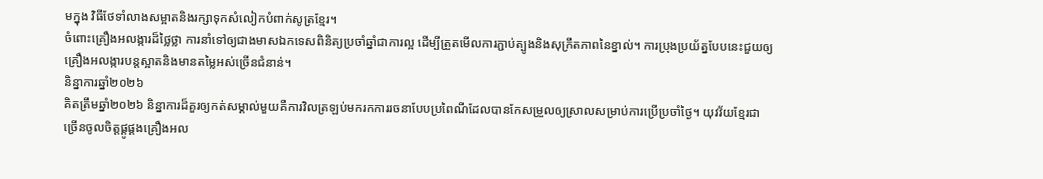មក្នុង វិធីថែទាំលាងសម្អាតនិងរក្សាទុកសំលៀកបំពាក់សូត្រខ្មែរ។
ចំពោះគ្រឿងអលង្ការដ៏ថ្លៃថ្លា ការនាំទៅឲ្យជាងមាសឯកទេសពិនិត្យប្រចាំឆ្នាំជាការល្អ ដើម្បីត្រួតមើលការភ្ជាប់ត្បូងនិងសុក្រឹតភាពនៃខ្នាល់។ ការប្រុងប្រយ័ត្នបែបនេះជួយឲ្យគ្រឿងអលង្ការបន្តស្អាតនិងមានតម្លៃអស់ច្រើនជំនាន់។
និន្នាការឆ្នាំ២០២៦
គិតត្រឹមឆ្នាំ២០២៦ និន្នាការដ៏គួរឲ្យកត់សម្គាល់មួយគឺការវិលត្រឡប់មករកការរចនាបែបប្រពៃណីដែលបានកែសម្រួលឲ្យស្រាលសម្រាប់ការប្រើប្រចាំថ្ងៃ។ យុវវ័យខ្មែរជាច្រើនចូលចិត្តផ្គូផ្គងគ្រឿងអល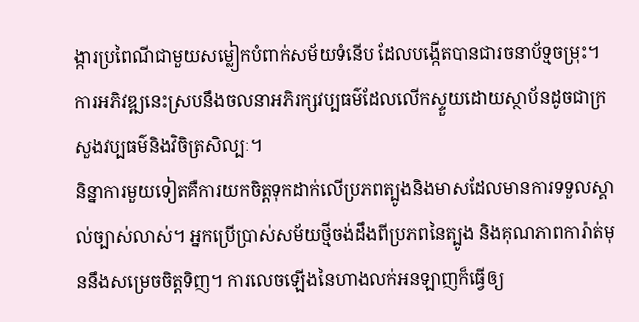ង្ការប្រពៃណីជាមួយសម្លៀកបំពាក់សម័យទំនើប ដែលបង្កើតបានជារចនាប័ទ្មចម្រុះ។ ការអភិវឌ្ឍនេះស្របនឹងចលនាអភិរក្សវប្បធម៌ដែលលើកស្ទួយដោយស្ថាប័នដូចជាក្រសួងវប្បធម៌និងវិចិត្រសិល្បៈ។
និន្នាការមួយទៀតគឺការយកចិត្តទុកដាក់លើប្រភពត្បូងនិងមាសដែលមានការទទួលស្គាល់ច្បាស់លាស់។ អ្នកប្រើប្រាស់សម័យថ្មីចង់ដឹងពីប្រភពនៃត្បូង និងគុណភាពការ៉ាត់មុននឹងសម្រេចចិត្តទិញ។ ការលេចឡើងនៃហាងលក់អនឡាញក៏ធ្វើឲ្យ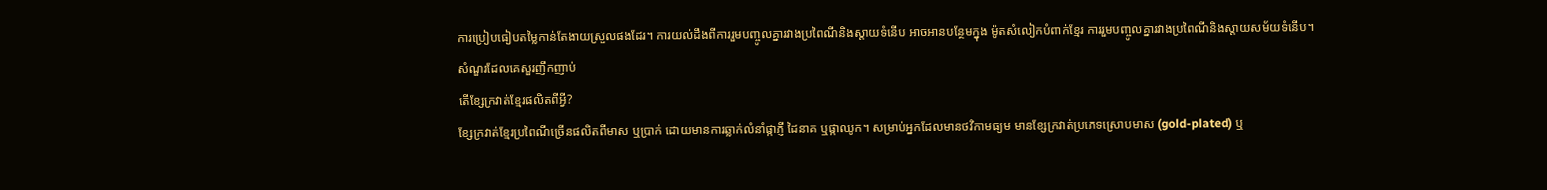ការប្រៀបធៀបតម្លៃកាន់តែងាយស្រួលផងដែរ។ ការយល់ដឹងពីការរួមបញ្ចូលគ្នារវាងប្រពៃណីនិងស្តាយទំនើប អាចអានបន្ថែមក្នុង ម៉ូតសំលៀកបំពាក់ខ្មែរ ការរួមបញ្ចូលគ្នារវាងប្រពៃណីនិងស្តាយសម័យទំនើប។
សំណួរដែលគេសួរញឹកញាប់
តើខ្សែក្រវាត់ខ្មែរផលិតពីអ្វី?
ខ្សែក្រវាត់ខ្មែរប្រពៃណីច្រើនផលិតពីមាស ឬប្រាក់ ដោយមានការឆ្លាក់លំនាំផ្កាភ្ញី ដៃនាគ ឬផ្កាឈូក។ សម្រាប់អ្នកដែលមានថវិកាមធ្យម មានខ្សែក្រវាត់ប្រភេទស្រោបមាស (gold-plated) ឬ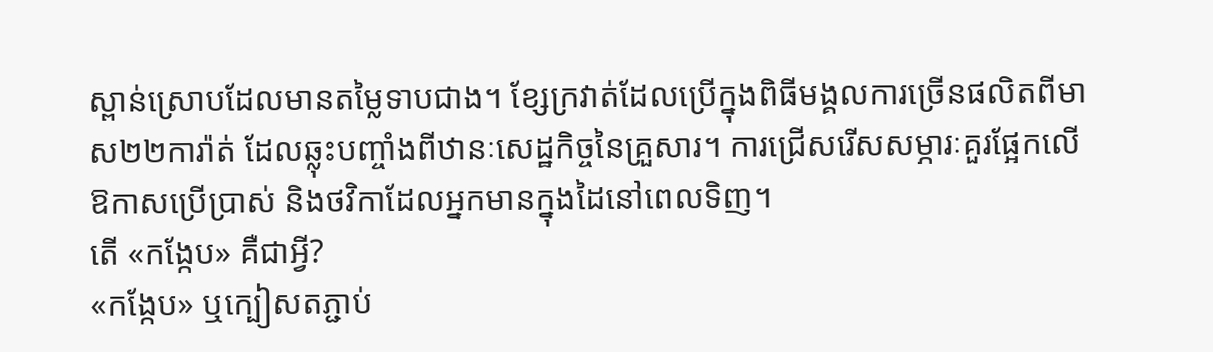ស្ពាន់ស្រោបដែលមានតម្លៃទាបជាង។ ខ្សែក្រវាត់ដែលប្រើក្នុងពិធីមង្គលការច្រើនផលិតពីមាស២២ការ៉ាត់ ដែលឆ្លុះបញ្ចាំងពីឋានៈសេដ្ឋកិច្ចនៃគ្រួសារ។ ការជ្រើសរើសសម្ភារៈគួរផ្អែកលើឱកាសប្រើប្រាស់ និងថវិកាដែលអ្នកមានក្នុងដៃនៅពេលទិញ។
តើ «កង្កែប» គឺជាអ្វី?
«កង្កែប» ឬក្បៀសតភ្ជាប់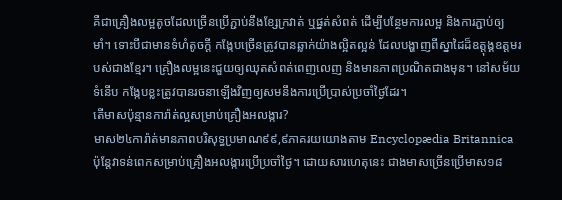គឺជាគ្រឿងលម្អតូចដែលច្រើនប្រើភ្ជាប់នឹងខ្សែក្រវាត់ ឬផ្នត់សំពត់ ដើម្បីបន្ថែមការលម្អ និងការភ្ជាប់ឲ្យមាំ។ ទោះបីជាមានទំហំតូចក្ដី កង្កែបច្រើនត្រូវបានឆ្លាក់យ៉ាងល្អិតល្អន់ ដែលបង្ហាញពីស្នាដៃដ៏ឧត្តុង្គឧត្តមរបស់ជាងខ្មែរ។ គ្រឿងលម្អនេះជួយឲ្យឈុតសំពត់ពេញលេញ និងមានភាពប្រណិតជាងមុន។ នៅសម័យទំនើប កង្កែបខ្លះត្រូវបានរចនាឡើងវិញឲ្យសមនឹងការប្រើប្រាស់ប្រចាំថ្ងៃដែរ។
តើមាសប៉ុន្មានការ៉ាត់ល្អសម្រាប់គ្រឿងអលង្ការ?
មាស២៤ការ៉ាត់មានភាពបរិសុទ្ធប្រមាណ៩៩,៩ភាគរយយោងតាម Encyclopædia Britannica ប៉ុន្តែវាទន់ពេកសម្រាប់គ្រឿងអលង្ការប្រើប្រចាំថ្ងៃ។ ដោយសារហេតុនេះ ជាងមាសច្រើនប្រើមាស១៨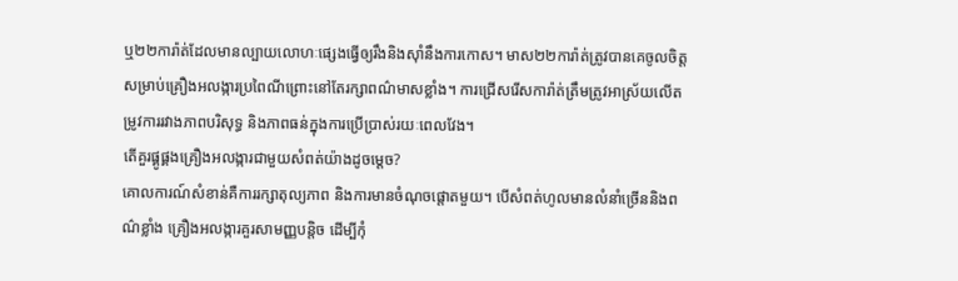ឬ២២ការ៉ាត់ដែលមានល្បាយលោហៈផ្សេងធ្វើឲ្យរឹងនិងស៊ាំនឹងការកោស។ មាស២២ការ៉ាត់ត្រូវបានគេចូលចិត្តសម្រាប់គ្រឿងអលង្ការប្រពៃណីព្រោះនៅតែរក្សាពណ៌មាសខ្លាំង។ ការជ្រើសរើសការ៉ាត់ត្រឹមត្រូវអាស្រ័យលើតម្រូវការរវាងភាពបរិសុទ្ធ និងភាពធន់ក្នុងការប្រើប្រាស់រយៈពេលវែង។
តើគួរផ្គូផ្គងគ្រឿងអលង្ការជាមួយសំពត់យ៉ាងដូចម្ដេច?
គោលការណ៍សំខាន់គឺការរក្សាតុល្យភាព និងការមានចំណុចផ្ដោតមួយ។ បើសំពត់ហូលមានលំនាំច្រើននិងពណ៌ខ្លាំង គ្រឿងអលង្ការគួរសាមញ្ញបន្តិច ដើម្បីកុំ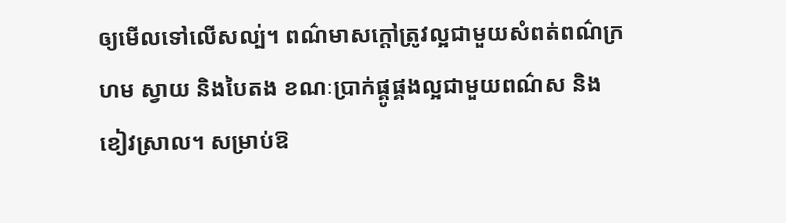ឲ្យមើលទៅលើសល្ប់។ ពណ៌មាសក្ដៅត្រូវល្អជាមួយសំពត់ពណ៌ក្រហម ស្វាយ និងបៃតង ខណៈប្រាក់ផ្គូផ្គងល្អជាមួយពណ៌ស និងខៀវស្រាល។ សម្រាប់ឱ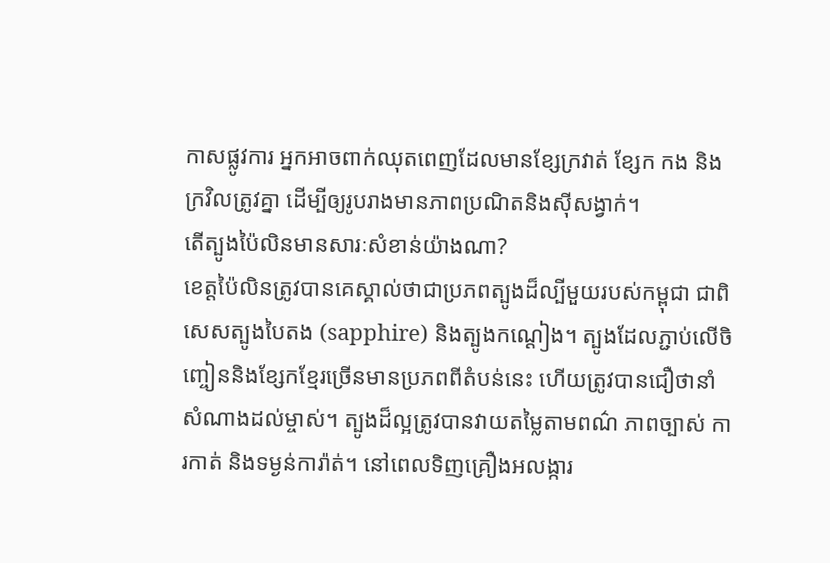កាសផ្លូវការ អ្នកអាចពាក់ឈុតពេញដែលមានខ្សែក្រវាត់ ខ្សែក កង និងក្រវិលត្រូវគ្នា ដើម្បីឲ្យរូបរាងមានភាពប្រណិតនិងស៊ីសង្វាក់។
តើត្បូងប៉ៃលិនមានសារៈសំខាន់យ៉ាងណា?
ខេត្តប៉ៃលិនត្រូវបានគេស្គាល់ថាជាប្រភពត្បូងដ៏ល្បីមួយរបស់កម្ពុជា ជាពិសេសត្បូងបៃតង (sapphire) និងត្បូងកណ្ដៀង។ ត្បូងដែលភ្ជាប់លើចិញ្ចៀននិងខ្សែកខ្មែរច្រើនមានប្រភពពីតំបន់នេះ ហើយត្រូវបានជឿថានាំសំណាងដល់ម្ចាស់។ ត្បូងដ៏ល្អត្រូវបានវាយតម្លៃតាមពណ៌ ភាពច្បាស់ ការកាត់ និងទម្ងន់ការ៉ាត់។ នៅពេលទិញគ្រឿងអលង្ការ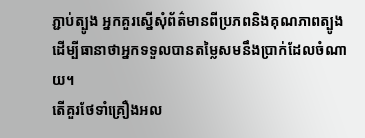ភ្ជាប់ត្បូង អ្នកគួរស្នើសុំព័ត៌មានពីប្រភពនិងគុណភាពត្បូង ដើម្បីធានាថាអ្នកទទួលបានតម្លៃសមនឹងប្រាក់ដែលចំណាយ។
តើគួរថែទាំគ្រឿងអល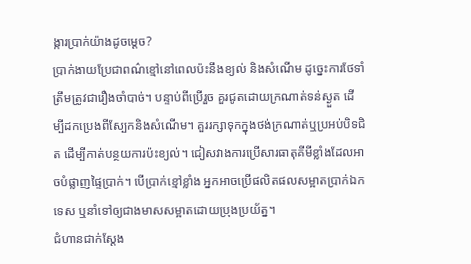ង្ការប្រាក់យ៉ាងដូចម្ដេច?
ប្រាក់ងាយប្រែជាពណ៌ខ្មៅនៅពេលប៉ះនឹងខ្យល់ និងសំណើម ដូច្នេះការថែទាំត្រឹមត្រូវជារឿងចាំបាច់។ បន្ទាប់ពីប្រើរួច គួរជូតដោយក្រណាត់ទន់ស្ងួត ដើម្បីដកប្រេងពីស្បែកនិងសំណើម។ គួររក្សាទុកក្នុងថង់ក្រណាត់ឬប្រអប់បិទជិត ដើម្បីកាត់បន្ថយការប៉ះខ្យល់។ ជៀសវាងការប្រើសារធាតុគីមីខ្លាំងដែលអាចបំផ្លាញផ្ទៃប្រាក់។ បើប្រាក់ខ្មៅខ្លាំង អ្នកអាចប្រើផលិតផលសម្អាតប្រាក់ឯកទេស ឬនាំទៅឲ្យជាងមាសសម្អាតដោយប្រុងប្រយ័ត្ន។
ជំហានជាក់ស្តែង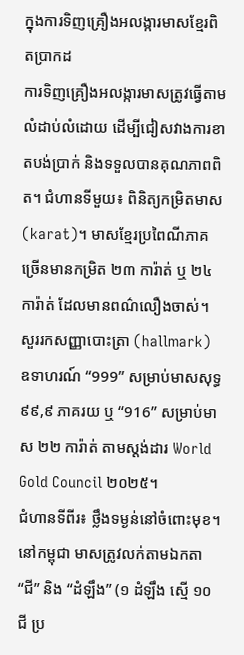ក្នុងការទិញគ្រឿងអលង្ការមាសខ្មែរពិតប្រាកដ
ការទិញគ្រឿងអលង្ការមាសត្រូវធ្វើតាមលំដាប់លំដោយ ដើម្បីជៀសវាងការខាតបង់ប្រាក់ និងទទួលបានគុណភាពពិត។ ជំហានទីមួយ៖ ពិនិត្យកម្រិតមាស (karat)។ មាសខ្មែរប្រពៃណីភាគច្រើនមានកម្រិត ២៣ ការ៉ាត់ ឬ ២៤ ការ៉ាត់ ដែលមានពណ៌លឿងចាស់។ សួររកសញ្ញាបោះត្រា (hallmark) ឧទាហរណ៍ “999” សម្រាប់មាសសុទ្ធ ៩៩,៩ ភាគរយ ឬ “916” សម្រាប់មាស ២២ ការ៉ាត់ តាមស្តង់ដារ World Gold Council ២០២៥។
ជំហានទីពីរ៖ ថ្លឹងទម្ងន់នៅចំពោះមុខ។ នៅកម្ពុជា មាសត្រូវលក់តាមឯកតា “ជី” និង “ដំឡឹង” (១ ដំឡឹង ស្មើ ១០ ជី ប្រ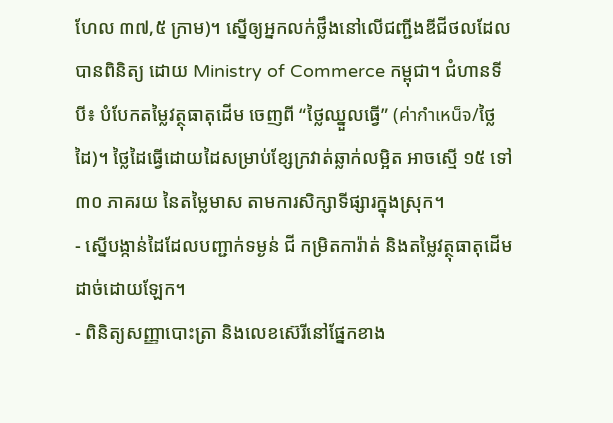ហែល ៣៧,៥ ក្រាម)។ ស្នើឲ្យអ្នកលក់ថ្លឹងនៅលើជញ្ជីងឌីជីថលដែលបានពិនិត្យ ដោយ Ministry of Commerce កម្ពុជា។ ជំហានទីបី៖ បំបែកតម្លៃវត្ថុធាតុដើម ចេញពី “ថ្លៃឈ្នួលធ្វើ” (ค่ากำเหน็จ/ថ្លៃដៃ)។ ថ្លៃដៃធ្វើដោយដៃសម្រាប់ខ្សែក្រវាត់ឆ្លាក់លម្អិត អាចស្មើ ១៥ ទៅ ៣០ ភាគរយ នៃតម្លៃមាស តាមការសិក្សាទីផ្សារក្នុងស្រុក។
- ស្នើបង្កាន់ដៃដែលបញ្ជាក់ទម្ងន់ ជី កម្រិតការ៉ាត់ និងតម្លៃវត្ថុធាតុដើមដាច់ដោយឡែក។
- ពិនិត្យសញ្ញាបោះត្រា និងលេខស៊េរីនៅផ្នែកខាង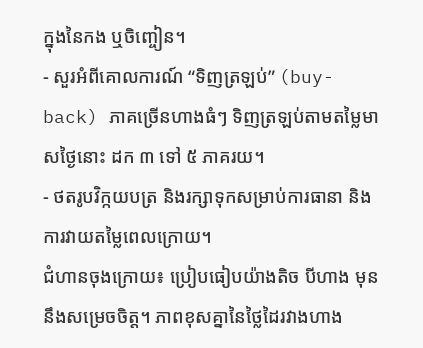ក្នុងនៃកង ឬចិញ្ចៀន។
- សួរអំពីគោលការណ៍ “ទិញត្រឡប់” (buy-back) ភាគច្រើនហាងធំៗ ទិញត្រឡប់តាមតម្លៃមាសថ្ងៃនោះ ដក ៣ ទៅ ៥ ភាគរយ។
- ថតរូបវិក្កយបត្រ និងរក្សាទុកសម្រាប់ការធានា និងការវាយតម្លៃពេលក្រោយ។
ជំហានចុងក្រោយ៖ ប្រៀបធៀបយ៉ាងតិច បីហាង មុននឹងសម្រេចចិត្ត។ ភាពខុសគ្នានៃថ្លៃដៃរវាងហាង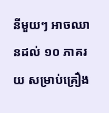នីមួយៗ អាចឈានដល់ ១០ ភាគរយ សម្រាប់គ្រឿង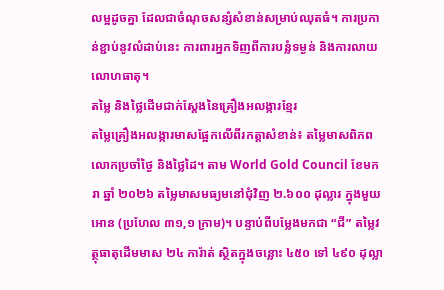លម្អដូចគ្នា ដែលជាចំណុចសន្សំសំខាន់សម្រាប់ឈុតធំ។ ការប្រកាន់ខ្ជាប់នូវលំដាប់នេះ ការពារអ្នកទិញពីការបន្លំទម្ងន់ និងការលាយលោហធាតុ។
តម្លៃ និងថ្លៃដើមជាក់ស្តែងនៃគ្រឿងអលង្ការខ្មែរ
តម្លៃគ្រឿងអលង្ការមាសផ្អែកលើពីរកត្តាសំខាន់៖ តម្លៃមាសពិភពលោកប្រចាំថ្ងៃ និងថ្លៃដៃ។ តាម World Gold Council ខែមករា ឆ្នាំ ២០២៦ តម្លៃមាសមធ្យមនៅជុំវិញ ២.៦០០ ដុល្លារ ក្នុងមួយអោន (ប្រហែល ៣១,១ ក្រាម)។ បន្ទាប់ពីបម្លែងមកជា “ជី” តម្លៃវត្ថុធាតុដើមមាស ២៤ ការ៉ាត់ ស្ថិតក្នុងចន្លោះ ៤៥០ ទៅ ៤៩០ ដុល្លា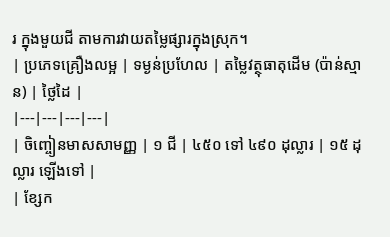រ ក្នុងមួយជី តាមការវាយតម្លៃផ្សារក្នុងស្រុក។
| ប្រភេទគ្រឿងលម្អ | ទម្ងន់ប្រហែល | តម្លៃវត្ថុធាតុដើម (ប៉ាន់ស្មាន) | ថ្លៃដៃ |
|---|---|---|---|
| ចិញ្ចៀនមាសសាមញ្ញ | ១ ជី | ៤៥០ ទៅ ៤៩០ ដុល្លារ | ១៥ ដុល្លារ ឡើងទៅ |
| ខ្សែក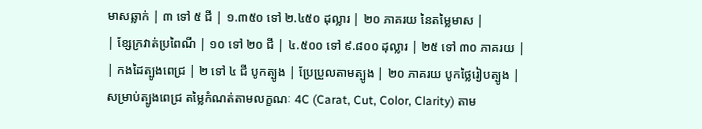មាសឆ្លាក់ | ៣ ទៅ ៥ ជី | ១.៣៥០ ទៅ ២.៤៥០ ដុល្លារ | ២០ ភាគរយ នៃតម្លៃមាស |
| ខ្សែក្រវាត់ប្រពៃណី | ១០ ទៅ ២០ ជី | ៤.៥០០ ទៅ ៩.៨០០ ដុល្លារ | ២៥ ទៅ ៣០ ភាគរយ |
| កងដៃត្បូងពេជ្រ | ២ ទៅ ៤ ជី បូកត្បូង | ប្រែប្រួលតាមត្បូង | ២០ ភាគរយ បូកថ្លៃរៀបត្បូង |
សម្រាប់ត្បូងពេជ្រ តម្លៃកំណត់តាមលក្ខណៈ 4C (Carat, Cut, Color, Clarity) តាម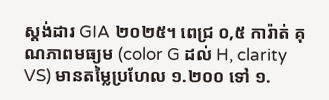ស្តង់ដារ GIA ២០២៥។ ពេជ្រ ០,៥ ការ៉ាត់ គុណភាពមធ្យម (color G ដល់ H, clarity VS) មានតម្លៃប្រហែល ១.២០០ ទៅ ១.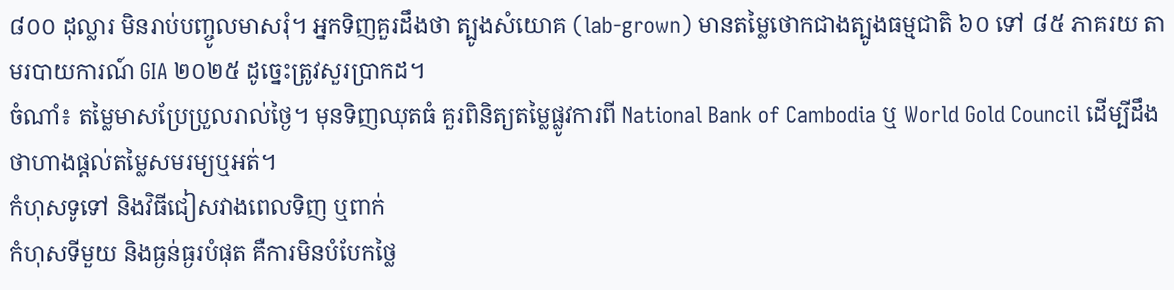៨០០ ដុល្លារ មិនរាប់បញ្ចូលមាសរុំ។ អ្នកទិញគួរដឹងថា ត្បូងសំយោគ (lab-grown) មានតម្លៃថោកជាងត្បូងធម្មជាតិ ៦០ ទៅ ៨៥ ភាគរយ តាមរបាយការណ៍ GIA ២០២៥ ដូច្នេះត្រូវសួរប្រាកដ។
ចំណាំ៖ តម្លៃមាសប្រែប្រួលរាល់ថ្ងៃ។ មុនទិញឈុតធំ គួរពិនិត្យតម្លៃផ្លូវការពី National Bank of Cambodia ឬ World Gold Council ដើម្បីដឹងថាហាងផ្តល់តម្លៃសមរម្យឬអត់។
កំហុសទូទៅ និងវិធីជៀសវាងពេលទិញ ឬពាក់
កំហុសទីមួយ និងធ្ងន់ធ្ងរបំផុត គឺការមិនបំបែកថ្លៃ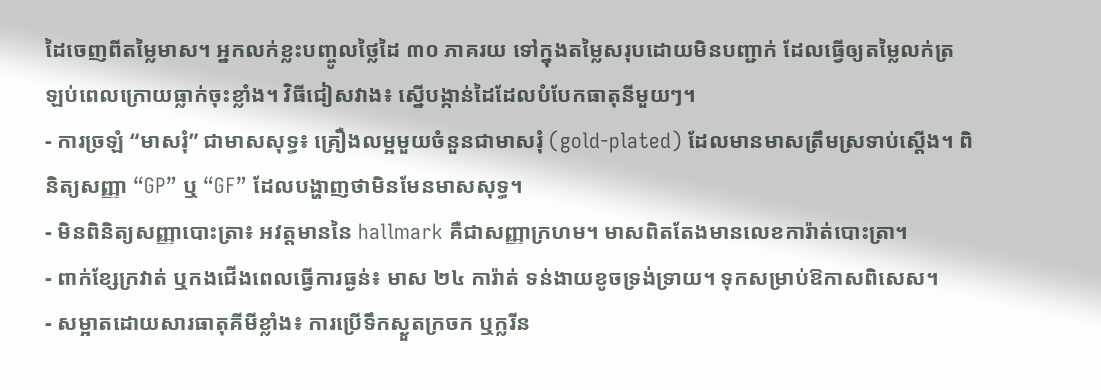ដៃចេញពីតម្លៃមាស។ អ្នកលក់ខ្លះបញ្ចូលថ្លៃដៃ ៣០ ភាគរយ ទៅក្នុងតម្លៃសរុបដោយមិនបញ្ជាក់ ដែលធ្វើឲ្យតម្លៃលក់ត្រឡប់ពេលក្រោយធ្លាក់ចុះខ្លាំង។ វិធីជៀសវាង៖ ស្នើបង្កាន់ដៃដែលបំបែកធាតុនីមួយៗ។
- ការច្រឡំ “មាសរុំ” ជាមាសសុទ្ធ៖ គ្រឿងលម្អមួយចំនួនជាមាសរុំ (gold-plated) ដែលមានមាសត្រឹមស្រទាប់ស្តើង។ ពិនិត្យសញ្ញា “GP” ឬ “GF” ដែលបង្ហាញថាមិនមែនមាសសុទ្ធ។
- មិនពិនិត្យសញ្ញាបោះត្រា៖ អវត្តមាននៃ hallmark គឺជាសញ្ញាក្រហម។ មាសពិតតែងមានលេខការ៉ាត់បោះត្រា។
- ពាក់ខ្សែក្រវាត់ ឬកងជើងពេលធ្វើការធ្ងន់៖ មាស ២៤ ការ៉ាត់ ទន់ងាយខូចទ្រង់ទ្រាយ។ ទុកសម្រាប់ឱកាសពិសេស។
- សម្អាតដោយសារធាតុគីមីខ្លាំង៖ ការប្រើទឹកស្ងួតក្រចក ឬក្លរីន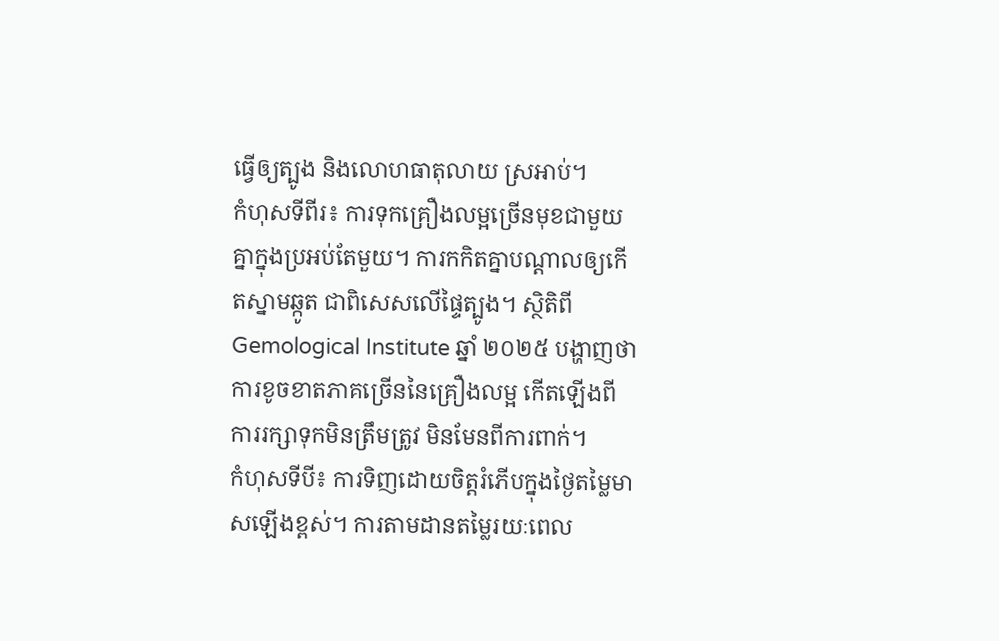ធ្វើឲ្យត្បូង និងលោហធាតុលាយ ស្រអាប់។
កំហុសទីពីរ៖ ការទុកគ្រឿងលម្អច្រើនមុខជាមួយគ្នាក្នុងប្រអប់តែមួយ។ ការកកិតគ្នាបណ្តាលឲ្យកើតស្នាមឆ្កូត ជាពិសេសលើផ្ទៃត្បូង។ ស្ថិតិពី Gemological Institute ឆ្នាំ ២០២៥ បង្ហាញថា ការខូចខាតភាគច្រើននៃគ្រឿងលម្អ កើតឡើងពីការរក្សាទុកមិនត្រឹមត្រូវ មិនមែនពីការពាក់។
កំហុសទីបី៖ ការទិញដោយចិត្តរំភើបក្នុងថ្ងៃតម្លៃមាសឡើងខ្ពស់។ ការតាមដានតម្លៃរយៈពេល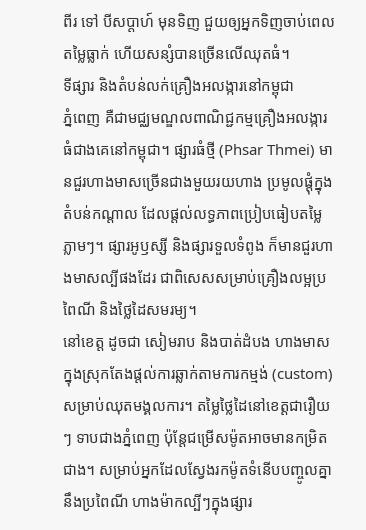ពីរ ទៅ បីសប្តាហ៍ មុនទិញ ជួយឲ្យអ្នកទិញចាប់ពេលតម្លៃធ្លាក់ ហើយសន្សំបានច្រើនលើឈុតធំ។
ទីផ្សារ និងតំបន់លក់គ្រឿងអលង្ការនៅកម្ពុជា
ភ្នំពេញ គឺជាមជ្ឈមណ្ឌលពាណិជ្ជកម្មគ្រឿងអលង្ការធំជាងគេនៅកម្ពុជា។ ផ្សារធំថ្មី (Phsar Thmei) មានជួរហាងមាសច្រើនជាងមួយរយហាង ប្រមូលផ្តុំក្នុងតំបន់កណ្តាល ដែលផ្តល់លទ្ធភាពប្រៀបធៀបតម្លៃភ្លាមៗ។ ផ្សារអូឫស្សី និងផ្សារទួលទំពូង ក៏មានជួរហាងមាសល្បីផងដែរ ជាពិសេសសម្រាប់គ្រឿងលម្អប្រពៃណី និងថ្លៃដៃសមរម្យ។
នៅខេត្ត ដូចជា សៀមរាប និងបាត់ដំបង ហាងមាសក្នុងស្រុកតែងផ្តល់ការឆ្លាក់តាមការកម្មង់ (custom) សម្រាប់ឈុតមង្គលការ។ តម្លៃថ្លៃដៃនៅខេត្តជារឿយៗ ទាបជាងភ្នំពេញ ប៉ុន្តែជម្រើសម៉ូតអាចមានកម្រិតជាង។ សម្រាប់អ្នកដែលស្វែងរកម៉ូតទំនើបបញ្ចូលគ្នានឹងប្រពៃណី ហាងម៉ាកល្បីៗក្នុងផ្សារ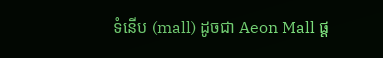ទំនើប (mall) ដូចជា Aeon Mall ផ្ត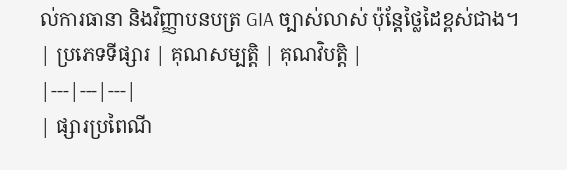ល់ការធានា និងវិញ្ញាបនបត្រ GIA ច្បាស់លាស់ ប៉ុន្តែថ្លៃដៃខ្ពស់ជាង។
| ប្រភេទទីផ្សារ | គុណសម្បត្តិ | គុណវិបត្តិ |
|---|---|---|
| ផ្សារប្រពៃណី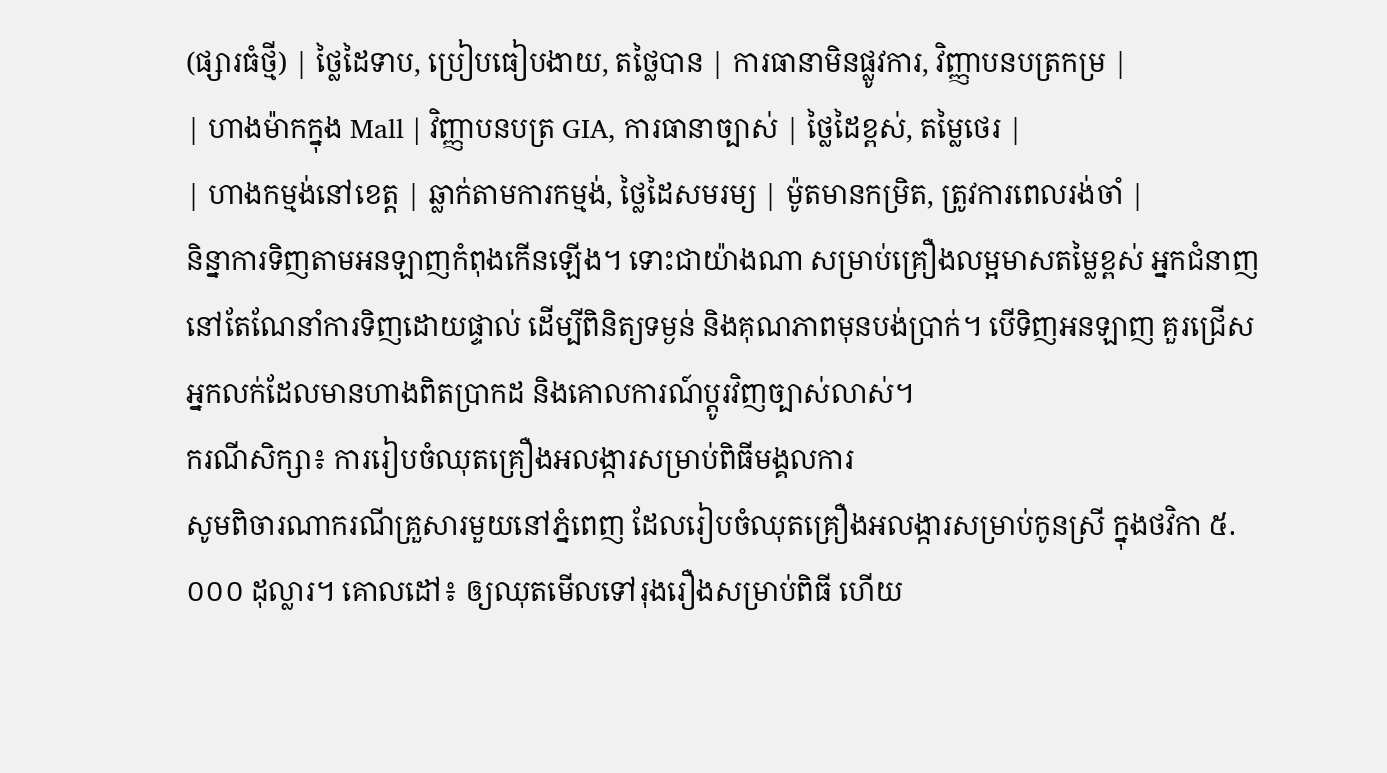(ផ្សារធំថ្មី) | ថ្លៃដៃទាប, ប្រៀបធៀបងាយ, តថ្លៃបាន | ការធានាមិនផ្លូវការ, វិញ្ញាបនបត្រកម្រ |
| ហាងម៉ាកក្នុង Mall | វិញ្ញាបនបត្រ GIA, ការធានាច្បាស់ | ថ្លៃដៃខ្ពស់, តម្លៃថេរ |
| ហាងកម្មង់នៅខេត្ត | ឆ្លាក់តាមការកម្មង់, ថ្លៃដៃសមរម្យ | ម៉ូតមានកម្រិត, ត្រូវការពេលរង់ចាំ |
និន្នាការទិញតាមអនឡាញកំពុងកើនឡើង។ ទោះជាយ៉ាងណា សម្រាប់គ្រឿងលម្អមាសតម្លៃខ្ពស់ អ្នកជំនាញនៅតែណែនាំការទិញដោយផ្ទាល់ ដើម្បីពិនិត្យទម្ងន់ និងគុណភាពមុនបង់ប្រាក់។ បើទិញអនឡាញ គួរជ្រើសអ្នកលក់ដែលមានហាងពិតប្រាកដ និងគោលការណ៍ប្តូរវិញច្បាស់លាស់។
ករណីសិក្សា៖ ការរៀបចំឈុតគ្រឿងអលង្ការសម្រាប់ពិធីមង្គលការ
សូមពិចារណាករណីគ្រួសារមួយនៅភ្នំពេញ ដែលរៀបចំឈុតគ្រឿងអលង្ការសម្រាប់កូនស្រី ក្នុងថវិកា ៥.០០០ ដុល្លារ។ គោលដៅ៖ ឲ្យឈុតមើលទៅរុងរឿងសម្រាប់ពិធី ហើយ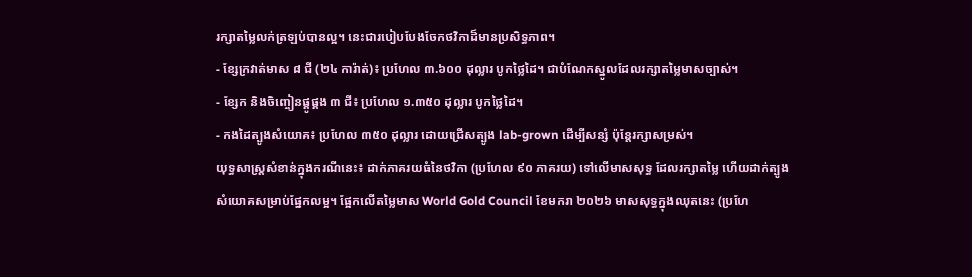រក្សាតម្លៃលក់ត្រឡប់បានល្អ។ នេះជារបៀបបែងចែកថវិកាដ៏មានប្រសិទ្ធភាព។
- ខ្សែក្រវាត់មាស ៨ ជី (២៤ ការ៉ាត់)៖ ប្រហែល ៣.៦០០ ដុល្លារ បូកថ្លៃដៃ។ ជាបំណែកស្នូលដែលរក្សាតម្លៃមាសច្បាស់។
- ខ្សែក និងចិញ្ចៀនផ្គូផ្គង ៣ ជី៖ ប្រហែល ១.៣៥០ ដុល្លារ បូកថ្លៃដៃ។
- កងដៃត្បូងសំយោគ៖ ប្រហែល ៣៥០ ដុល្លារ ដោយជ្រើសត្បូង lab-grown ដើម្បីសន្សំ ប៉ុន្តែរក្សាសម្រស់។
យុទ្ធសាស្ត្រសំខាន់ក្នុងករណីនេះ៖ ដាក់ភាគរយធំនៃថវិកា (ប្រហែល ៩០ ភាគរយ) ទៅលើមាសសុទ្ធ ដែលរក្សាតម្លៃ ហើយដាក់ត្បូងសំយោគសម្រាប់ផ្នែកលម្អ។ ផ្អែកលើតម្លៃមាស World Gold Council ខែមករា ២០២៦ មាសសុទ្ធក្នុងឈុតនេះ (ប្រហែ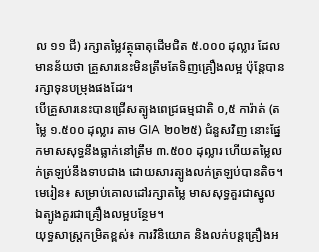ល ១១ ជី) រក្សាតម្លៃវត្ថុធាតុដើមជិត ៥.០០០ ដុល្លារ ដែលមានន័យថា គ្រួសារនេះមិនត្រឹមតែទិញគ្រឿងលម្អ ប៉ុន្តែបានរក្សាទុនបម្រុងផងដែរ។
បើគ្រួសារនេះបានជ្រើសត្បូងពេជ្រធម្មជាតិ ០,៥ ការ៉ាត់ (តម្លៃ ១.៥០០ ដុល្លារ តាម GIA ២០២៥) ជំនួសវិញ នោះផ្នែកមាសសុទ្ធនឹងធ្លាក់នៅត្រឹម ៣.៥០០ ដុល្លារ ហើយតម្លៃលក់ត្រឡប់នឹងទាបជាង ដោយសារត្បូងលក់ត្រឡប់បានតិច។ មេរៀន៖ សម្រាប់គោលដៅរក្សាតម្លៃ មាសសុទ្ធគួរជាស្នូល ឯត្បូងគួរជាគ្រឿងលម្អបន្ថែម។
យុទ្ធសាស្ត្រកម្រិតខ្ពស់៖ ការវិនិយោគ និងលក់បន្តគ្រឿងអ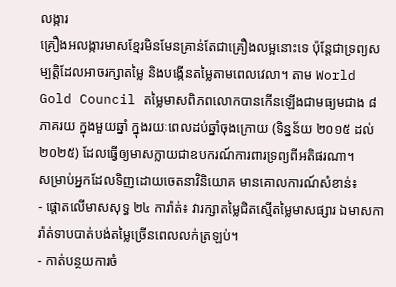លង្ការ
គ្រឿងអលង្ការមាសខ្មែរមិនមែនគ្រាន់តែជាគ្រឿងលម្អនោះទេ ប៉ុន្តែជាទ្រព្យសម្បត្តិដែលអាចរក្សាតម្លៃ និងបង្កើនតម្លៃតាមពេលវេលា។ តាម World Gold Council តម្លៃមាសពិភពលោកបានកើនឡើងជាមធ្យមជាង ៨ ភាគរយ ក្នុងមួយឆ្នាំ ក្នុងរយៈពេលដប់ឆ្នាំចុងក្រោយ (ទិន្នន័យ ២០១៥ ដល់ ២០២៥) ដែលធ្វើឲ្យមាសក្លាយជាឧបករណ៍ការពារទ្រព្យពីអតិផរណា។
សម្រាប់អ្នកដែលទិញដោយចេតនាវិនិយោគ មានគោលការណ៍សំខាន់៖
- ផ្តោតលើមាសសុទ្ធ ២៤ ការ៉ាត់៖ វារក្សាតម្លៃជិតស្មើតម្លៃមាសផ្សារ ឯមាសការ៉ាត់ទាបបាត់បង់តម្លៃច្រើនពេលលក់ត្រឡប់។
- កាត់បន្ថយការចំ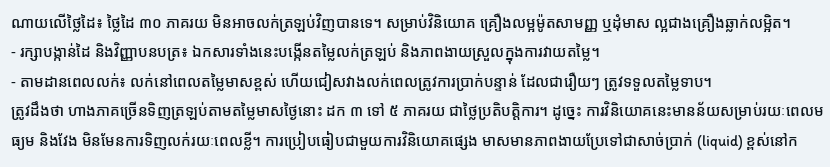ណាយលើថ្លៃដៃ៖ ថ្លៃដៃ ៣០ ភាគរយ មិនអាចលក់ត្រឡប់វិញបានទេ។ សម្រាប់វិនិយោគ គ្រឿងលម្អម៉ូតសាមញ្ញ ឬដុំមាស ល្អជាងគ្រឿងឆ្លាក់លម្អិត។
- រក្សាបង្កាន់ដៃ និងវិញ្ញាបនបត្រ៖ ឯកសារទាំងនេះបង្កើនតម្លៃលក់ត្រឡប់ និងភាពងាយស្រួលក្នុងការវាយតម្លៃ។
- តាមដានពេលលក់៖ លក់នៅពេលតម្លៃមាសខ្ពស់ ហើយជៀសវាងលក់ពេលត្រូវការប្រាក់បន្ទាន់ ដែលជារឿយៗ ត្រូវទទួលតម្លៃទាប។
ត្រូវដឹងថា ហាងភាគច្រើនទិញត្រឡប់តាមតម្លៃមាសថ្ងៃនោះ ដក ៣ ទៅ ៥ ភាគរយ ជាថ្លៃប្រតិបត្តិការ។ ដូច្នេះ ការវិនិយោគនេះមានន័យសម្រាប់រយៈពេលមធ្យម និងវែង មិនមែនការទិញលក់រយៈពេលខ្លី។ ការប្រៀបធៀបជាមួយការវិនិយោគផ្សេង មាសមានភាពងាយប្រែទៅជាសាច់ប្រាក់ (liquid) ខ្ពស់នៅក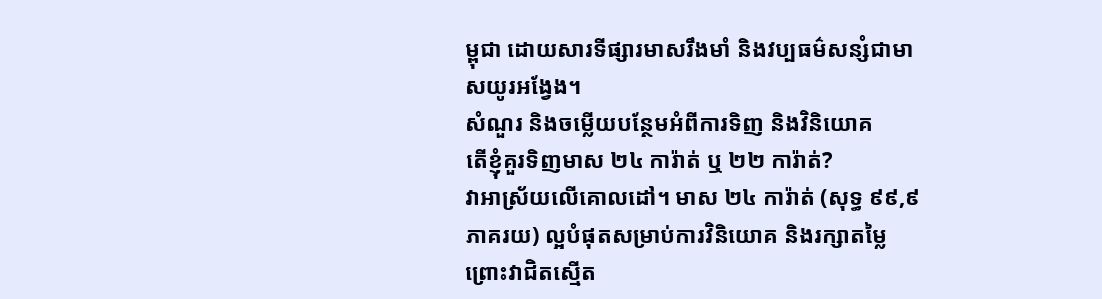ម្ពុជា ដោយសារទីផ្សារមាសរឹងមាំ និងវប្បធម៌សន្សំជាមាសយូរអង្វែង។
សំណួរ និងចម្លើយបន្ថែមអំពីការទិញ និងវិនិយោគ
តើខ្ញុំគួរទិញមាស ២៤ ការ៉ាត់ ឬ ២២ ការ៉ាត់?
វាអាស្រ័យលើគោលដៅ។ មាស ២៤ ការ៉ាត់ (សុទ្ធ ៩៩,៩ ភាគរយ) ល្អបំផុតសម្រាប់ការវិនិយោគ និងរក្សាតម្លៃ ព្រោះវាជិតស្មើត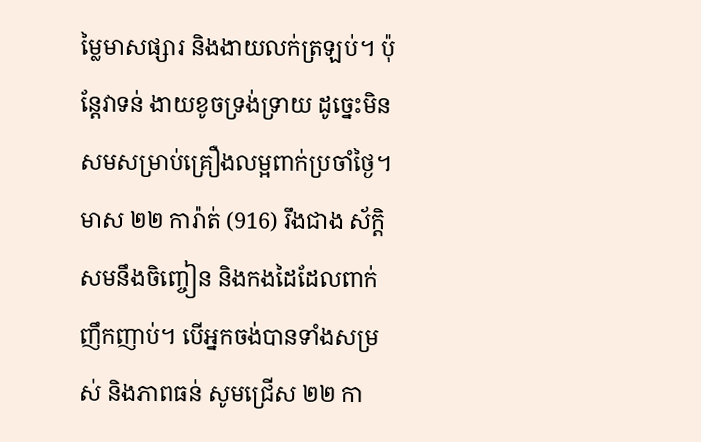ម្លៃមាសផ្សារ និងងាយលក់ត្រឡប់។ ប៉ុន្តែវាទន់ ងាយខូចទ្រង់ទ្រាយ ដូច្នេះមិនសមសម្រាប់គ្រឿងលម្អពាក់ប្រចាំថ្ងៃ។ មាស ២២ ការ៉ាត់ (916) រឹងជាង ស័ក្តិសមនឹងចិញ្ចៀន និងកងដៃដែលពាក់ញឹកញាប់។ បើអ្នកចង់បានទាំងសម្រស់ និងភាពធន់ សូមជ្រើស ២២ កា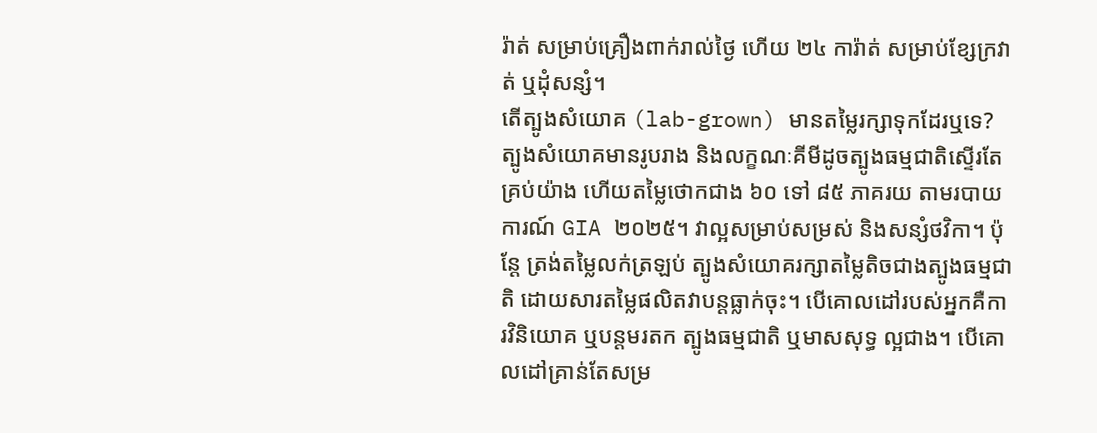រ៉ាត់ សម្រាប់គ្រឿងពាក់រាល់ថ្ងៃ ហើយ ២៤ ការ៉ាត់ សម្រាប់ខ្សែក្រវាត់ ឬដុំសន្សំ។
តើត្បូងសំយោគ (lab-grown) មានតម្លៃរក្សាទុកដែរឬទេ?
ត្បូងសំយោគមានរូបរាង និងលក្ខណៈគីមីដូចត្បូងធម្មជាតិស្ទើរតែគ្រប់យ៉ាង ហើយតម្លៃថោកជាង ៦០ ទៅ ៨៥ ភាគរយ តាមរបាយការណ៍ GIA ២០២៥។ វាល្អសម្រាប់សម្រស់ និងសន្សំថវិកា។ ប៉ុន្តែ ត្រង់តម្លៃលក់ត្រឡប់ ត្បូងសំយោគរក្សាតម្លៃតិចជាងត្បូងធម្មជាតិ ដោយសារតម្លៃផលិតវាបន្តធ្លាក់ចុះ។ បើគោលដៅរបស់អ្នកគឺការវិនិយោគ ឬបន្តមរតក ត្បូងធម្មជាតិ ឬមាសសុទ្ធ ល្អជាង។ បើគោលដៅគ្រាន់តែសម្រ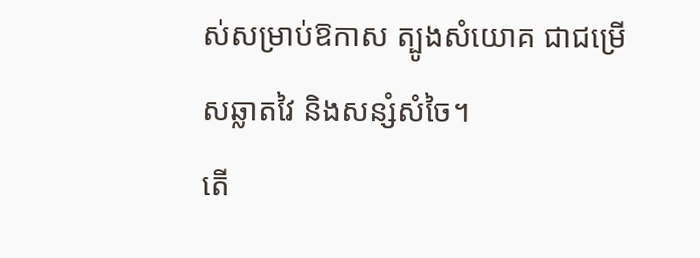ស់សម្រាប់ឱកាស ត្បូងសំយោគ ជាជម្រើសឆ្លាតវៃ និងសន្សំសំចៃ។
តើ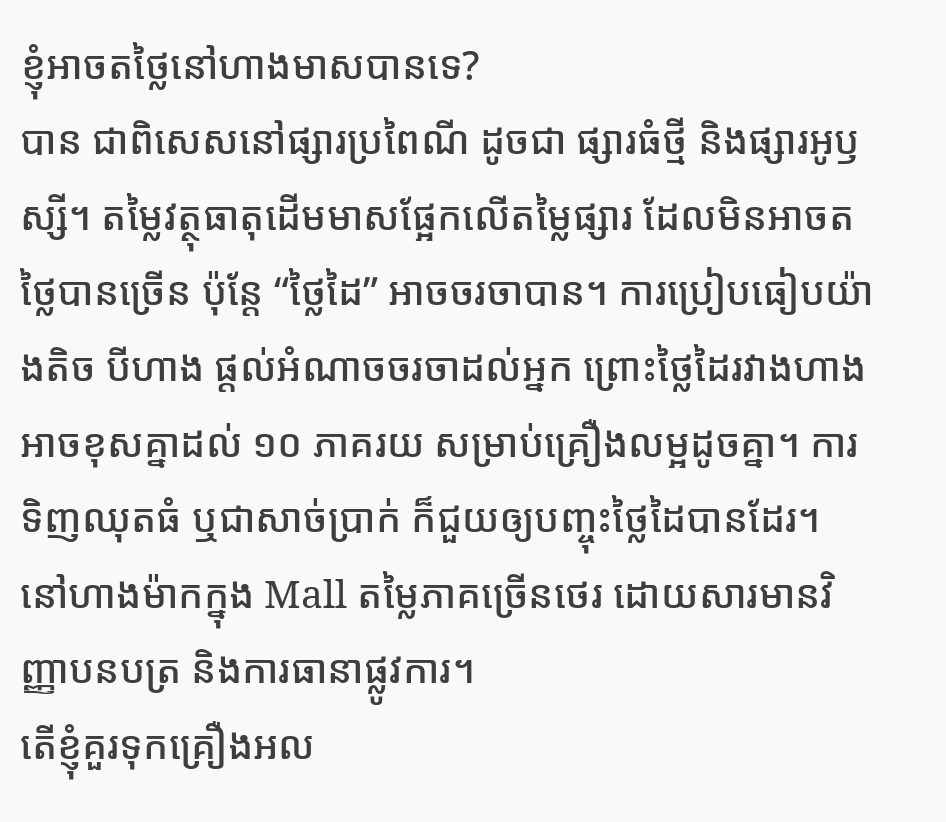ខ្ញុំអាចតថ្លៃនៅហាងមាសបានទេ?
បាន ជាពិសេសនៅផ្សារប្រពៃណី ដូចជា ផ្សារធំថ្មី និងផ្សារអូឫស្សី។ តម្លៃវត្ថុធាតុដើមមាសផ្អែកលើតម្លៃផ្សារ ដែលមិនអាចតថ្លៃបានច្រើន ប៉ុន្តែ “ថ្លៃដៃ” អាចចរចាបាន។ ការប្រៀបធៀបយ៉ាងតិច បីហាង ផ្តល់អំណាចចរចាដល់អ្នក ព្រោះថ្លៃដៃរវាងហាងអាចខុសគ្នាដល់ ១០ ភាគរយ សម្រាប់គ្រឿងលម្អដូចគ្នា។ ការទិញឈុតធំ ឬជាសាច់ប្រាក់ ក៏ជួយឲ្យបញ្ចុះថ្លៃដៃបានដែរ។ នៅហាងម៉ាកក្នុង Mall តម្លៃភាគច្រើនថេរ ដោយសារមានវិញ្ញាបនបត្រ និងការធានាផ្លូវការ។
តើខ្ញុំគួរទុកគ្រឿងអល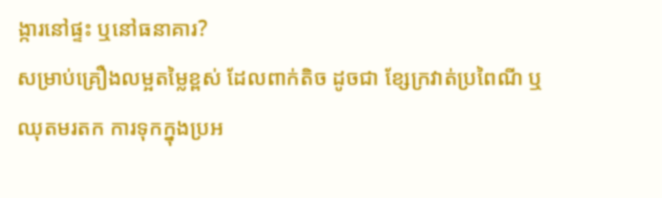ង្ការនៅផ្ទះ ឬនៅធនាគារ?
សម្រាប់គ្រឿងលម្អតម្លៃខ្ពស់ ដែលពាក់តិច ដូចជា ខ្សែក្រវាត់ប្រពៃណី ឬឈុតមរតក ការទុកក្នុងប្រអ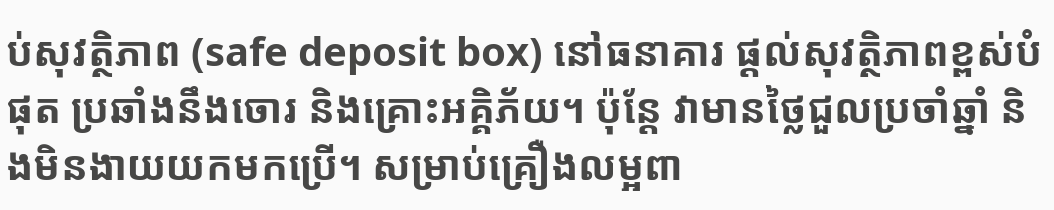ប់សុវត្ថិភាព (safe deposit box) នៅធនាគារ ផ្តល់សុវត្ថិភាពខ្ពស់បំផុត ប្រឆាំងនឹងចោរ និងគ្រោះអគ្គិភ័យ។ ប៉ុន្តែ វាមានថ្លៃជួលប្រចាំឆ្នាំ និងមិនងាយយកមកប្រើ។ សម្រាប់គ្រឿងលម្អពា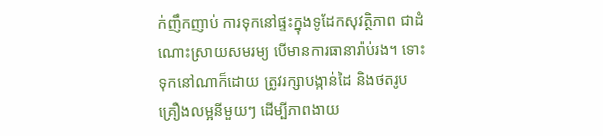ក់ញឹកញាប់ ការទុកនៅផ្ទះក្នុងទូដែកសុវត្ថិភាព ជាដំណោះស្រាយសមរម្យ បើមានការធានារ៉ាប់រង។ ទោះទុកនៅណាក៏ដោយ ត្រូវរក្សាបង្កាន់ដៃ និងថតរូបគ្រឿងលម្អនីមួយៗ ដើម្បីភាពងាយ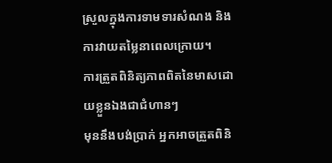ស្រួលក្នុងការទាមទារសំណង និងការវាយតម្លៃនាពេលក្រោយ។
ការត្រួតពិនិត្យភាពពិតនៃមាសដោយខ្លួនឯងជាជំហានៗ
មុននឹងបង់ប្រាក់ អ្នកអាចត្រួតពិនិ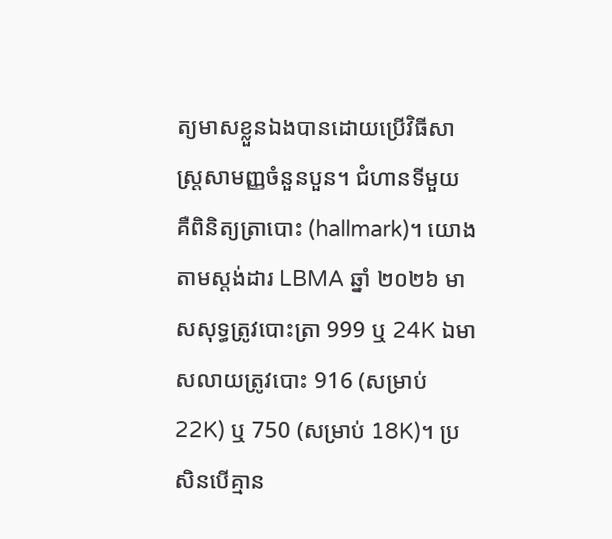ត្យមាសខ្លួនឯងបានដោយប្រើវិធីសាស្ត្រសាមញ្ញចំនួនបួន។ ជំហានទីមួយ គឺពិនិត្យត្រាបោះ (hallmark)។ យោងតាមស្តង់ដារ LBMA ឆ្នាំ ២០២៦ មាសសុទ្ធត្រូវបោះត្រា 999 ឬ 24K ឯមាសលាយត្រូវបោះ 916 (សម្រាប់ 22K) ឬ 750 (សម្រាប់ 18K)។ ប្រសិនបើគ្មាន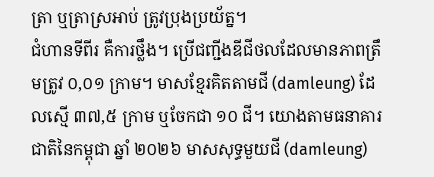ត្រា ឬត្រាស្រអាប់ ត្រូវប្រុងប្រយ័ត្ន។
ជំហានទីពីរ គឺការថ្លឹង។ ប្រើជញ្ជីងឌីជីថលដែលមានភាពត្រឹមត្រូវ ០,០១ ក្រាម។ មាសខ្មែរគិតតាមជី (damleung) ដែលស្មើ ៣៧,៥ ក្រាម ឬចែកជា ១០ ជី។ យោងតាមធនាគារជាតិនៃកម្ពុជា ឆ្នាំ ២០២៦ មាសសុទ្ធមួយជី (damleung)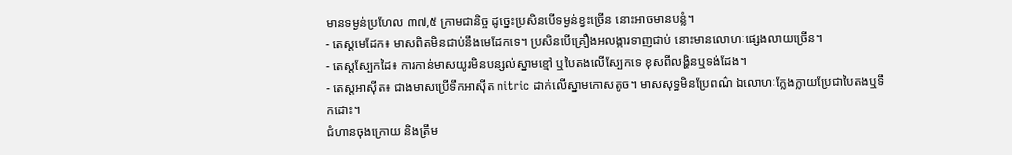មានទម្ងន់ប្រហែល ៣៧,៥ ក្រាមជានិច្ច ដូច្នេះប្រសិនបើទម្ងន់ខ្វះច្រើន នោះអាចមានបន្លំ។
- តេស្តមេដែក៖ មាសពិតមិនជាប់នឹងមេដែកទេ។ ប្រសិនបើគ្រឿងអលង្ការទាញជាប់ នោះមានលោហៈផ្សេងលាយច្រើន។
- តេស្តស្បែកដៃ៖ ការកាន់មាសយូរមិនបន្សល់ស្នាមខ្មៅ ឬបៃតងលើស្បែកទេ ខុសពីលង្ហិនឬទង់ដែង។
- តេស្តអាស៊ីត៖ ជាងមាសប្រើទឹកអាស៊ីត nitric ដាក់លើស្នាមកោសតូច។ មាសសុទ្ធមិនប្រែពណ៌ ឯលោហៈក្លែងក្លាយប្រែជាបៃតងឬទឹកដោះ។
ជំហានចុងក្រោយ និងត្រឹម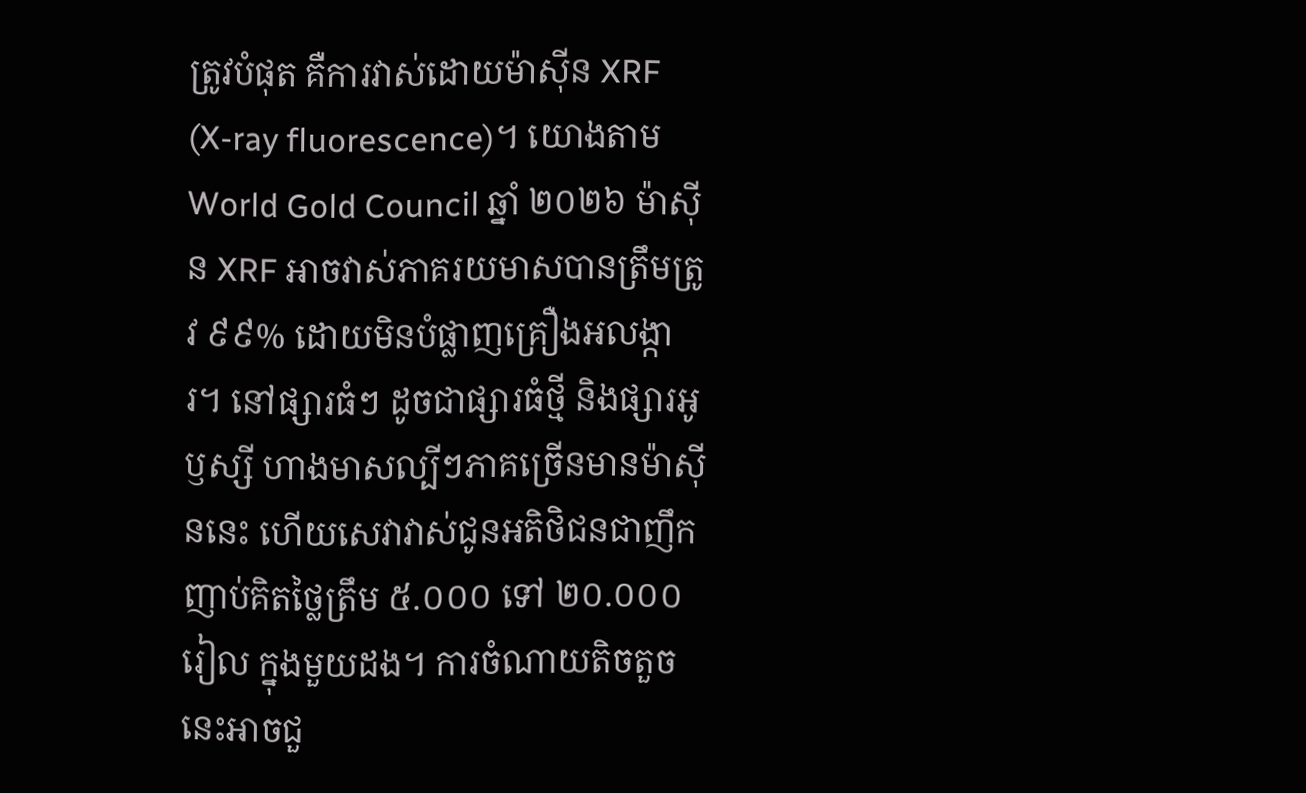ត្រូវបំផុត គឺការវាស់ដោយម៉ាស៊ីន XRF (X-ray fluorescence)។ យោងតាម World Gold Council ឆ្នាំ ២០២៦ ម៉ាស៊ីន XRF អាចវាស់ភាគរយមាសបានត្រឹមត្រូវ ៩៩% ដោយមិនបំផ្លាញគ្រឿងអលង្ការ។ នៅផ្សារធំៗ ដូចជាផ្សារធំថ្មី និងផ្សារអូឫស្សី ហាងមាសល្បីៗភាគច្រើនមានម៉ាស៊ីននេះ ហើយសេវាវាស់ជូនអតិថិជនជាញឹកញាប់គិតថ្លៃត្រឹម ៥.០០០ ទៅ ២០.០០០ រៀល ក្នុងមួយដង។ ការចំណាយតិចតួចនេះអាចជួ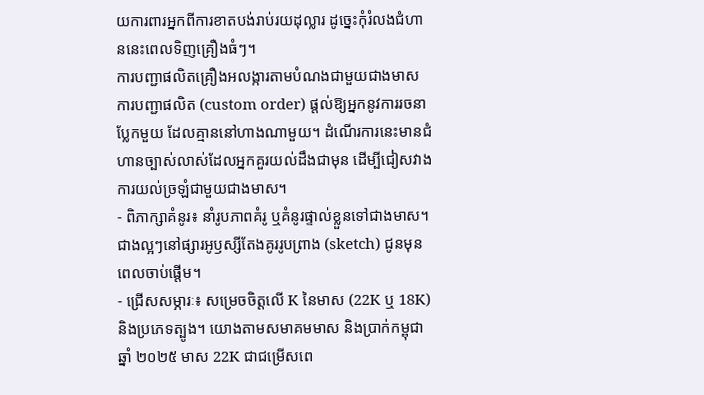យការពារអ្នកពីការខាតបង់រាប់រយដុល្លារ ដូច្នេះកុំរំលងជំហាននេះពេលទិញគ្រឿងធំៗ។
ការបញ្ជាផលិតគ្រឿងអលង្ការតាមបំណងជាមួយជាងមាស
ការបញ្ជាផលិត (custom order) ផ្តល់ឱ្យអ្នកនូវការរចនាប្លែកមួយ ដែលគ្មាននៅហាងណាមួយ។ ដំណើរការនេះមានជំហានច្បាស់លាស់ដែលអ្នកគួរយល់ដឹងជាមុន ដើម្បីជៀសវាងការយល់ច្រឡំជាមួយជាងមាស។
- ពិភាក្សាគំនូរ៖ នាំរូបភាពគំរូ ឬគំនូរផ្ទាល់ខ្លួនទៅជាងមាស។ ជាងល្អៗនៅផ្សារអូឫស្សីតែងគូររូបព្រាង (sketch) ជូនមុនពេលចាប់ផ្តើម។
- ជ្រើសសម្ភារៈ៖ សម្រេចចិត្តលើ K នៃមាស (22K ឬ 18K) និងប្រភេទត្បូង។ យោងតាមសមាគមមាស និងប្រាក់កម្ពុជា ឆ្នាំ ២០២៥ មាស 22K ជាជម្រើសពេ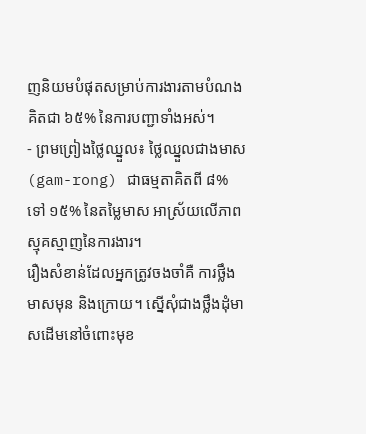ញនិយមបំផុតសម្រាប់ការងារតាមបំណង គិតជា ៦៥% នៃការបញ្ជាទាំងអស់។
- ព្រមព្រៀងថ្លៃឈ្នួល៖ ថ្លៃឈ្នួលជាងមាស (gam-rong) ជាធម្មតាគិតពី ៨% ទៅ ១៥% នៃតម្លៃមាស អាស្រ័យលើភាពស្មុគស្មាញនៃការងារ។
រឿងសំខាន់ដែលអ្នកត្រូវចងចាំគឺ ការថ្លឹងមាសមុន និងក្រោយ។ ស្នើសុំជាងថ្លឹងដុំមាសដើមនៅចំពោះមុខ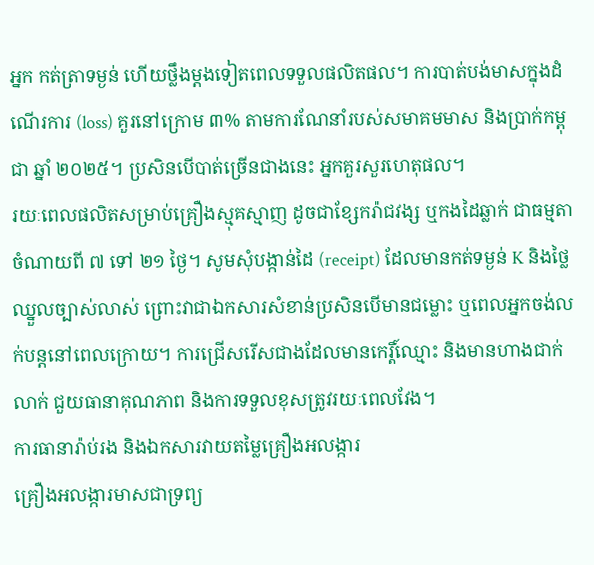អ្នក កត់ត្រាទម្ងន់ ហើយថ្លឹងម្តងទៀតពេលទទួលផលិតផល។ ការបាត់បង់មាសក្នុងដំណើរការ (loss) គួរនៅក្រោម ៣% តាមការណែនាំរបស់សមាគមមាស និងប្រាក់កម្ពុជា ឆ្នាំ ២០២៥។ ប្រសិនបើបាត់ច្រើនជាងនេះ អ្នកគួរសួរហេតុផល។
រយៈពេលផលិតសម្រាប់គ្រឿងស្មុគស្មាញ ដូចជាខ្សែករ៉ាជវង្ស ឬកងដៃឆ្លាក់ ជាធម្មតាចំណាយពី ៧ ទៅ ២១ ថ្ងៃ។ សូមសុំបង្កាន់ដៃ (receipt) ដែលមានកត់ទម្ងន់ K និងថ្លៃឈ្នួលច្បាស់លាស់ ព្រោះវាជាឯកសារសំខាន់ប្រសិនបើមានជម្លោះ ឬពេលអ្នកចង់លក់បន្តនៅពេលក្រោយ។ ការជ្រើសរើសជាងដែលមានកេរ្តិ៍ឈ្មោះ និងមានហាងជាក់លាក់ ជួយធានាគុណភាព និងការទទួលខុសត្រូវរយៈពេលវែង។
ការធានារ៉ាប់រង និងឯកសារវាយតម្លៃគ្រឿងអលង្ការ
គ្រឿងអលង្ការមាសជាទ្រព្យ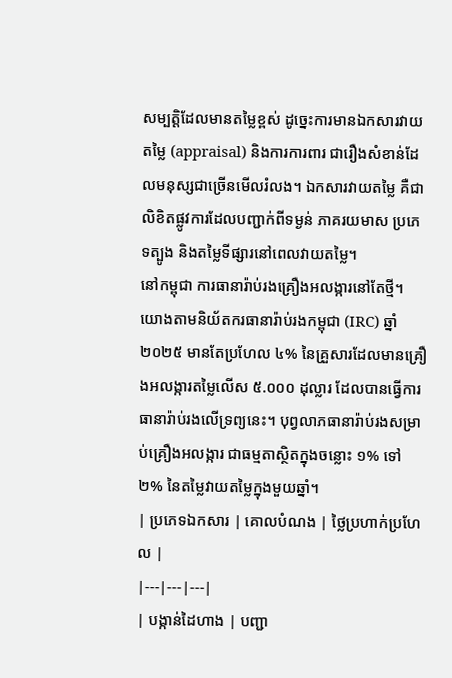សម្បត្តិដែលមានតម្លៃខ្ពស់ ដូច្នេះការមានឯកសារវាយតម្លៃ (appraisal) និងការការពារ ជារឿងសំខាន់ដែលមនុស្សជាច្រើនមើលរំលង។ ឯកសារវាយតម្លៃ គឺជាលិខិតផ្លូវការដែលបញ្ជាក់ពីទម្ងន់ ភាគរយមាស ប្រភេទត្បូង និងតម្លៃទីផ្សារនៅពេលវាយតម្លៃ។
នៅកម្ពុជា ការធានារ៉ាប់រងគ្រឿងអលង្ការនៅតែថ្មី។ យោងតាមនិយ័តករធានារ៉ាប់រងកម្ពុជា (IRC) ឆ្នាំ ២០២៥ មានតែប្រហែល ៤% នៃគ្រួសារដែលមានគ្រឿងអលង្ការតម្លៃលើស ៥.០០០ ដុល្លារ ដែលបានធ្វើការធានារ៉ាប់រងលើទ្រព្យនេះ។ បុព្វលាភធានារ៉ាប់រងសម្រាប់គ្រឿងអលង្ការ ជាធម្មតាស្ថិតក្នុងចន្លោះ ១% ទៅ ២% នៃតម្លៃវាយតម្លៃក្នុងមួយឆ្នាំ។
| ប្រភេទឯកសារ | គោលបំណង | ថ្លៃប្រហាក់ប្រហែល |
|---|---|---|
| បង្កាន់ដៃហាង | បញ្ជា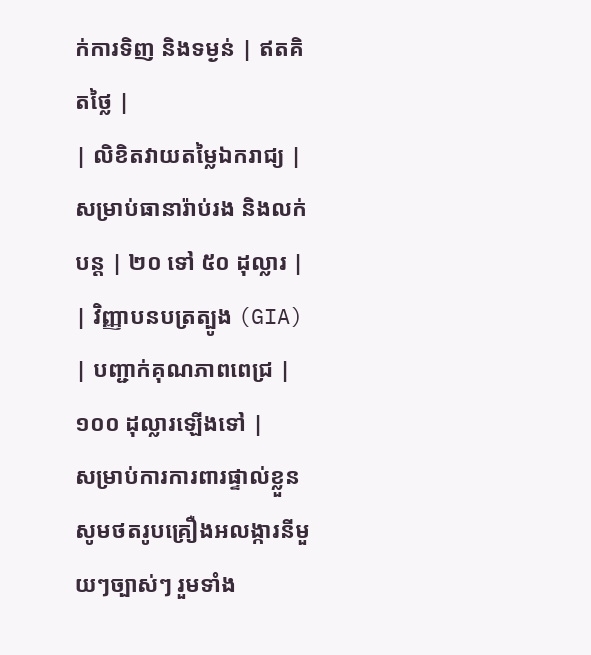ក់ការទិញ និងទម្ងន់ | ឥតគិតថ្លៃ |
| លិខិតវាយតម្លៃឯករាជ្យ | សម្រាប់ធានារ៉ាប់រង និងលក់បន្ត | ២០ ទៅ ៥០ ដុល្លារ |
| វិញ្ញាបនបត្រត្បូង (GIA) | បញ្ជាក់គុណភាពពេជ្រ | ១០០ ដុល្លារឡើងទៅ |
សម្រាប់ការការពារផ្ទាល់ខ្លួន សូមថតរូបគ្រឿងអលង្ការនីមួយៗច្បាស់ៗ រួមទាំង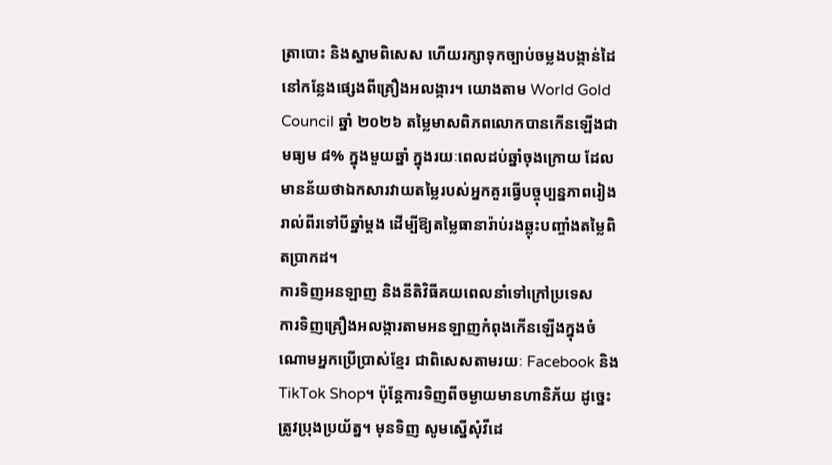ត្រាបោះ និងស្នាមពិសេស ហើយរក្សាទុកច្បាប់ចម្លងបង្កាន់ដៃនៅកន្លែងផ្សេងពីគ្រឿងអលង្ការ។ យោងតាម World Gold Council ឆ្នាំ ២០២៦ តម្លៃមាសពិភពលោកបានកើនឡើងជាមធ្យម ៨% ក្នុងមួយឆ្នាំ ក្នុងរយៈពេលដប់ឆ្នាំចុងក្រោយ ដែលមានន័យថាឯកសារវាយតម្លៃរបស់អ្នកគួរធ្វើបច្ចុប្បន្នភាពរៀងរាល់ពីរទៅបីឆ្នាំម្តង ដើម្បីឱ្យតម្លៃធានារ៉ាប់រងឆ្លុះបញ្ចាំងតម្លៃពិតប្រាកដ។
ការទិញអនឡាញ និងនីតិវិធីគយពេលនាំទៅក្រៅប្រទេស
ការទិញគ្រឿងអលង្ការតាមអនឡាញកំពុងកើនឡើងក្នុងចំណោមអ្នកប្រើប្រាស់ខ្មែរ ជាពិសេសតាមរយៈ Facebook និង TikTok Shop។ ប៉ុន្តែការទិញពីចម្ងាយមានហានិភ័យ ដូច្នេះត្រូវប្រុងប្រយ័ត្ន។ មុនទិញ សូមស្នើសុំវីដេ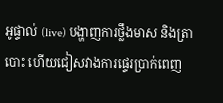អូផ្ទាល់ (live) បង្ហាញការថ្លឹងមាស និងត្រាបោះ ហើយជៀសវាងការផ្ទេរប្រាក់ពេញ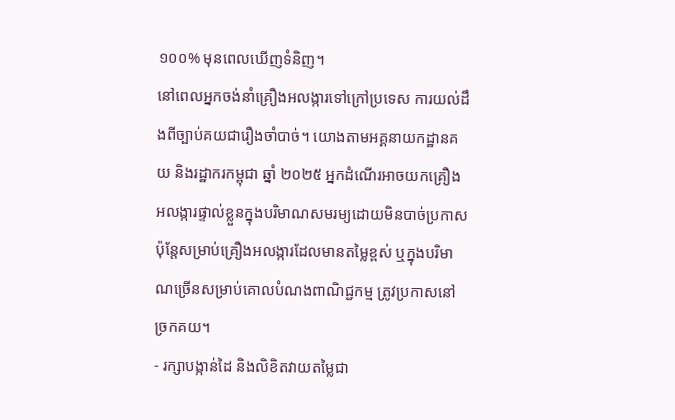១០០% មុនពេលឃើញទំនិញ។
នៅពេលអ្នកចង់នាំគ្រឿងអលង្ការទៅក្រៅប្រទេស ការយល់ដឹងពីច្បាប់គយជារឿងចាំបាច់។ យោងតាមអគ្គនាយកដ្ឋានគយ និងរដ្ឋាករកម្ពុជា ឆ្នាំ ២០២៥ អ្នកដំណើរអាចយកគ្រឿងអលង្ការផ្ទាល់ខ្លួនក្នុងបរិមាណសមរម្យដោយមិនបាច់ប្រកាស ប៉ុន្តែសម្រាប់គ្រឿងអលង្ការដែលមានតម្លៃខ្ពស់ ឬក្នុងបរិមាណច្រើនសម្រាប់គោលបំណងពាណិជ្ជកម្ម ត្រូវប្រកាសនៅច្រកគយ។
- រក្សាបង្កាន់ដៃ និងលិខិតវាយតម្លៃជា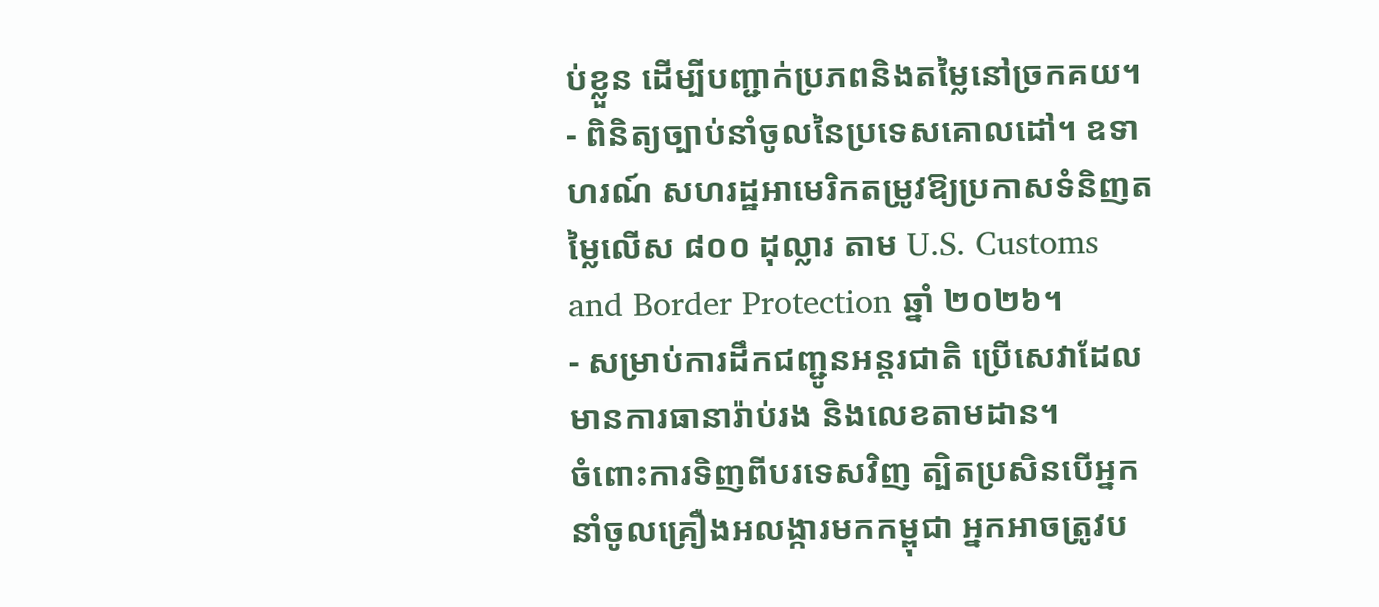ប់ខ្លួន ដើម្បីបញ្ជាក់ប្រភពនិងតម្លៃនៅច្រកគយ។
- ពិនិត្យច្បាប់នាំចូលនៃប្រទេសគោលដៅ។ ឧទាហរណ៍ សហរដ្ឋអាមេរិកតម្រូវឱ្យប្រកាសទំនិញតម្លៃលើស ៨០០ ដុល្លារ តាម U.S. Customs and Border Protection ឆ្នាំ ២០២៦។
- សម្រាប់ការដឹកជញ្ជូនអន្តរជាតិ ប្រើសេវាដែលមានការធានារ៉ាប់រង និងលេខតាមដាន។
ចំពោះការទិញពីបរទេសវិញ ត្បិតប្រសិនបើអ្នកនាំចូលគ្រឿងអលង្ការមកកម្ពុជា អ្នកអាចត្រូវប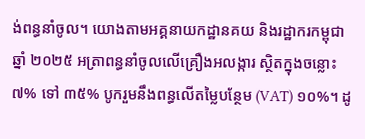ង់ពន្ធនាំចូល។ យោងតាមអគ្គនាយកដ្ឋានគយ និងរដ្ឋាករកម្ពុជា ឆ្នាំ ២០២៥ អត្រាពន្ធនាំចូលលើគ្រឿងអលង្ការ ស្ថិតក្នុងចន្លោះ ៧% ទៅ ៣៥% បូករួមនឹងពន្ធលើតម្លៃបន្ថែម (VAT) ១០%។ ដូ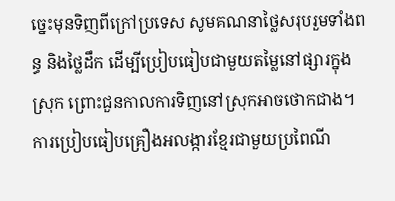ច្នេះមុនទិញពីក្រៅប្រទេស សូមគណនាថ្លៃសរុបរួមទាំងពន្ធ និងថ្លៃដឹក ដើម្បីប្រៀបធៀបជាមួយតម្លៃនៅផ្សារក្នុងស្រុក ព្រោះជួនកាលការទិញនៅស្រុកអាចថោកជាង។
ការប្រៀបធៀបគ្រឿងអលង្ការខ្មែរជាមួយប្រពៃណី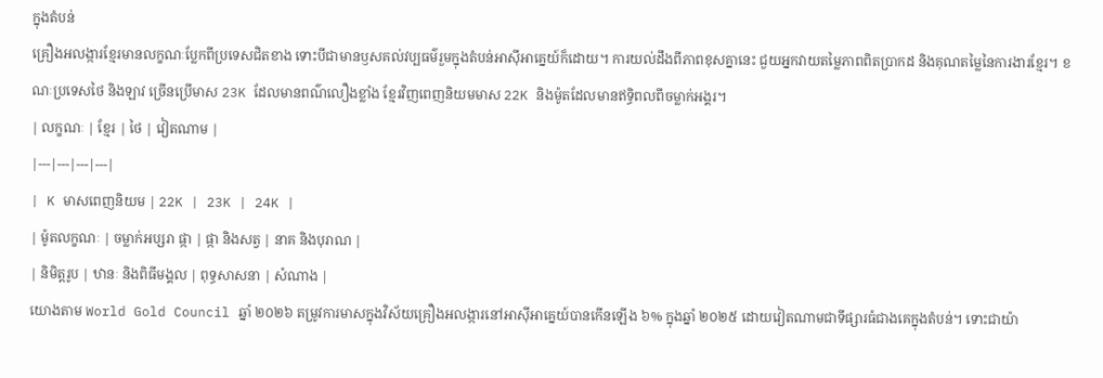ក្នុងតំបន់
គ្រឿងអលង្ការខ្មែរមានលក្ខណៈប្លែកពីប្រទេសជិតខាង ទោះបីជាមានឫសគល់វប្បធម៌រួមក្នុងតំបន់អាស៊ីអាគ្នេយ៍ក៏ដោយ។ ការយល់ដឹងពីភាពខុសគ្នានេះ ជួយអ្នកវាយតម្លៃភាពពិតប្រាកដ និងគុណតម្លៃនៃការងារខ្មែរ។ ខណៈប្រទេសថៃ និងឡាវ ច្រើនប្រើមាស 23K ដែលមានពណ៌លឿងខ្លាំង ខ្មែរវិញពេញនិយមមាស 22K និងម៉ូតដែលមានឥទ្ធិពលពីចម្លាក់អង្គរ។
| លក្ខណៈ | ខ្មែរ | ថៃ | វៀតណាម |
|---|---|---|---|
| K មាសពេញនិយម | 22K | 23K | 24K |
| ម៉ូតលក្ខណៈ | ចម្លាក់អប្សរា ផ្កា | ផ្កា និងសត្វ | នាគ និងបុរាណ |
| និមិត្តរូប | ឋានៈ និងពិធីមង្គល | ពុទ្ធសាសនា | សំណាង |
យោងតាម World Gold Council ឆ្នាំ ២០២៦ តម្រូវការមាសក្នុងវិស័យគ្រឿងអលង្ការនៅអាស៊ីអាគ្នេយ៍បានកើនឡើង ៦% ក្នុងឆ្នាំ ២០២៥ ដោយវៀតណាមជាទីផ្សារធំជាងគេក្នុងតំបន់។ ទោះជាយ៉ា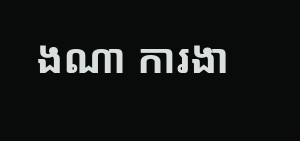ងណា ការងា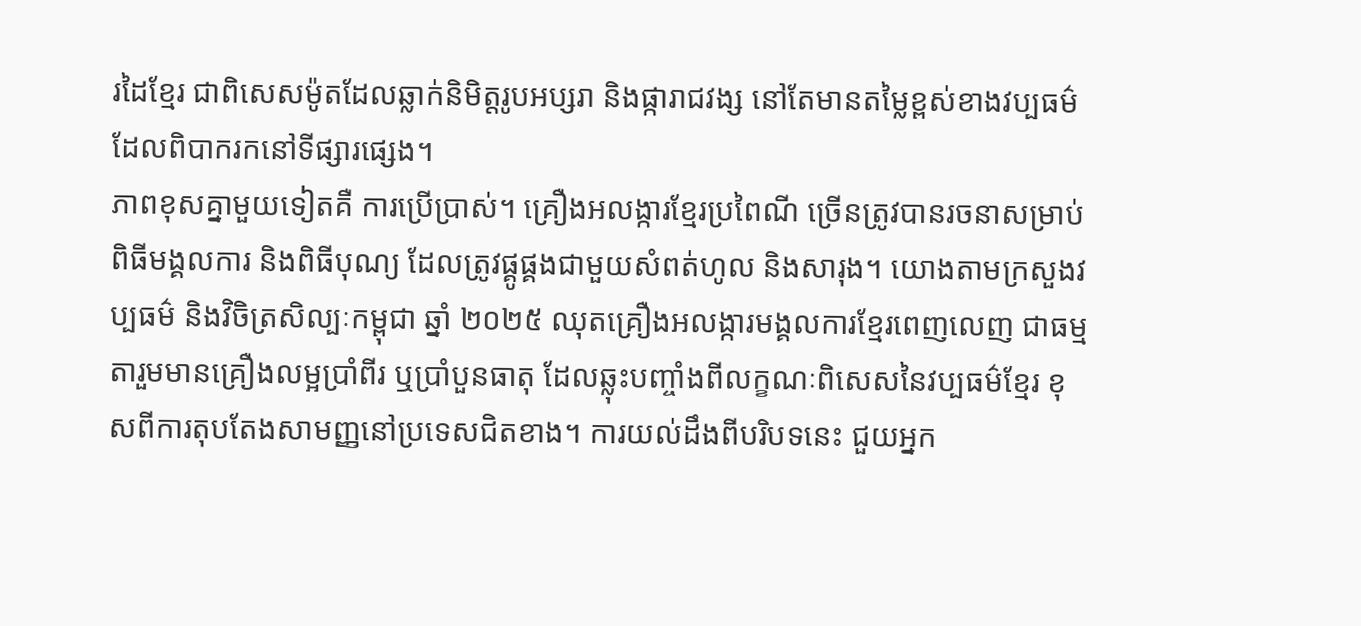រដៃខ្មែរ ជាពិសេសម៉ូតដែលឆ្លាក់និមិត្តរូបអប្សរា និងផ្ការាជវង្ស នៅតែមានតម្លៃខ្ពស់ខាងវប្បធម៌ ដែលពិបាករកនៅទីផ្សារផ្សេង។
ភាពខុសគ្នាមួយទៀតគឺ ការប្រើប្រាស់។ គ្រឿងអលង្ការខ្មែរប្រពៃណី ច្រើនត្រូវបានរចនាសម្រាប់ពិធីមង្គលការ និងពិធីបុណ្យ ដែលត្រូវផ្គូផ្គងជាមួយសំពត់ហូល និងសារុង។ យោងតាមក្រសួងវប្បធម៌ និងវិចិត្រសិល្បៈកម្ពុជា ឆ្នាំ ២០២៥ ឈុតគ្រឿងអលង្ការមង្គលការខ្មែរពេញលេញ ជាធម្មតារួមមានគ្រឿងលម្អប្រាំពីរ ឬប្រាំបួនធាតុ ដែលឆ្លុះបញ្ចាំងពីលក្ខណៈពិសេសនៃវប្បធម៌ខ្មែរ ខុសពីការតុបតែងសាមញ្ញនៅប្រទេសជិតខាង។ ការយល់ដឹងពីបរិបទនេះ ជួយអ្នក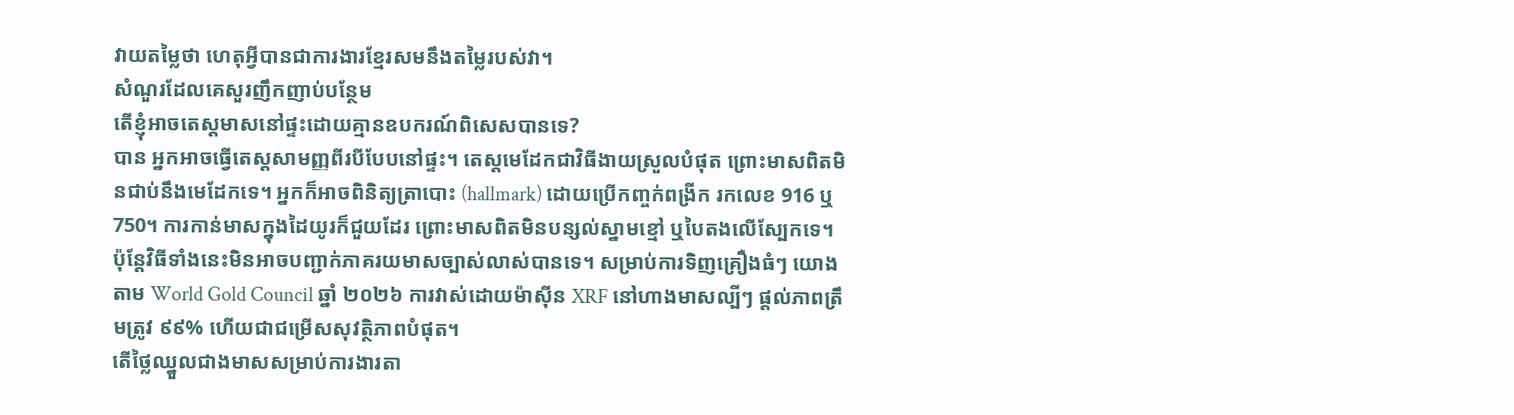វាយតម្លៃថា ហេតុអ្វីបានជាការងារខ្មែរសមនឹងតម្លៃរបស់វា។
សំណួរដែលគេសួរញឹកញាប់បន្ថែម
តើខ្ញុំអាចតេស្តមាសនៅផ្ទះដោយគ្មានឧបករណ៍ពិសេសបានទេ?
បាន អ្នកអាចធ្វើតេស្តសាមញ្ញពីរបីបែបនៅផ្ទះ។ តេស្តមេដែកជាវិធីងាយស្រួលបំផុត ព្រោះមាសពិតមិនជាប់នឹងមេដែកទេ។ អ្នកក៏អាចពិនិត្យត្រាបោះ (hallmark) ដោយប្រើកញ្ចក់ពង្រីក រកលេខ 916 ឬ 750។ ការកាន់មាសក្នុងដៃយូរក៏ជួយដែរ ព្រោះមាសពិតមិនបន្សល់ស្នាមខ្មៅ ឬបៃតងលើស្បែកទេ។ ប៉ុន្តែវិធីទាំងនេះមិនអាចបញ្ជាក់ភាគរយមាសច្បាស់លាស់បានទេ។ សម្រាប់ការទិញគ្រឿងធំៗ យោងតាម World Gold Council ឆ្នាំ ២០២៦ ការវាស់ដោយម៉ាស៊ីន XRF នៅហាងមាសល្បីៗ ផ្តល់ភាពត្រឹមត្រូវ ៩៩% ហើយជាជម្រើសសុវត្ថិភាពបំផុត។
តើថ្លៃឈ្នួលជាងមាសសម្រាប់ការងារតា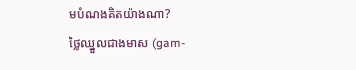មបំណងគិតយ៉ាងណា?
ថ្លៃឈ្នួលជាងមាស (gam-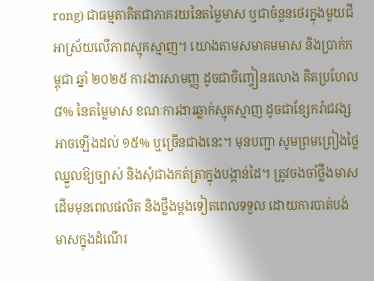rong) ជាធម្មតាគិតជាភាគរយនៃតម្លៃមាស ឬជាចំនួនថេរក្នុងមួយជី អាស្រ័យលើភាពស្មុគស្មាញ។ យោងតាមសមាគមមាស និងប្រាក់កម្ពុជា ឆ្នាំ ២០២៥ ការងារសាមញ្ញ ដូចជាចិញ្ចៀនរលោង គិតប្រហែល ៨% នៃតម្លៃមាស ខណៈការងារឆ្លាក់ស្មុគស្មាញ ដូចជាខ្សែករ៉ាជវង្ស អាចឡើងដល់ ១៥% ឬច្រើនជាងនេះ។ មុនបញ្ជា សូមព្រមព្រៀងថ្លៃឈ្នួលឱ្យច្បាស់ និងសុំជាងកត់ត្រាក្នុងបង្កាន់ដៃ។ ត្រូវចងចាំថ្លឹងមាសដើមមុនពេលផលិត និងថ្លឹងម្តងទៀតពេលទទួល ដោយការបាត់បង់មាសក្នុងដំណើរ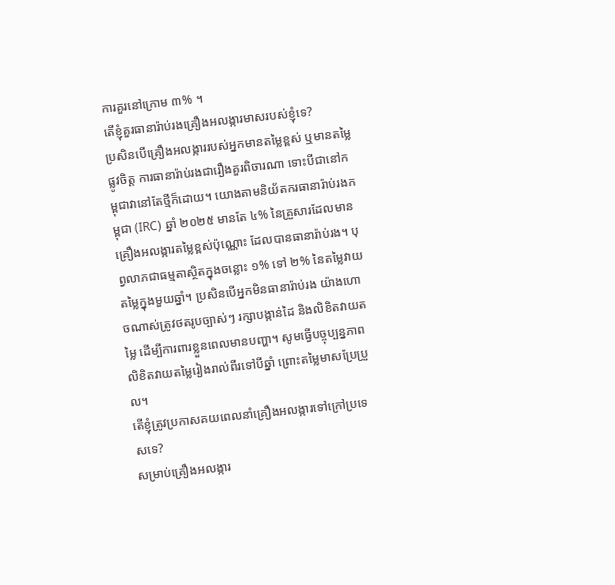ការគួរនៅក្រោម ៣% ។
តើខ្ញុំគួរធានារ៉ាប់រងគ្រឿងអលង្ការមាសរបស់ខ្ញុំទេ?
ប្រសិនបើគ្រឿងអលង្ការរបស់អ្នកមានតម្លៃខ្ពស់ ឬមានតម្លៃផ្លូវចិត្ត ការធានារ៉ាប់រងជារឿងគួរពិចារណា ទោះបីជានៅកម្ពុជាវានៅតែថ្មីក៏ដោយ។ យោងតាមនិយ័តករធានារ៉ាប់រងកម្ពុជា (IRC) ឆ្នាំ ២០២៥ មានតែ ៤% នៃគ្រួសារដែលមានគ្រឿងអលង្ការតម្លៃខ្ពស់ប៉ុណ្ណោះ ដែលបានធានារ៉ាប់រង។ បុព្វលាភជាធម្មតាស្ថិតក្នុងចន្លោះ ១% ទៅ ២% នៃតម្លៃវាយតម្លៃក្នុងមួយឆ្នាំ។ ប្រសិនបើអ្នកមិនធានារ៉ាប់រង យ៉ាងហោចណាស់ត្រូវថតរូបច្បាស់ៗ រក្សាបង្កាន់ដៃ និងលិខិតវាយតម្លៃ ដើម្បីការពារខ្លួនពេលមានបញ្ហា។ សូមធ្វើបច្ចុប្បន្នភាពលិខិតវាយតម្លៃរៀងរាល់ពីរទៅបីឆ្នាំ ព្រោះតម្លៃមាសប្រែប្រួល។
តើខ្ញុំត្រូវប្រកាសគយពេលនាំគ្រឿងអលង្ការទៅក្រៅប្រទេសទេ?
សម្រាប់គ្រឿងអលង្ការ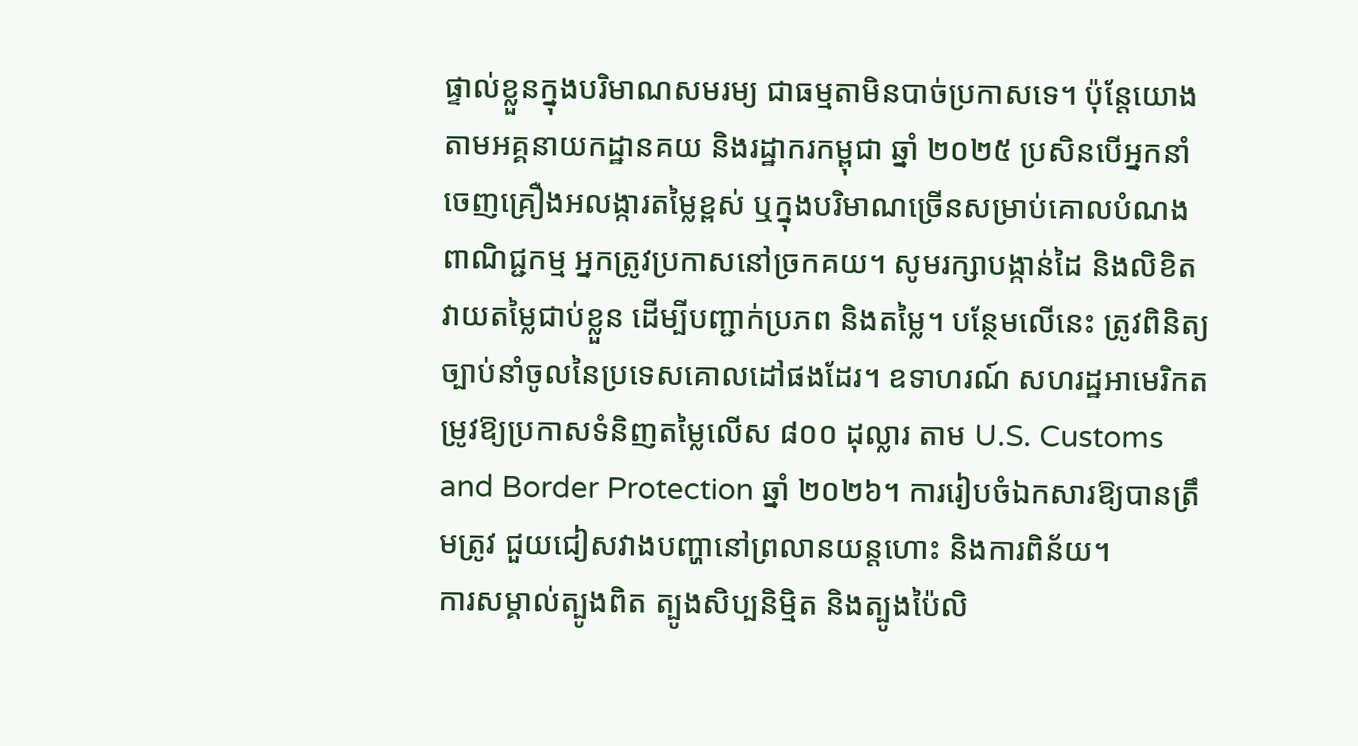ផ្ទាល់ខ្លួនក្នុងបរិមាណសមរម្យ ជាធម្មតាមិនបាច់ប្រកាសទេ។ ប៉ុន្តែយោងតាមអគ្គនាយកដ្ឋានគយ និងរដ្ឋាករកម្ពុជា ឆ្នាំ ២០២៥ ប្រសិនបើអ្នកនាំចេញគ្រឿងអលង្ការតម្លៃខ្ពស់ ឬក្នុងបរិមាណច្រើនសម្រាប់គោលបំណងពាណិជ្ជកម្ម អ្នកត្រូវប្រកាសនៅច្រកគយ។ សូមរក្សាបង្កាន់ដៃ និងលិខិតវាយតម្លៃជាប់ខ្លួន ដើម្បីបញ្ជាក់ប្រភព និងតម្លៃ។ បន្ថែមលើនេះ ត្រូវពិនិត្យច្បាប់នាំចូលនៃប្រទេសគោលដៅផងដែរ។ ឧទាហរណ៍ សហរដ្ឋអាមេរិកតម្រូវឱ្យប្រកាសទំនិញតម្លៃលើស ៨០០ ដុល្លារ តាម U.S. Customs and Border Protection ឆ្នាំ ២០២៦។ ការរៀបចំឯកសារឱ្យបានត្រឹមត្រូវ ជួយជៀសវាងបញ្ហានៅព្រលានយន្តហោះ និងការពិន័យ។
ការសម្គាល់ត្បូងពិត ត្បូងសិប្បនិម្មិត និងត្បូងប៉ៃលិ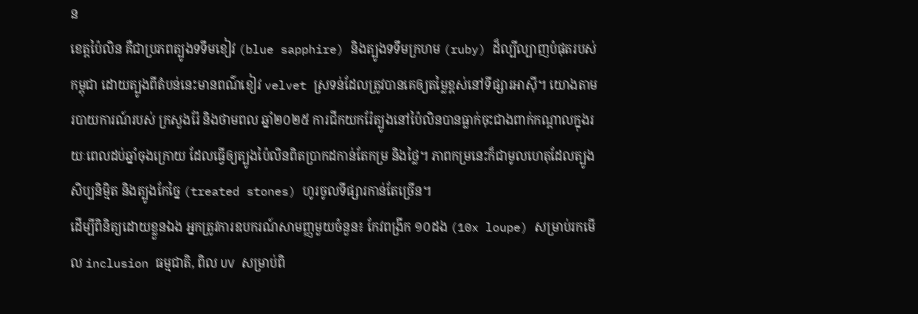ន
ខេត្តប៉ៃលិន គឺជាប្រភពត្បូងទទឹមខៀវ (blue sapphire) និងត្បូងទទឹមក្រហម (ruby) ដ៏ល្បីល្បាញបំផុតរបស់កម្ពុជា ដោយត្បូងពីតំបន់នេះមានពណ៌ខៀវ velvet ស្រទន់ដែលត្រូវបានគេឲ្យតម្លៃខ្ពស់នៅទីផ្សារអាស៊ី។ យោងតាមរបាយការណ៍របស់ ក្រសួងរ៉ែ និងថាមពល ឆ្នាំ២០២៥ ការជីកយករ៉ែត្បូងនៅប៉ៃលិនបានធ្លាក់ចុះជាងពាក់កណ្តាលក្នុងរយៈពេលដប់ឆ្នាំចុងក្រោយ ដែលធ្វើឲ្យត្បូងប៉ៃលិនពិតប្រាកដកាន់តែកម្រ និងថ្លៃ។ ភាពកម្រនេះក៏ជាមូលហេតុដែលត្បូងសិប្បនិម្មិត និងត្បូងកែច្នៃ (treated stones) ហូរចូលទីផ្សារកាន់តែច្រើន។
ដើម្បីពិនិត្យដោយខ្លួនឯង អ្នកត្រូវការឧបករណ៍សាមញ្ញមួយចំនួន៖ កែវពង្រីក ១០ដង (10x loupe) សម្រាប់រកមើល inclusion ធម្មជាតិ, ពិល UV សម្រាប់ពិ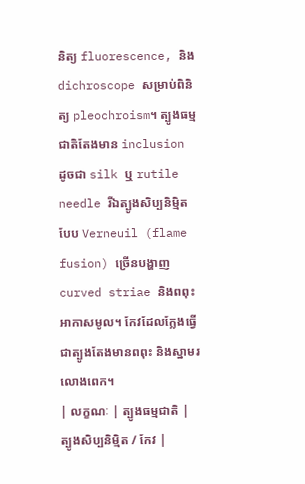និត្យ fluorescence, និង dichroscope សម្រាប់ពិនិត្យ pleochroism។ ត្បូងធម្មជាតិតែងមាន inclusion ដូចជា silk ឬ rutile needle រីឯត្បូងសិប្បនិម្មិតបែប Verneuil (flame fusion) ច្រើនបង្ហាញ curved striae និងពពុះអាកាសមូល។ កែវដែលក្លែងធ្វើជាត្បូងតែងមានពពុះ និងស្នាមរលោងពេក។
| លក្ខណៈ | ត្បូងធម្មជាតិ | ត្បូងសិប្បនិម្មិត / កែវ |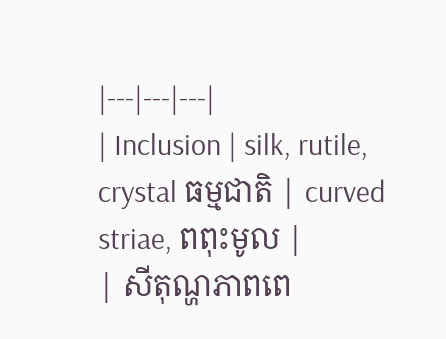|---|---|---|
| Inclusion | silk, rutile, crystal ធម្មជាតិ | curved striae, ពពុះមូល |
| សីតុណ្ហភាពពេ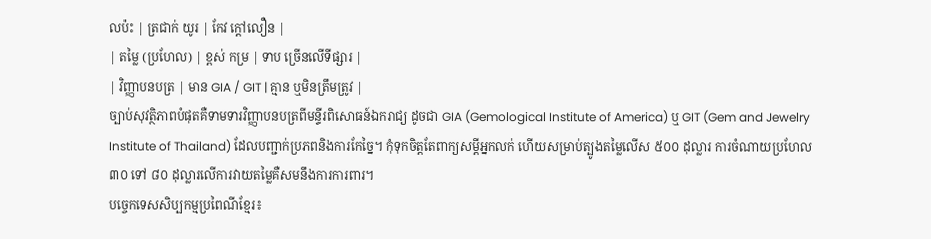លប៉ះ | ត្រជាក់ យូរ | កែវ ក្តៅលឿន |
| តម្លៃ (ប្រហែល) | ខ្ពស់ កម្រ | ទាប ច្រើនលើទីផ្សារ |
| វិញ្ញាបនបត្រ | មាន GIA / GIT | គ្មាន ឬមិនត្រឹមត្រូវ |
ច្បាប់សុវត្ថិភាពបំផុតគឺទាមទារវិញ្ញាបនបត្រពីមន្ទីរពិសោធន៍ឯករាជ្យ ដូចជា GIA (Gemological Institute of America) ឬ GIT (Gem and Jewelry Institute of Thailand) ដែលបញ្ជាក់ប្រភពនិងការកែច្នៃ។ កុំទុកចិត្តតែពាក្យសម្តីអ្នកលក់ ហើយសម្រាប់ត្បូងតម្លៃលើស ៥០០ ដុល្លារ ការចំណាយប្រហែល ៣០ ទៅ ៨០ ដុល្លារលើការវាយតម្លៃគឺសមនឹងការការពារ។
បច្ចេកទេសសិប្បកម្មប្រពៃណីខ្មែរ៖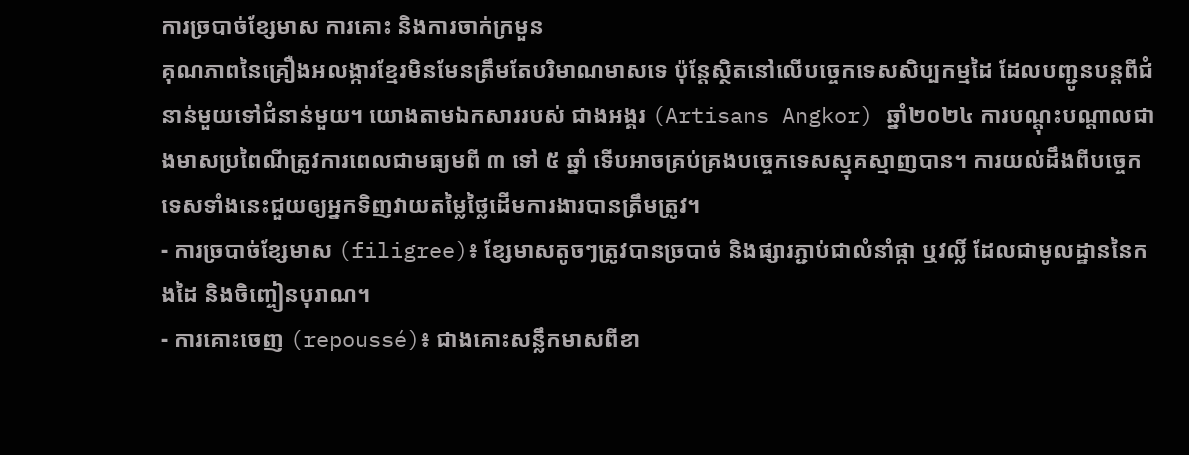ការច្របាច់ខ្សែមាស ការគោះ និងការចាក់ក្រមួន
គុណភាពនៃគ្រឿងអលង្ការខ្មែរមិនមែនត្រឹមតែបរិមាណមាសទេ ប៉ុន្តែស្ថិតនៅលើបច្ចេកទេសសិប្បកម្មដៃ ដែលបញ្ជូនបន្តពីជំនាន់មួយទៅជំនាន់មួយ។ យោងតាមឯកសាររបស់ ជាងអង្គរ (Artisans Angkor) ឆ្នាំ២០២៤ ការបណ្តុះបណ្តាលជាងមាសប្រពៃណីត្រូវការពេលជាមធ្យមពី ៣ ទៅ ៥ ឆ្នាំ ទើបអាចគ្រប់គ្រងបច្ចេកទេសស្មុគស្មាញបាន។ ការយល់ដឹងពីបច្ចេកទេសទាំងនេះជួយឲ្យអ្នកទិញវាយតម្លៃថ្លៃដើមការងារបានត្រឹមត្រូវ។
- ការច្របាច់ខ្សែមាស (filigree)៖ ខ្សែមាសតូចៗត្រូវបានច្របាច់ និងផ្សារភ្ជាប់ជាលំនាំផ្កា ឬវល្លិ៍ ដែលជាមូលដ្ឋាននៃកងដៃ និងចិញ្ចៀនបុរាណ។
- ការគោះចេញ (repoussé)៖ ជាងគោះសន្លឹកមាសពីខា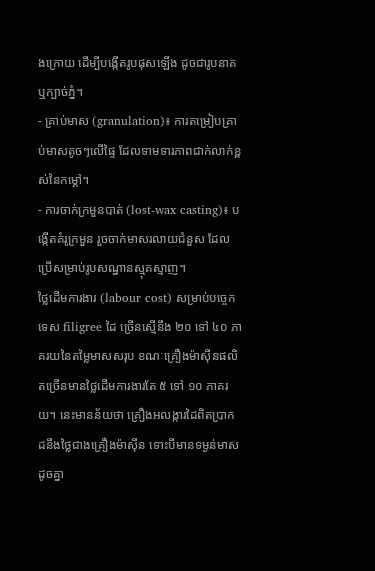ងក្រោយ ដើម្បីបង្កើតរូបផុសឡើង ដូចជារូបនាគ ឬក្បាច់ភ្នំ។
- គ្រាប់មាស (granulation)៖ ការតម្រៀបគ្រាប់មាសតូចៗលើផ្ទៃ ដែលទាមទារភាពជាក់លាក់ខ្ពស់នៃកម្តៅ។
- ការចាក់ក្រមួនបាត់ (lost-wax casting)៖ បង្កើតគំរូក្រមួន រួចចាក់មាសរលាយជំនួស ដែលប្រើសម្រាប់រូបសណ្ឋានស្មុគស្មាញ។
ថ្លៃដើមការងារ (labour cost) សម្រាប់បច្ចេកទេស filigree ដៃ ច្រើនស្មើនឹង ២០ ទៅ ៤០ ភាគរយនៃតម្លៃមាសសរុប ខណៈគ្រឿងម៉ាស៊ីនផលិតច្រើនមានថ្លៃដើមការងារតែ ៥ ទៅ ១០ ភាគរយ។ នេះមានន័យថា គ្រឿងអលង្ការដៃពិតប្រាកដនឹងថ្លៃជាងគ្រឿងម៉ាស៊ីន ទោះបីមានទម្ងន់មាសដូចគ្នា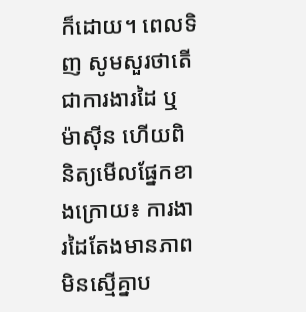ក៏ដោយ។ ពេលទិញ សូមសួរថាតើជាការងារដៃ ឬម៉ាស៊ីន ហើយពិនិត្យមើលផ្នែកខាងក្រោយ៖ ការងារដៃតែងមានភាពមិនស្មើគ្នាប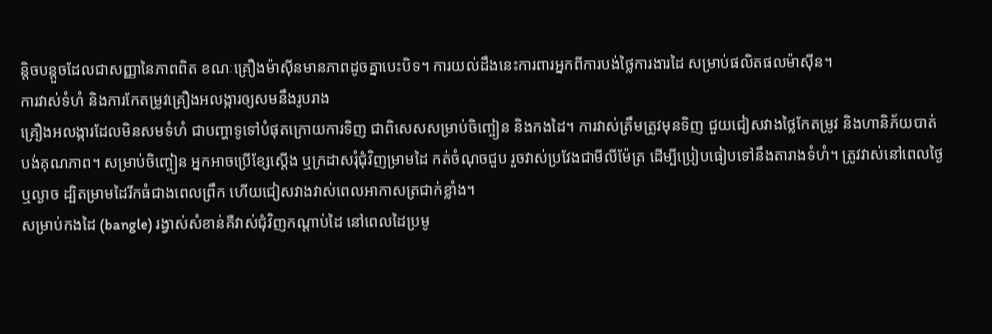ន្តិចបន្តួចដែលជាសញ្ញានៃភាពពិត ខណៈគ្រឿងម៉ាស៊ីនមានភាពដូចគ្នាបេះបិទ។ ការយល់ដឹងនេះការពារអ្នកពីការបង់ថ្លៃការងារដៃ សម្រាប់ផលិតផលម៉ាស៊ីន។
ការវាស់ទំហំ និងការកែតម្រូវគ្រឿងអលង្ការឲ្យសមនឹងរូបរាង
គ្រឿងអលង្ការដែលមិនសមទំហំ ជាបញ្ហាទូទៅបំផុតក្រោយការទិញ ជាពិសេសសម្រាប់ចិញ្ចៀន និងកងដៃ។ ការវាស់ត្រឹមត្រូវមុនទិញ ជួយជៀសវាងថ្លៃកែតម្រូវ និងហានិភ័យបាត់បង់គុណភាព។ សម្រាប់ចិញ្ចៀន អ្នកអាចប្រើខ្សែស្តើង ឬក្រដាសរុំជុំវិញម្រាមដៃ កត់ចំណុចជួប រួចវាស់ប្រវែងជាមីលីម៉ែត្រ ដើម្បីប្រៀបធៀបទៅនឹងតារាងទំហំ។ ត្រូវវាស់នៅពេលថ្ងៃ ឬល្ងាច ដ្បិតម្រាមដៃរីកធំជាងពេលព្រឹក ហើយជៀសវាងវាស់ពេលអាកាសត្រជាក់ខ្លាំង។
សម្រាប់កងដៃ (bangle) រង្វាស់សំខាន់គឺវាស់ជុំវិញកណ្តាប់ដៃ នៅពេលដៃប្រមូ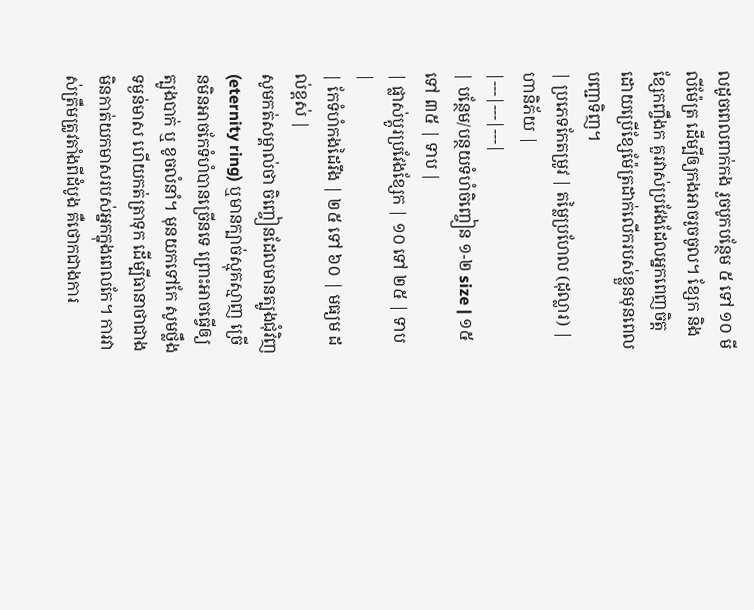លដូចពេលពាក់កង រួចបូកបន្ថែម ៥ ទៅ ១០ មីលីម៉ែត្រ ដើម្បីឲ្យកងអាចរូចចូល។ ខ្សែក និងខ្សែកញ្ចឹងក គួរវាស់ប្រវែងដែលអ្នកពេញចិត្ត ដោយប្រើខ្សែម៉ែត្រដាក់លើករបស់ខ្លួនមុនពេលបញ្ជាទិញ។
| ប្រភេទកែតម្រូវ | តម្លៃប្រហែល (ដុល្លារ) | ហានិភ័យ |
|---|---|---|
| បន្ថែម/បន្ថយទំហំចិញ្ចៀន ១-២ size | ១៥ ទៅ ៣៥ | ទាប |
| ផ្លាស់ប្តូរប្រវែងខ្សែក | ១០ ទៅ ២៥ | ទាប |
| កែទំហំកងដៃរឹង | ២៥ ទៅ ៦០ | មធ្យម ដល់ខ្ពស់ |
សូមកត់សម្គាល់ថា ចិញ្ចៀនដែលមានត្បូងជុំវិញ (eternity ring) ឬមានក្បាច់ស្មុគស្មាញ ច្រើនមិនអាចកែទំហំបានច្រើនទេ ព្រោះអាចធ្វើឲ្យត្បូងបាក់ ឬ ខូចលំនាំ។ មុនយកទៅកែ សូមថ្លឹងទម្ងន់មាស ហើយកត់ត្រាទុក ដើម្បីធានាថាជាងមិនកាត់យកមាសរបស់អ្នកក្នុងពេលកែ។ ការវាស់ត្រឹមត្រូវតាំងពីដំបូង គឺថោកជាងការ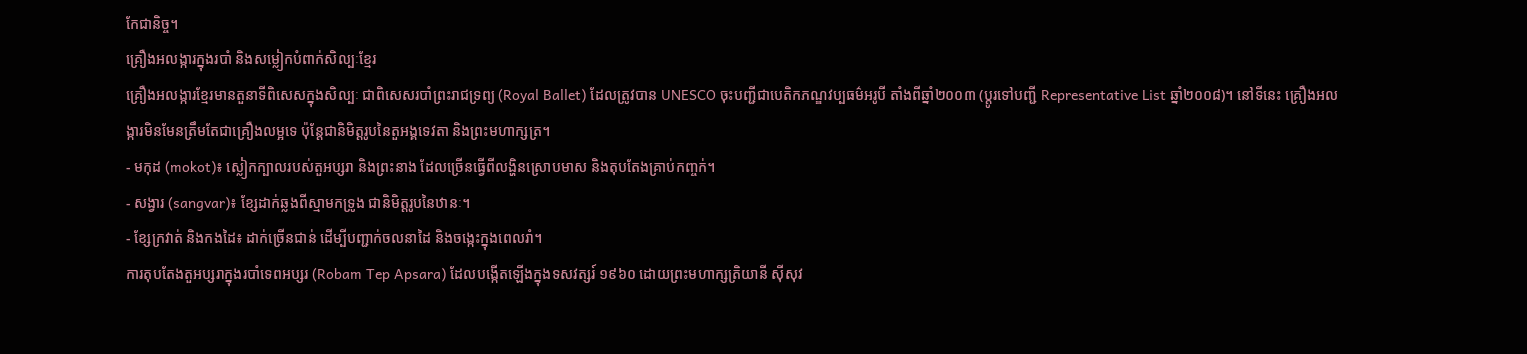កែជានិច្ច។
គ្រឿងអលង្ការក្នុងរបាំ និងសម្លៀកបំពាក់សិល្បៈខ្មែរ
គ្រឿងអលង្ការខ្មែរមានតួនាទីពិសេសក្នុងសិល្បៈ ជាពិសេសរបាំព្រះរាជទ្រព្យ (Royal Ballet) ដែលត្រូវបាន UNESCO ចុះបញ្ជីជាបេតិកភណ្ឌវប្បធម៌អរូបី តាំងពីឆ្នាំ២០០៣ (ប្តូរទៅបញ្ជី Representative List ឆ្នាំ២០០៨)។ នៅទីនេះ គ្រឿងអលង្ការមិនមែនត្រឹមតែជាគ្រឿងលម្អទេ ប៉ុន្តែជានិមិត្តរូបនៃតួអង្គទេវតា និងព្រះមហាក្សត្រ។
- មកុដ (mokot)៖ ស្លៀកក្បាលរបស់តួអប្សរា និងព្រះនាង ដែលច្រើនធ្វើពីលង្ហិនស្រោបមាស និងតុបតែងគ្រាប់កញ្ចក់។
- សង្វារ (sangvar)៖ ខ្សែដាក់ឆ្លងពីស្មាមកទ្រូង ជានិមិត្តរូបនៃឋានៈ។
- ខ្សែក្រវាត់ និងកងដៃ៖ ដាក់ច្រើនជាន់ ដើម្បីបញ្ជាក់ចលនាដៃ និងចង្កេះក្នុងពេលរាំ។
ការតុបតែងតួអប្សរាក្នុងរបាំទេពអប្សរ (Robam Tep Apsara) ដែលបង្កើតឡើងក្នុងទសវត្សរ៍ ១៩៦០ ដោយព្រះមហាក្សត្រិយានី ស៊ីសុវ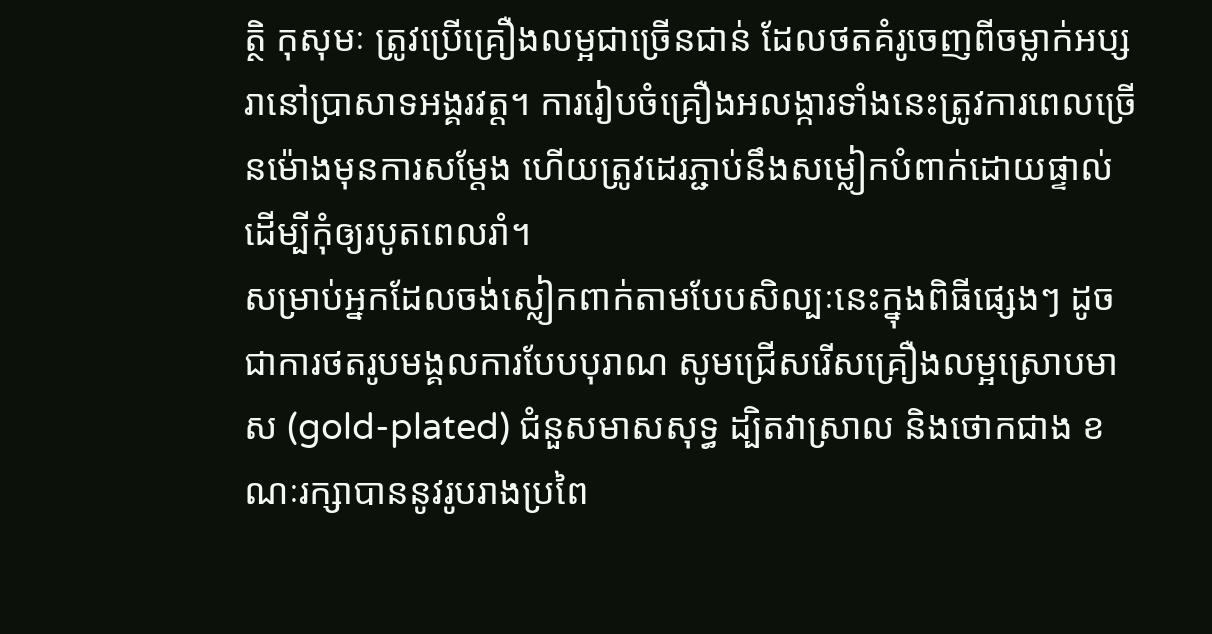ត្ថិ កុសុមៈ ត្រូវប្រើគ្រឿងលម្អជាច្រើនជាន់ ដែលថតគំរូចេញពីចម្លាក់អប្សរានៅប្រាសាទអង្គរវត្ត។ ការរៀបចំគ្រឿងអលង្ការទាំងនេះត្រូវការពេលច្រើនម៉ោងមុនការសម្តែង ហើយត្រូវដេរភ្ជាប់នឹងសម្លៀកបំពាក់ដោយផ្ទាល់ ដើម្បីកុំឲ្យរបូតពេលរាំ។
សម្រាប់អ្នកដែលចង់ស្លៀកពាក់តាមបែបសិល្បៈនេះក្នុងពិធីផ្សេងៗ ដូចជាការថតរូបមង្គលការបែបបុរាណ សូមជ្រើសរើសគ្រឿងលម្អស្រោបមាស (gold-plated) ជំនួសមាសសុទ្ធ ដ្បិតវាស្រាល និងថោកជាង ខណៈរក្សាបាននូវរូបរាងប្រពៃ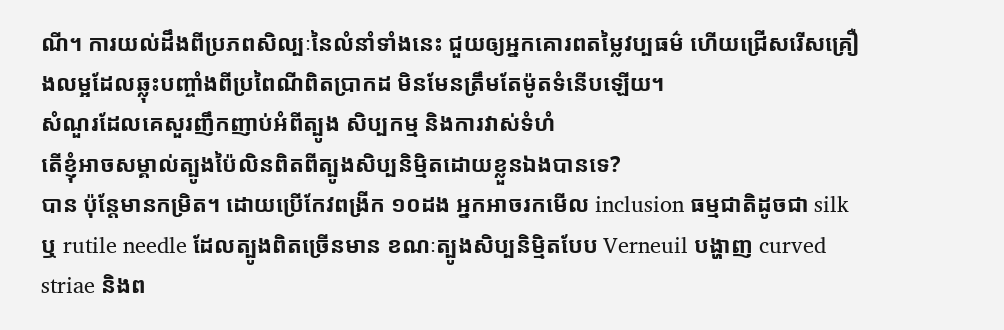ណី។ ការយល់ដឹងពីប្រភពសិល្បៈនៃលំនាំទាំងនេះ ជួយឲ្យអ្នកគោរពតម្លៃវប្បធម៌ ហើយជ្រើសរើសគ្រឿងលម្អដែលឆ្លុះបញ្ចាំងពីប្រពៃណីពិតប្រាកដ មិនមែនត្រឹមតែម៉ូតទំនើបឡើយ។
សំណួរដែលគេសួរញឹកញាប់អំពីត្បូង សិប្បកម្ម និងការវាស់ទំហំ
តើខ្ញុំអាចសម្គាល់ត្បូងប៉ៃលិនពិតពីត្បូងសិប្បនិម្មិតដោយខ្លួនឯងបានទេ?
បាន ប៉ុន្តែមានកម្រិត។ ដោយប្រើកែវពង្រីក ១០ដង អ្នកអាចរកមើល inclusion ធម្មជាតិដូចជា silk ឬ rutile needle ដែលត្បូងពិតច្រើនមាន ខណៈត្បូងសិប្បនិម្មិតបែប Verneuil បង្ហាញ curved striae និងព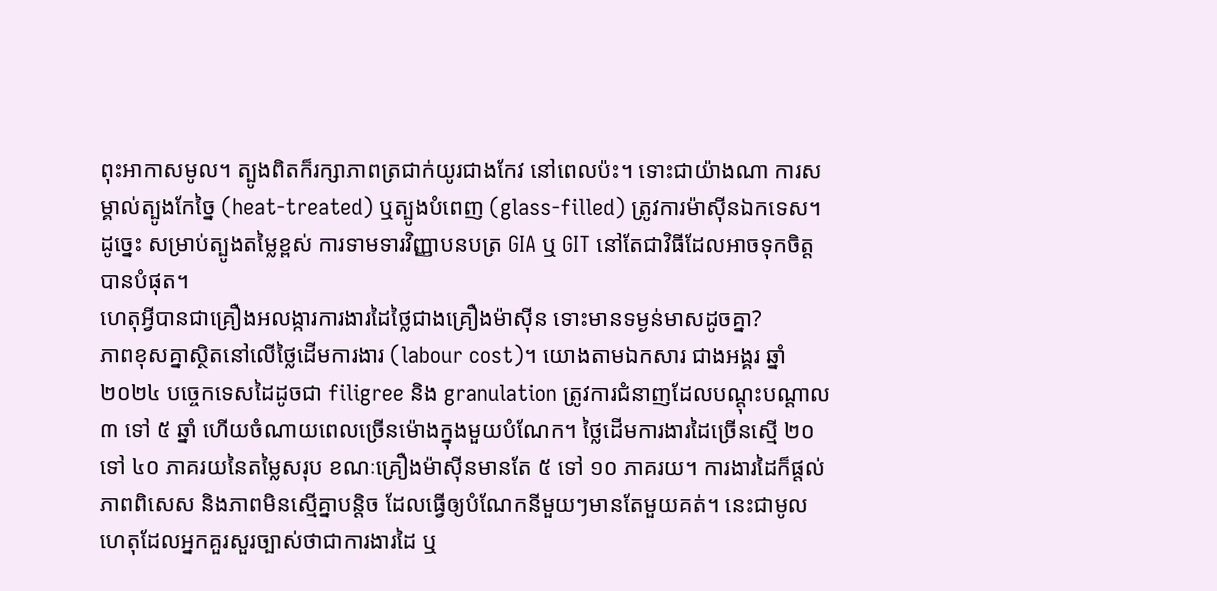ពុះអាកាសមូល។ ត្បូងពិតក៏រក្សាភាពត្រជាក់យូរជាងកែវ នៅពេលប៉ះ។ ទោះជាយ៉ាងណា ការសម្គាល់ត្បូងកែច្នៃ (heat-treated) ឬត្បូងបំពេញ (glass-filled) ត្រូវការម៉ាស៊ីនឯកទេស។ ដូច្នេះ សម្រាប់ត្បូងតម្លៃខ្ពស់ ការទាមទារវិញ្ញាបនបត្រ GIA ឬ GIT នៅតែជាវិធីដែលអាចទុកចិត្តបានបំផុត។
ហេតុអ្វីបានជាគ្រឿងអលង្ការការងារដៃថ្លៃជាងគ្រឿងម៉ាស៊ីន ទោះមានទម្ងន់មាសដូចគ្នា?
ភាពខុសគ្នាស្ថិតនៅលើថ្លៃដើមការងារ (labour cost)។ យោងតាមឯកសារ ជាងអង្គរ ឆ្នាំ២០២៤ បច្ចេកទេសដៃដូចជា filigree និង granulation ត្រូវការជំនាញដែលបណ្តុះបណ្តាល ៣ ទៅ ៥ ឆ្នាំ ហើយចំណាយពេលច្រើនម៉ោងក្នុងមួយបំណែក។ ថ្លៃដើមការងារដៃច្រើនស្មើ ២០ ទៅ ៤០ ភាគរយនៃតម្លៃសរុប ខណៈគ្រឿងម៉ាស៊ីនមានតែ ៥ ទៅ ១០ ភាគរយ។ ការងារដៃក៏ផ្តល់ភាពពិសេស និងភាពមិនស្មើគ្នាបន្តិច ដែលធ្វើឲ្យបំណែកនីមួយៗមានតែមួយគត់។ នេះជាមូលហេតុដែលអ្នកគួរសួរច្បាស់ថាជាការងារដៃ ឬ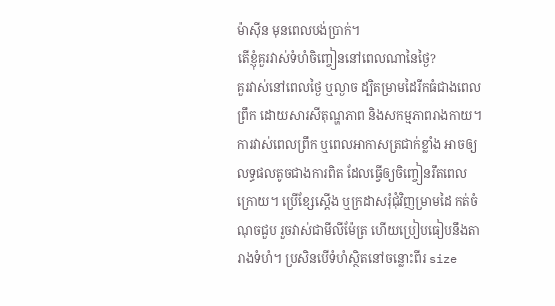ម៉ាស៊ីន មុនពេលបង់ប្រាក់។
តើខ្ញុំគួរវាស់ទំហំចិញ្ចៀននៅពេលណានៃថ្ងៃ?
គួរវាស់នៅពេលថ្ងៃ ឬល្ងាច ដ្បិតម្រាមដៃរីកធំជាងពេលព្រឹក ដោយសារសីតុណ្ហភាព និងសកម្មភាពរាងកាយ។ ការវាស់ពេលព្រឹក ឬពេលអាកាសត្រជាក់ខ្លាំង អាចឲ្យលទ្ធផលតូចជាងការពិត ដែលធ្វើឲ្យចិញ្ចៀនរឹតពេលក្រោយ។ ប្រើខ្សែស្តើង ឬក្រដាសរុំជុំវិញម្រាមដៃ កត់ចំណុចជួប រួចវាស់ជាមីលីម៉ែត្រ ហើយប្រៀបធៀបនឹងតារាងទំហំ។ ប្រសិនបើទំហំស្ថិតនៅចន្លោះពីរ size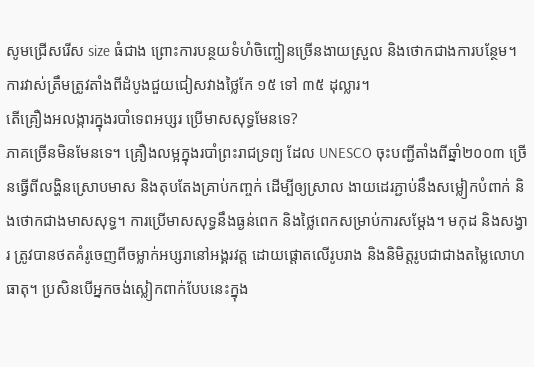សូមជ្រើសរើស size ធំជាង ព្រោះការបន្ថយទំហំចិញ្ចៀនច្រើនងាយស្រួល និងថោកជាងការបន្ថែម។ ការវាស់ត្រឹមត្រូវតាំងពីដំបូងជួយជៀសវាងថ្លៃកែ ១៥ ទៅ ៣៥ ដុល្លារ។
តើគ្រឿងអលង្ការក្នុងរបាំទេពអប្សរ ប្រើមាសសុទ្ធមែនទេ?
ភាគច្រើនមិនមែនទេ។ គ្រឿងលម្អក្នុងរបាំព្រះរាជទ្រព្យ ដែល UNESCO ចុះបញ្ជីតាំងពីឆ្នាំ២០០៣ ច្រើនធ្វើពីលង្ហិនស្រោបមាស និងតុបតែងគ្រាប់កញ្ចក់ ដើម្បីឲ្យស្រាល ងាយដេរភ្ជាប់នឹងសម្លៀកបំពាក់ និងថោកជាងមាសសុទ្ធ។ ការប្រើមាសសុទ្ធនឹងធ្ងន់ពេក និងថ្លៃពេកសម្រាប់ការសម្តែង។ មកុដ និងសង្វារ ត្រូវបានថតគំរូចេញពីចម្លាក់អប្សរានៅអង្គរវត្ត ដោយផ្តោតលើរូបរាង និងនិមិត្តរូបជាជាងតម្លៃលោហធាតុ។ ប្រសិនបើអ្នកចង់ស្លៀកពាក់បែបនេះក្នុង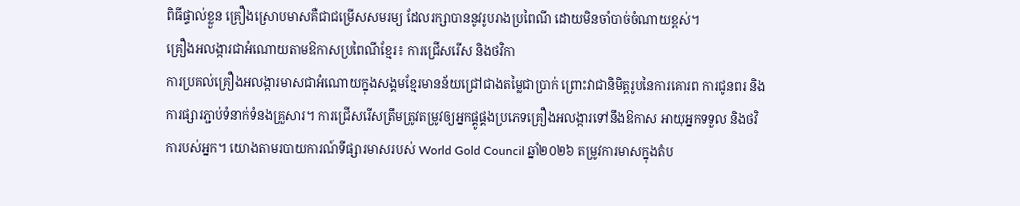ពិធីផ្ទាល់ខ្លួន គ្រឿងស្រោបមាសគឺជាជម្រើសសមរម្យ ដែលរក្សាបាននូវរូបរាងប្រពៃណី ដោយមិនចាំបាច់ចំណាយខ្ពស់។
គ្រឿងអលង្ការជាអំណោយតាមឱកាសប្រពៃណីខ្មែរ៖ ការជ្រើសរើស និងថវិកា
ការប្រគល់គ្រឿងអលង្ការមាសជាអំណោយក្នុងសង្គមខ្មែរមានន័យជ្រៅជាងតម្លៃជាប្រាក់ ព្រោះវាជានិមិត្តរូបនៃការគោរព ការជូនពរ និងការផ្សារភ្ជាប់ទំនាក់ទំនងគ្រួសារ។ ការជ្រើសរើសត្រឹមត្រូវតម្រូវឲ្យអ្នកផ្គូផ្គងប្រភេទគ្រឿងអលង្ការទៅនឹងឱកាស អាយុអ្នកទទួល និងថវិការបស់អ្នក។ យោងតាមរបាយការណ៍ទីផ្សារមាសរបស់ World Gold Council ឆ្នាំ២០២៦ តម្រូវការមាសក្នុងតំប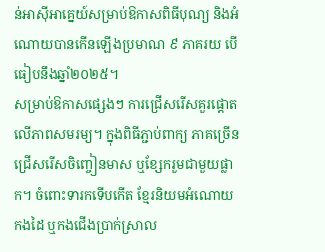ន់អាស៊ីអាគ្នេយ៍សម្រាប់ឱកាសពិធីបុណ្យ និងអំណោយបានកើនឡើងប្រមាណ ៩ ភាគរយ បើធៀបនឹងឆ្នាំ២០២៥។
សម្រាប់ឱកាសផ្សេងៗ ការជ្រើសរើសគួរផ្តោតលើភាពសមរម្យ។ ក្នុងពិធីភ្ជាប់ពាក្យ ភាគច្រើនជ្រើសរើសចិញ្ចៀនមាស ឬខ្សែករួមជាមួយផ្លាក។ ចំពោះទារកទើបកើត ខ្មែរនិយមអំណោយកងដៃ ឬកងជើងប្រាក់ស្រាល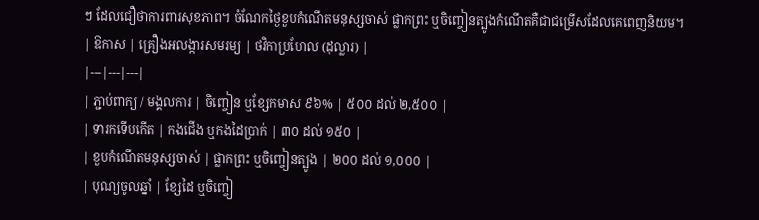ៗ ដែលជឿថាការពារសុខភាព។ ចំណែកថ្ងៃខួបកំណើតមនុស្សចាស់ ផ្លាកព្រះ ឬចិញ្ចៀនត្បូងកំណើតគឺជាជម្រើសដែលគេពេញនិយម។
| ឱកាស | គ្រឿងអលង្ការសមរម្យ | ថវិកាប្រហែល (ដុល្លារ) |
|---|---|---|
| ភ្ជាប់ពាក្យ / មង្គលការ | ចិញ្ចៀន ឬខ្សែកមាស ៩៦% | ៥០០ ដល់ ២,៥០០ |
| ទារកទើបកើត | កងជើង ឬកងដៃប្រាក់ | ៣០ ដល់ ១៥០ |
| ខួបកំណើតមនុស្សចាស់ | ផ្លាកព្រះ ឬចិញ្ចៀនត្បូង | ២០០ ដល់ ១,០០០ |
| បុណ្យចូលឆ្នាំ | ខ្សែដៃ ឬចិញ្ចៀ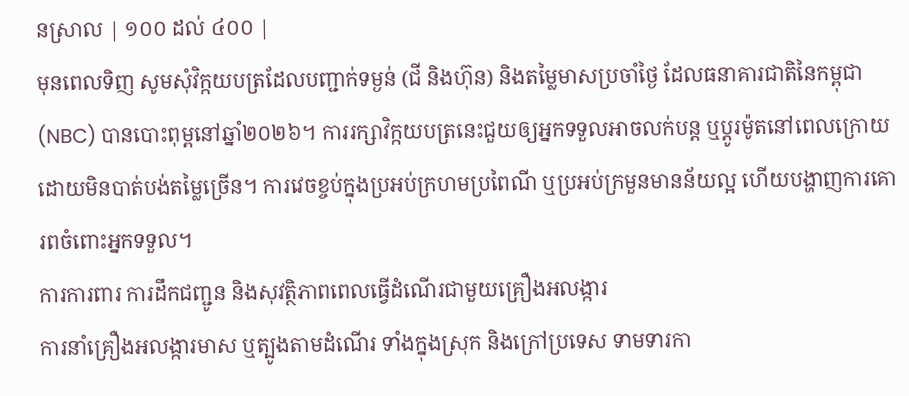នស្រាល | ១០០ ដល់ ៤០០ |
មុនពេលទិញ សូមសុំវិក្កយបត្រដែលបញ្ជាក់ទម្ងន់ (ជី និងហ៊ុន) និងតម្លៃមាសប្រចាំថ្ងៃ ដែលធនាគារជាតិនៃកម្ពុជា (NBC) បានបោះពុម្ពនៅឆ្នាំ២០២៦។ ការរក្សាវិក្កយបត្រនេះជួយឲ្យអ្នកទទួលអាចលក់បន្ត ឬប្តូរម៉ូតនៅពេលក្រោយ ដោយមិនបាត់បង់តម្លៃច្រើន។ ការវេចខ្ចប់ក្នុងប្រអប់ក្រហមប្រពៃណី ឬប្រអប់ក្រមួនមានន័យល្អ ហើយបង្ហាញការគោរពចំពោះអ្នកទទួល។
ការការពារ ការដឹកជញ្ជូន និងសុវត្ថិភាពពេលធ្វើដំណើរជាមួយគ្រឿងអលង្ការ
ការនាំគ្រឿងអលង្ការមាស ឬត្បូងតាមដំណើរ ទាំងក្នុងស្រុក និងក្រៅប្រទេស ទាមទារកា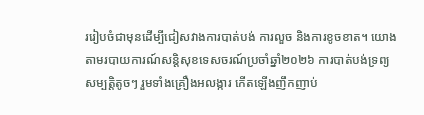ររៀបចំជាមុនដើម្បីជៀសវាងការបាត់បង់ ការលួច និងការខូចខាត។ យោងតាមរបាយការណ៍សន្តិសុខទេសចរណ៍ប្រចាំឆ្នាំ២០២៦ ការបាត់បង់ទ្រព្យសម្បត្តិតូចៗ រួមទាំងគ្រឿងអលង្ការ កើតឡើងញឹកញាប់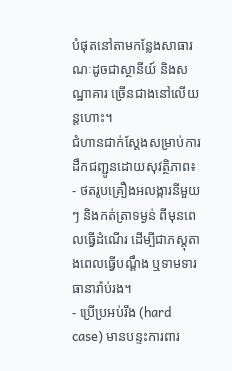បំផុតនៅតាមកន្លែងសាធារណៈដូចជាស្ថានីយ៍ និងសណ្ឋាគារ ច្រើនជាងនៅលើយន្តហោះ។
ជំហានជាក់ស្តែងសម្រាប់ការដឹកជញ្ជូនដោយសុវត្ថិភាព៖
- ថតរូបគ្រឿងអលង្ការនីមួយៗ និងកត់ត្រាទម្ងន់ ពីមុនពេលធ្វើដំណើរ ដើម្បីជាភស្តុតាងពេលធ្វើបណ្តឹង ឬទាមទារធានារ៉ាប់រង។
- ប្រើប្រអប់រឹង (hard case) មានបន្ទះការពារ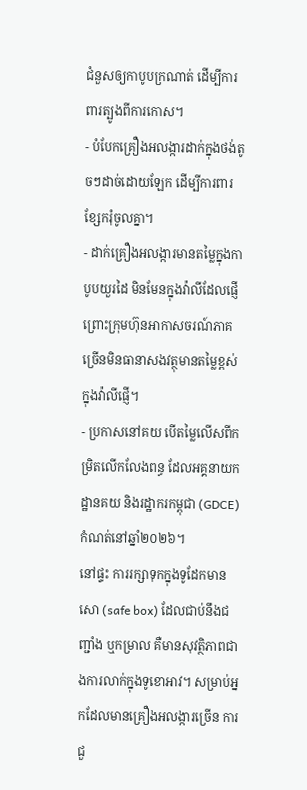ជំនួសឲ្យកាបូបក្រណាត់ ដើម្បីការពារត្បូងពីការកោស។
- បំបែកគ្រឿងអលង្ការដាក់ក្នុងថង់តូចៗដាច់ដោយឡែក ដើម្បីការពារខ្សែករុំចូលគ្នា។
- ដាក់គ្រឿងអលង្ការមានតម្លៃក្នុងកាបូបយួរដៃ មិនមែនក្នុងវ៉ាលីដែលផ្ញើ ព្រោះក្រុមហ៊ុនអាកាសចរណ៍ភាគច្រើនមិនធានាសងវត្ថុមានតម្លៃខ្ពស់ក្នុងវ៉ាលីផ្ញើ។
- ប្រកាសនៅគយ បើតម្លៃលើសពីកម្រិតលើកលែងពន្ធ ដែលអគ្គនាយកដ្ឋានគយ និងរដ្ឋាករកម្ពុជា (GDCE) កំណត់នៅឆ្នាំ២០២៦។
នៅផ្ទះ ការរក្សាទុកក្នុងទូដែកមានសោ (safe box) ដែលជាប់នឹងជញ្ជាំង ឬកម្រាល គឺមានសុវត្ថិភាពជាងការលាក់ក្នុងទូខោអាវ។ សម្រាប់អ្នកដែលមានគ្រឿងអលង្ការច្រើន ការជួ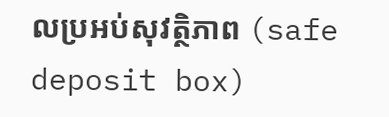លប្រអប់សុវត្ថិភាព (safe deposit box)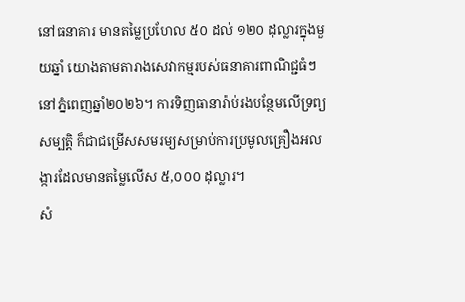នៅធនាគារ មានតម្លៃប្រហែល ៥០ ដល់ ១២០ ដុល្លារក្នុងមួយឆ្នាំ យោងតាមតារាងសេវាកម្មរបស់ធនាគារពាណិជ្ជធំៗនៅភ្នំពេញឆ្នាំ២០២៦។ ការទិញធានារ៉ាប់រងបន្ថែមលើទ្រព្យសម្បត្តិ ក៏ជាជម្រើសសមរម្យសម្រាប់ការប្រមូលគ្រឿងអលង្ការដែលមានតម្លៃលើស ៥,០០០ ដុល្លារ។
សំ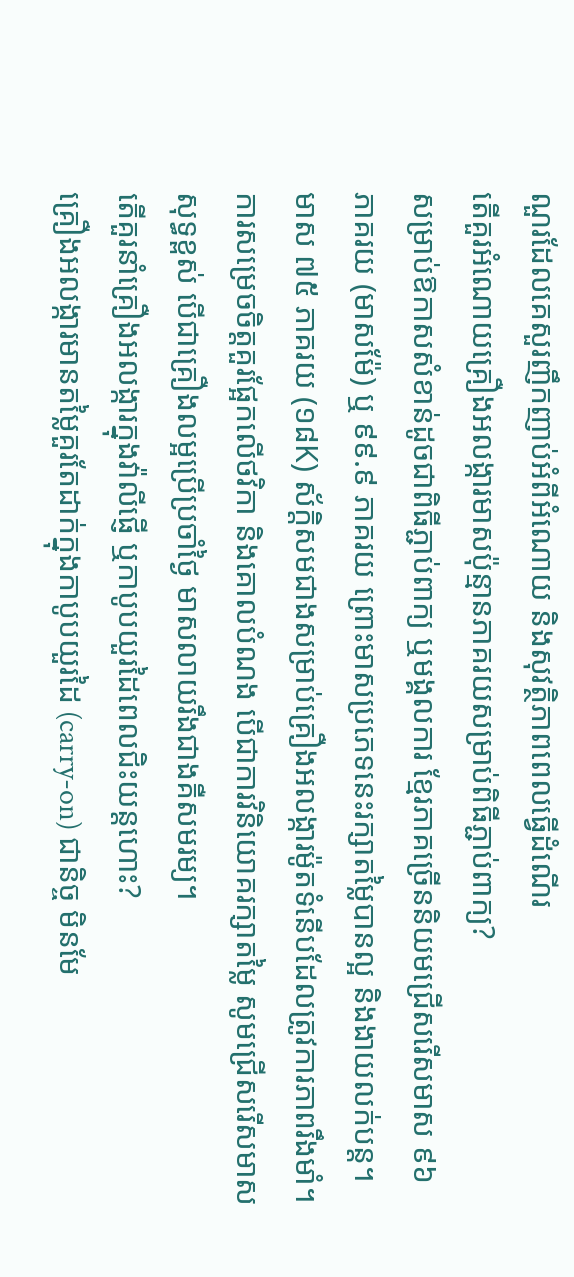ណួរដែលគេសួរញឹកញាប់អំពីអំណោយ និងសុវត្ថិភាពពេលធ្វើដំណើរ
តើគួរអំណោយគ្រឿងអលង្ការមាសប៉ុន្មានភាគរយសម្រាប់ពិធីភ្ជាប់ពាក្យ?
សម្រាប់ឱកាសសំខាន់ដូចជាពិធីភ្ជាប់ពាក្យ ឬមង្គលការ ខ្មែរភាគច្រើននិយមជ្រើសរើសមាស ៩៦ ភាគរយ (មាសម៉ែ) ឬ ៩៩.៩ ភាគរយ ព្រោះមាសប្រភេទនេះរក្សាតម្លៃបានល្អ និងងាយលក់បន្ត។ មាស ៧៥ ភាគរយ (១៨K) ស័ក្តិសមជាងសម្រាប់គ្រឿងអលង្ការម៉ូតទំនើបដែលត្រូវការភាពរឹងមាំ។ ការសម្រេចចិត្តគួរផ្អែកលើថវិកា និងគោលបំណង បើជាការវិនិយោគរក្សាតម្លៃ សូមជ្រើសរើសមាសសុទ្ធខ្ពស់ បើជាគ្រឿងលម្អប្រើប្រចាំថ្ងៃ មាសលាយរឹងជាងគឺសមរម្យ។
តើគួរនាំគ្រឿងអលង្ការក្នុងវ៉ាលីផ្ញើ ឬកាបូបយួរដៃពេលជិះយន្តហោះ?
គ្រឿងអលង្ការមានតម្លៃគួរតែដាក់ក្នុងកាបូបយួរដៃ (carry-on) ជានិច្ច មិនមែ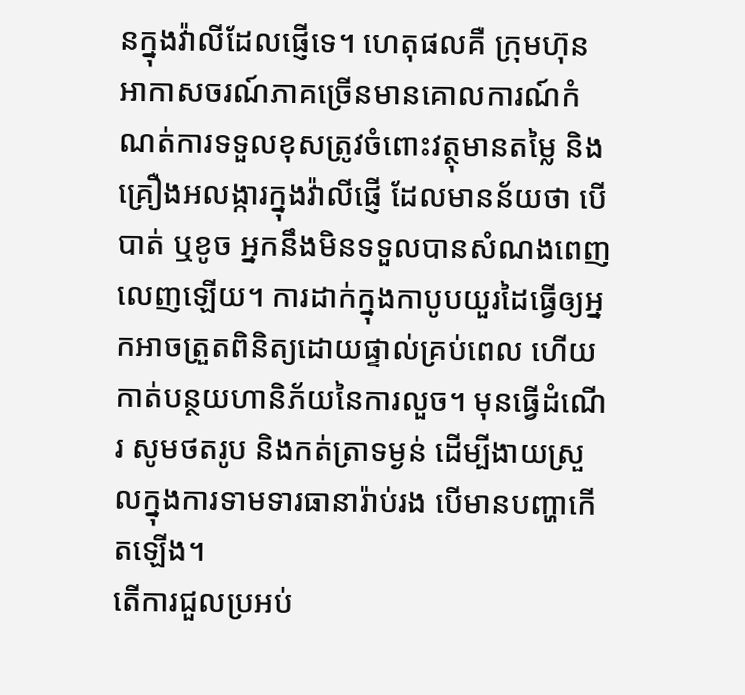នក្នុងវ៉ាលីដែលផ្ញើទេ។ ហេតុផលគឺ ក្រុមហ៊ុនអាកាសចរណ៍ភាគច្រើនមានគោលការណ៍កំណត់ការទទួលខុសត្រូវចំពោះវត្ថុមានតម្លៃ និងគ្រឿងអលង្ការក្នុងវ៉ាលីផ្ញើ ដែលមានន័យថា បើបាត់ ឬខូច អ្នកនឹងមិនទទួលបានសំណងពេញលេញឡើយ។ ការដាក់ក្នុងកាបូបយួរដៃធ្វើឲ្យអ្នកអាចត្រួតពិនិត្យដោយផ្ទាល់គ្រប់ពេល ហើយកាត់បន្ថយហានិភ័យនៃការលួច។ មុនធ្វើដំណើរ សូមថតរូប និងកត់ត្រាទម្ងន់ ដើម្បីងាយស្រួលក្នុងការទាមទារធានារ៉ាប់រង បើមានបញ្ហាកើតឡើង។
តើការជួលប្រអប់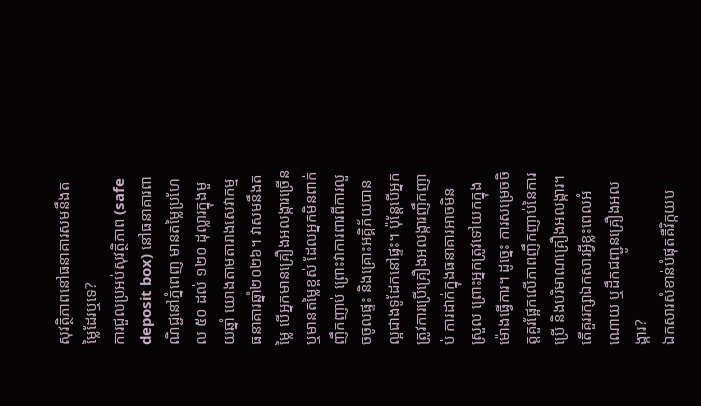សុវត្ថិភាពនៅធនាគារសមនឹងតម្លៃដែរឬទេ?
ការជួលប្រអប់សុវត្ថិភាព (safe deposit box) នៅធនាគារពាណិជ្ជនៅភ្នំពេញ មានតម្លៃប្រហែល ៥០ ដល់ ១២០ ដុល្លារក្នុងមួយឆ្នាំ យោងតាមតារាងសេវាកម្មធនាគារឆ្នាំ២០២៦។ វាសមនឹងតម្លៃ បើអ្នកមានគ្រឿងអលង្ការច្រើន ឬមានតម្លៃខ្ពស់ ដែលអ្នកមិនពាក់ញឹកញាប់ ព្រោះវាការពារពីការលួចចូលផ្ទះ និងគ្រោះអគ្គិភ័យបានល្អជាងទូដែកនៅផ្ទះ។ ប៉ុន្តែបើអ្នកត្រូវការប្រើគ្រឿងអលង្ការញឹកញាប់ ការដាក់ក្នុងធនាគារអាចមិនស្រួល ព្រោះអ្នកត្រូវទៅយកក្នុងម៉ោងធ្វើការ។ ដូច្នេះ ការសម្រេចចិត្តគួរផ្អែកលើភាពញឹកញាប់នៃការប្រើ និងបរិមាណគ្រឿងអលង្ការ។
តើគួររក្សាឯកសារអ្វីខ្លះពេលអំណោយ ឬដឹកជញ្ជូនគ្រឿងអលង្ការ?
ឯកសារសំខាន់បំផុតគឺវិក្កយប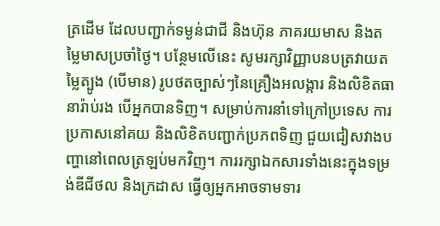ត្រដើម ដែលបញ្ជាក់ទម្ងន់ជាជី និងហ៊ុន ភាគរយមាស និងតម្លៃមាសប្រចាំថ្ងៃ។ បន្ថែមលើនេះ សូមរក្សាវិញ្ញាបនបត្រវាយតម្លៃត្បូង (បើមាន) រូបថតច្បាស់ៗនៃគ្រឿងអលង្ការ និងលិខិតធានារ៉ាប់រង បើអ្នកបានទិញ។ សម្រាប់ការនាំទៅក្រៅប្រទេស ការប្រកាសនៅគយ និងលិខិតបញ្ជាក់ប្រភពទិញ ជួយជៀសវាងបញ្ហានៅពេលត្រឡប់មកវិញ។ ការរក្សាឯកសារទាំងនេះក្នុងទម្រង់ឌីជីថល និងក្រដាស ធ្វើឲ្យអ្នកអាចទាមទារ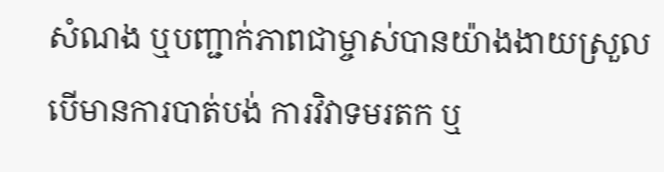សំណង ឬបញ្ជាក់ភាពជាម្ចាស់បានយ៉ាងងាយស្រួល បើមានការបាត់បង់ ការវិវាទមរតក ឬ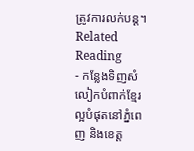ត្រូវការលក់បន្ត។
Related Reading
- កន្លែងទិញសំលៀកបំពាក់ខ្មែរល្អបំផុតនៅភ្នំពេញ និងខេត្ត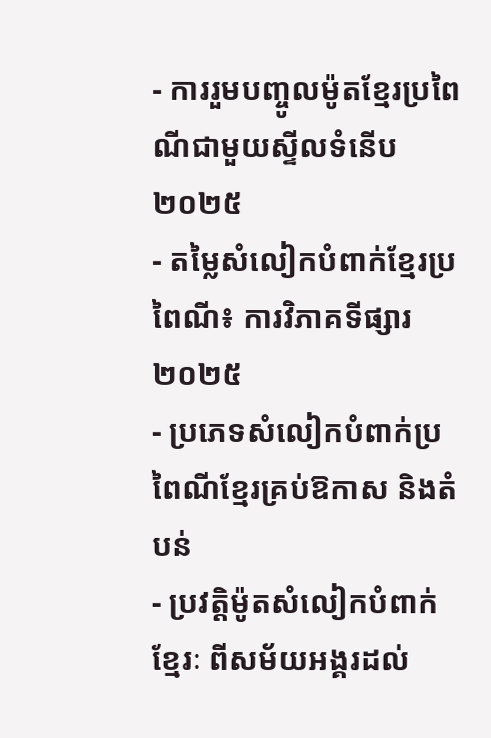- ការរួមបញ្ចូលម៉ូតខ្មែរប្រពៃណីជាមួយស្ទីលទំនើប ២០២៥
- តម្លៃសំលៀកបំពាក់ខ្មែរប្រពៃណី៖ ការវិភាគទីផ្សារ ២០២៥
- ប្រភេទសំលៀកបំពាក់ប្រពៃណីខ្មែរគ្រប់ឱកាស និងតំបន់
- ប្រវត្តិម៉ូតសំលៀកបំពាក់ខ្មែរៈ ពីសម័យអង្គរដល់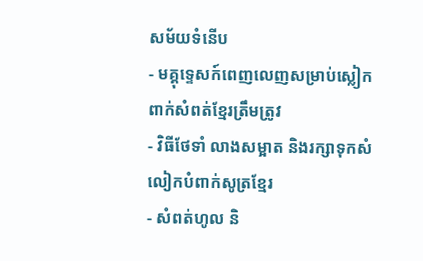សម័យទំនើប
- មគ្គុទ្ទេសក៍ពេញលេញសម្រាប់ស្លៀកពាក់សំពត់ខ្មែរត្រឹមត្រូវ
- វិធីថែទាំ លាងសម្អាត និងរក្សាទុកសំលៀកបំពាក់សូត្រខ្មែរ
- សំពត់ហូល និ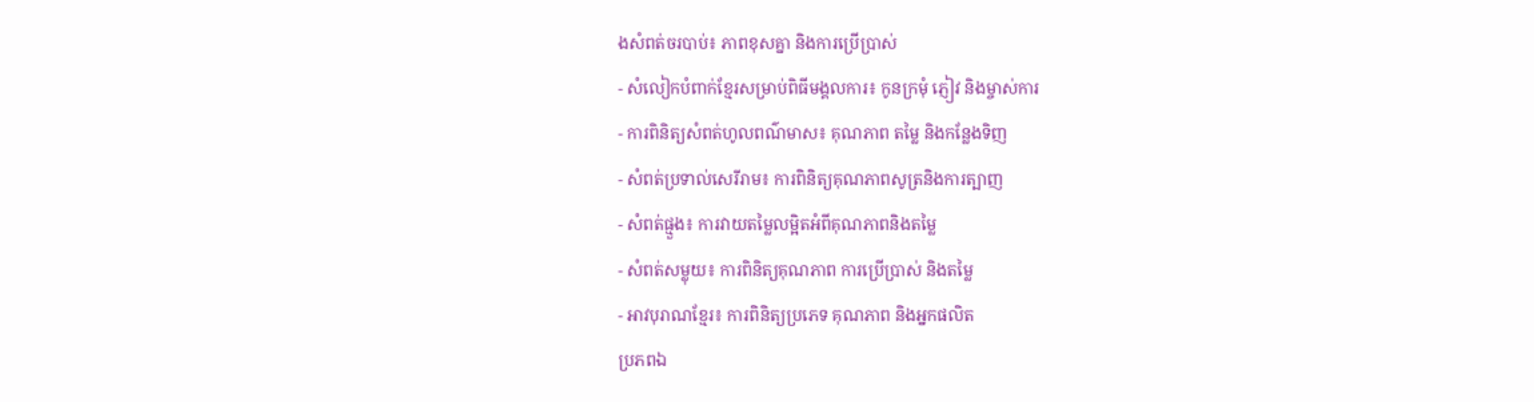ងសំពត់ចរបាប់៖ ភាពខុសគ្នា និងការប្រើប្រាស់
- សំលៀកបំពាក់ខ្មែរសម្រាប់ពិធីមង្គលការ៖ កូនក្រមុំ ភ្ញៀវ និងម្ចាស់ការ
- ការពិនិត្យសំពត់ហូលពណ៌មាស៖ គុណភាព តម្លៃ និងកន្លែងទិញ
- សំពត់ប្រទាល់សេរីរាម៖ ការពិនិត្យគុណភាពសូត្រនិងការត្បាញ
- សំពត់ផ្មួង៖ ការវាយតម្លៃលម្អិតអំពីគុណភាពនិងតម្លៃ
- សំពត់សម្លុយ៖ ការពិនិត្យគុណភាព ការប្រើប្រាស់ និងតម្លៃ
- អាវបុរាណខ្មែរ៖ ការពិនិត្យប្រភេទ គុណភាព និងអ្នកផលិត
ប្រភពឯ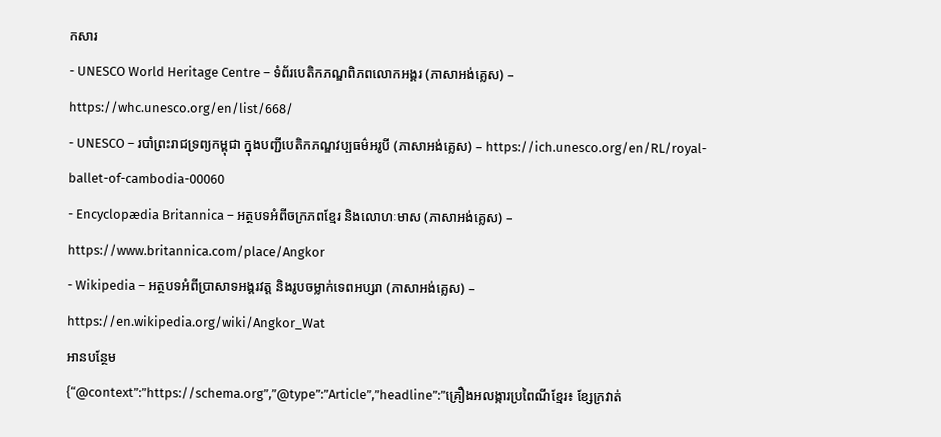កសារ
- UNESCO World Heritage Centre – ទំព័របេតិកភណ្ឌពិភពលោកអង្គរ (ភាសាអង់គ្លេស) – https://whc.unesco.org/en/list/668/
- UNESCO – របាំព្រះរាជទ្រព្យកម្ពុជា ក្នុងបញ្ជីបេតិកភណ្ឌវប្បធម៌អរូបី (ភាសាអង់គ្លេស) – https://ich.unesco.org/en/RL/royal-ballet-of-cambodia-00060
- Encyclopædia Britannica – អត្ថបទអំពីចក្រភពខ្មែរ និងលោហៈមាស (ភាសាអង់គ្លេស) – https://www.britannica.com/place/Angkor
- Wikipedia – អត្ថបទអំពីប្រាសាទអង្គរវត្ត និងរូបចម្លាក់ទេពអប្សរា (ភាសាអង់គ្លេស) – https://en.wikipedia.org/wiki/Angkor_Wat
អានបន្ថែម
{“@context”:”https://schema.org”,”@type”:”Article”,”headline”:”គ្រឿងអលង្ការប្រពៃណីខ្មែរ៖ ខ្សែក្រវាត់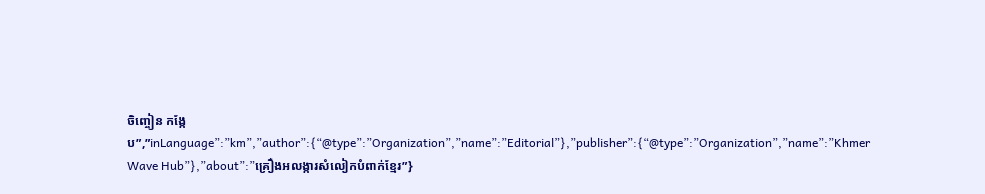ចិញ្ចៀន កង្កែប”,”inLanguage”:”km”,”author”:{“@type”:”Organization”,”name”:”Editorial”},”publisher”:{“@type”:”Organization”,”name”:”Khmer Wave Hub”},”about”:”គ្រឿងអលង្ការសំលៀកបំពាក់ខ្មែរ”}